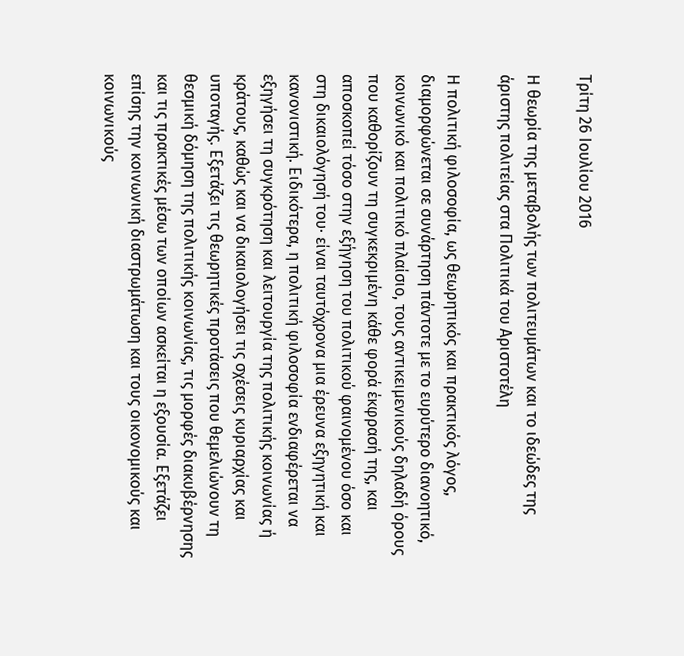Τρίτη 26 Ιουλίου 2016

Η θεωρία της μεταβολής των πολιτευμάτων και το ιδεώδες της άριστης πολιτείας στα Πολιτικά του Αριστοτέλη

Η πολιτική φιλοσοφία, ως θεωρητικός και πρακτικός λόγος, διαμορφώνεται σε συνάρτηση πάντοτε με το ευρύτερο διανοητικό, κοινωνικό και πολιτικό πλαίσιο, τους αντικειμενικούς δηλαδή όρους που καθορίζουν τη συγκεκριμένη κάθε φορά έκφρασή της, και αποσκοπεί τόσο στην εξήγηση του πολιτικού φαινομένου όσο και στη δικαιολόγησή του· είναι ταυτόχρονα μια έρευνα εξηγητική και κανονιστική. Ειδικότερα, η πολιτική φιλοσοφία ενδιαφέρεται να εξηγήσει τη συγκρότηση και λειτουργία της πολιτικής κοινωνίας ή κράτους, καθώς και να δικαιολογήσει τις σχέσεις κυριαρχίας και υποταγής. Εξετάζει τις θεωρητικές προτάσεις που θεμελιώνουν τη θεσμική δόμηση της πολιτικής κοινωνίας, τις μορφές διακυβέρνησης και τις πρακτικές μέσω των οποίων ασκείται η εξουσία. Εξετάζει επίσης την κοινωνική διαστρωμάτωση και τους οικονομικούς και κοινωνικούς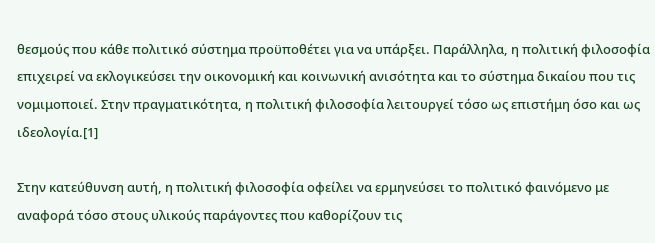θεσμούς που κάθε πολιτικό σύστημα προϋποθέτει για να υπάρξει. Παράλληλα, η πολιτική φιλοσοφία επιχειρεί να εκλογικεύσει την οικονομική και κοινωνική ανισότητα και το σύστημα δικαίου που τις νομιμοποιεί. Στην πραγματικότητα, η πολιτική φιλοσοφία λειτουργεί τόσο ως επιστήμη όσο και ως ιδεολογία.[1]

Στην κατεύθυνση αυτή, η πολιτική φιλοσοφία οφείλει να ερμηνεύσει το πολιτικό φαινόμενο με αναφορά τόσο στους υλικούς παράγοντες που καθορίζουν τις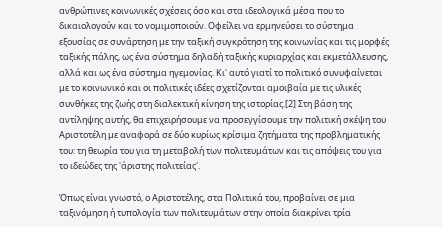ανθρώπινες κοινωνικές σχέσεις όσο και στα ιδεολογικά μέσα που το δικαιολογούν και το νομιμοποιούν. Οφείλει να ερμηνεύσει το σύστημα εξουσίας σε συνάρτηση με την ταξική συγκρότηση της κοινωνίας και τις μορφές ταξικής πάλης, ως ένα σύστημα δηλαδή ταξικής κυριαρχίας και εκμετάλλευσης, αλλά και ως ένα σύστημα ηγεμονίας. Κι' αυτό γιατί το πολιτικό συνυφαίνεται με το κοινωνικό και οι πολιτικές ιδέες σχετίζονται αμοιβαία με τις υλικές συνθήκες της ζωής στη διαλεκτική κίνηση της ιστορίας.[2] Στη βάση της αντίληψης αυτής, θα επιχειρήσουμε να προσεγγίσουμε την πολιτική σκέψη του Αριστοτέλη με αναφορά σε δύο κυρίως κρίσιμα ζητήματα της προβληματικής του: τη θεωρία του για τη μεταβολή των πολιτευμάτων και τις απόψεις του για το ιδεώδες της 'άριστης πολιτείας'.

Όπως είναι γνωστό, ο Αριστοτέλης, στα Πολιτικά του, προβαίνει σε μια ταξινόμηση ή τυπολογία των πολιτευμάτων στην οποία διακρίνει τρία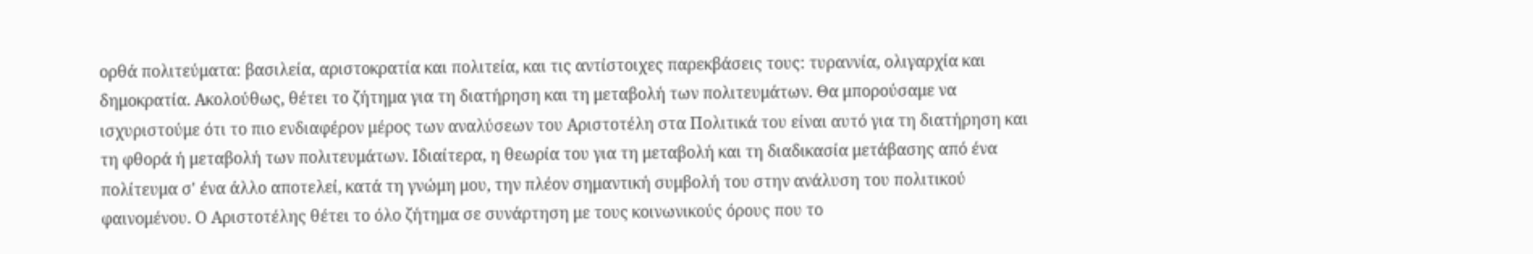ορθά πολιτεύματα: βασιλεία, αριστοκρατία και πολιτεία, και τις αντίστοιχες παρεκβάσεις τους: τυραννία, ολιγαρχία και δημοκρατία. Ακολούθως, θέτει το ζήτημα για τη διατήρηση και τη μεταβολή των πολιτευμάτων. Θα μπορούσαμε να ισχυριστούμε ότι το πιο ενδιαφέρον μέρος των αναλύσεων του Αριστοτέλη στα Πολιτικά του είναι αυτό για τη διατήρηση και τη φθορά ή μεταβολή των πολιτευμάτων. Ιδιαίτερα, η θεωρία του για τη μεταβολή και τη διαδικασία μετάβασης από ένα πολίτευμα σ' ένα άλλο αποτελεί, κατά τη γνώμη μου, την πλέον σημαντική συμβολή του στην ανάλυση του πολιτικού φαινομένου. Ο Αριστοτέλης θέτει το όλο ζήτημα σε συνάρτηση με τους κοινωνικούς όρους που το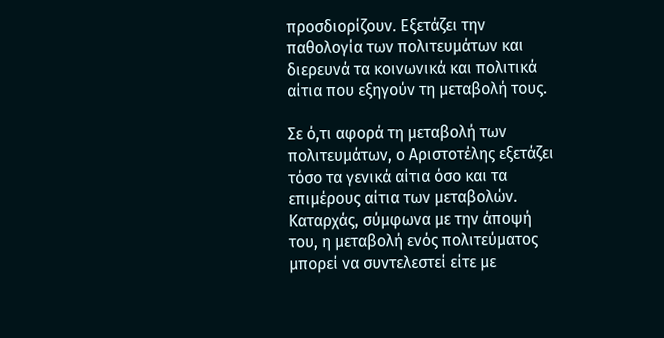προσδιορίζουν. Εξετάζει την παθολογία των πολιτευμάτων και διερευνά τα κοινωνικά και πολιτικά αίτια που εξηγούν τη μεταβολή τους.

Σε ό,τι αφορά τη μεταβολή των πολιτευμάτων, ο Αριστοτέλης εξετάζει τόσο τα γενικά αίτια όσο και τα επιμέρους αίτια των μεταβολών. Καταρχάς, σύμφωνα με την άποψή του, η μεταβολή ενός πολιτεύματος μπορεί να συντελεστεί είτε με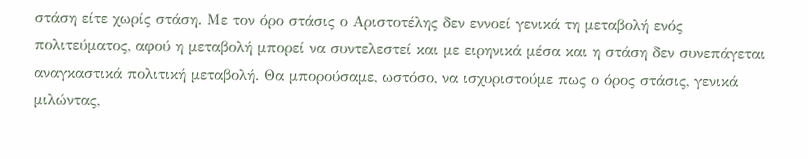στάση είτε χωρίς στάση. Με τον όρο στάσις ο Αριστοτέλης δεν εννοεί γενικά τη μεταβολή ενός πολιτεύματος, αφού η μεταβολή μπορεί να συντελεστεί και με ειρηνικά μέσα και η στάση δεν συνεπάγεται αναγκαστικά πολιτική μεταβολή. Θα μπορούσαμε, ωστόσο, να ισχυριστούμε πως ο όρος στάσις, γενικά μιλώντας,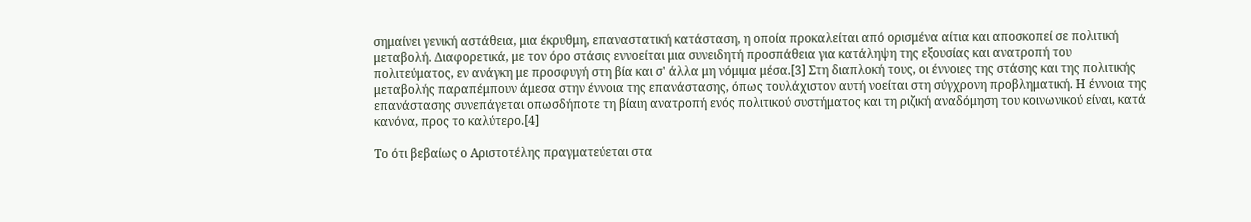σημαίνει γενική αστάθεια, μια έκρυθμη, επαναστατική κατάσταση, η οποία προκαλείται από ορισμένα αίτια και αποσκοπεί σε πολιτική μεταβολή. Διαφορετικά, με τον όρο στάσις εννοείται μια συνειδητή προσπάθεια για κατάληψη της εξουσίας και ανατροπή του πολιτεύματος, εν ανάγκη με προσφυγή στη βία και σ' άλλα μη νόμιμα μέσα.[3] Στη διαπλοκή τους, οι έννοιες της στάσης και της πολιτικής μεταβολής παραπέμπουν άμεσα στην έννοια της επανάστασης, όπως τουλάχιστον αυτή νοείται στη σύγχρονη προβληματική. Η έννοια της επανάστασης συνεπάγεται οπωσδήποτε τη βίαιη ανατροπή ενός πολιτικού συστήματος και τη ριζική αναδόμηση του κοινωνικού είναι, κατά κανόνα, προς το καλύτερο.[4]

Το ότι βεβαίως ο Αριστοτέλης πραγματεύεται στα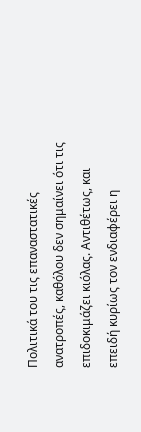Πολιτικά του τις επαναστατικές ανατροπές, καθόλου δεν σημαίνει ότι τις επιδοκιμάζει κιόλας. Αντιθέτως, και επειδή κυρίως τον ενδιαφέρει η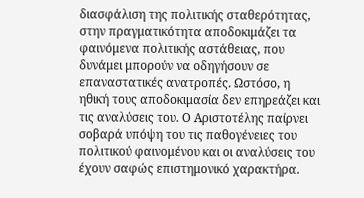διασφάλιση της πολιτικής σταθερότητας, στην πραγματικότητα αποδοκιμάζει τα φαινόμενα πολιτικής αστάθειας, που δυνάμει μπορούν να οδηγήσουν σε επαναστατικές ανατροπές. Ωστόσο, η ηθική τους αποδοκιμασία δεν επηρεάζει και τις αναλύσεις του. Ο Αριστοτέλης παίρνει σοβαρά υπόψη του τις παθογένειες του πολιτικού φαινομένου και οι αναλύσεις του έχουν σαφώς επιστημονικό χαρακτήρα.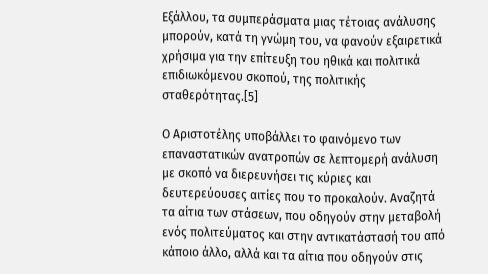Εξάλλου, τα συμπεράσματα μιας τέτοιας ανάλυσης μπορούν, κατά τη γνώμη του, να φανούν εξαιρετικά χρήσιμα για την επίτευξη του ηθικά και πολιτικά επιδιωκόμενου σκοπού, της πολιτικής σταθερότητας.[5]

Ο Αριστοτέλης υποβάλλει το φαινόμενο των επαναστατικών ανατροπών σε λεπτομερή ανάλυση με σκοπό να διερευνήσει τις κύριες και δευτερεύουσες αιτίες που το προκαλούν. Αναζητά τα αίτια των στάσεων, που οδηγούν στην μεταβολή ενός πολιτεύματος και στην αντικατάστασή του από κάποιο άλλο, αλλά και τα αίτια που οδηγούν στις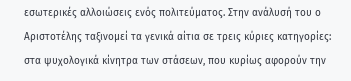εσωτερικές αλλοιώσεις ενός πολιτεύματος. Στην ανάλυσή του ο Αριστοτέλης ταξινομεί τα γενικά αίτια σε τρεις κύριες κατηγορίες: στα ψυχολογικά κίνητρα των στάσεων, που κυρίως αφορούν την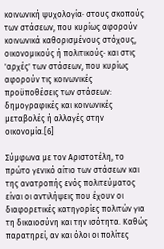κοινωνική ψυχολογία· στους σκοπούς των στάσεων, που κυρίως αφορούν κοινωνικά καθορισμένους στόχους, οικονομικούς ή πολιτικούς· και στις 'αρχές' των στάσεων, που κυρίως αφορούν τις κοινωνικές προϋποθέσεις των στάσεων: δημογραφικές και κοινωνικές μεταβολές ή αλλαγές στην οικονομία.[6]

Σύμφωνα με τον Αριστοτέλη, το πρώτο γενικό αίτιο των στάσεων και της ανατροπής ενός πολιτεύματος είναι οι αντιλήψεις που έχουν οι διαφορετικές κατηγορίες πολιτών για τη δικαιοσύνη και την ισότητα. Καθώς παρατηρεί, αν και όλοι οι πολίτες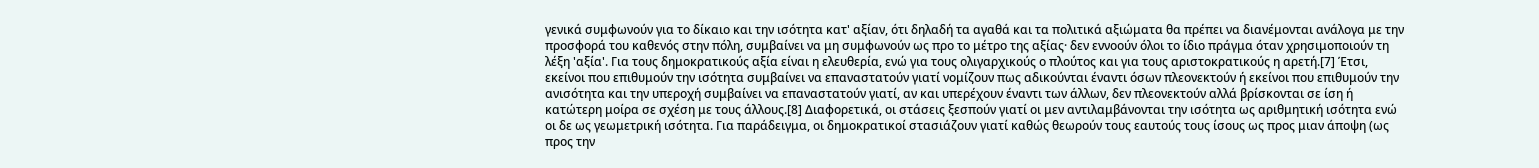γενικά συμφωνούν για το δίκαιο και την ισότητα κατ' αξίαν, ότι δηλαδή τα αγαθά και τα πολιτικά αξιώματα θα πρέπει να διανέμονται ανάλογα με την προσφορά του καθενός στην πόλη, συμβαίνει να μη συμφωνούν ως προ το μέτρο της αξίας· δεν εννοούν όλοι το ίδιο πράγμα όταν χρησιμοποιούν τη λέξη 'αξία'. Για τους δημοκρατικούς αξία είναι η ελευθερία, ενώ για τους ολιγαρχικούς ο πλούτος και για τους αριστοκρατικούς η αρετή.[7] Έτσι, εκείνοι που επιθυμούν την ισότητα συμβαίνει να επαναστατούν γιατί νομίζουν πως αδικούνται έναντι όσων πλεονεκτούν ή εκείνοι που επιθυμούν την ανισότητα και την υπεροχή συμβαίνει να επαναστατούν γιατί, αν και υπερέχουν έναντι των άλλων, δεν πλεονεκτούν αλλά βρίσκονται σε ίση ή κατώτερη μοίρα σε σχέση με τους άλλους.[8] Διαφορετικά, οι στάσεις ξεσπούν γιατί οι μεν αντιλαμβάνονται την ισότητα ως αριθμητική ισότητα ενώ οι δε ως γεωμετρική ισότητα. Για παράδειγμα, οι δημοκρατικοί στασιάζουν γιατί καθώς θεωρούν τους εαυτούς τους ίσους ως προς μιαν άποψη (ως προς την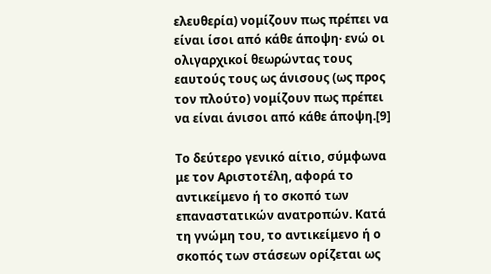ελευθερία) νομίζουν πως πρέπει να είναι ίσοι από κάθε άποψη· ενώ οι ολιγαρχικοί θεωρώντας τους εαυτούς τους ως άνισους (ως προς τον πλούτο) νομίζουν πως πρέπει να είναι άνισοι από κάθε άποψη.[9]

Το δεύτερο γενικό αίτιο, σύμφωνα με τον Αριστοτέλη, αφορά το αντικείμενο ή το σκοπό των επαναστατικών ανατροπών. Κατά τη γνώμη του, το αντικείμενο ή ο σκοπός των στάσεων ορίζεται ως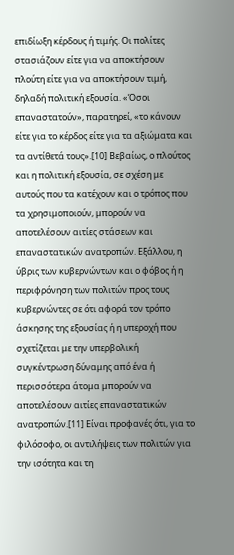επιδίωξη κέρδους ή τιμής. Οι πολίτες στασιάζουν είτε για να αποκτήσουν πλούτη είτε για να αποκτήσουν τιμή, δηλαδή πολιτική εξουσία. «Όσοι επαναστατούν», παρατηρεί, «το κάνουν είτε για το κέρδος είτε για τα αξιώματα και τα αντίθετά τους».[10] Βεβαίως, ο πλούτος και η πολιτική εξουσία, σε σχέση με αυτούς που τα κατέχουν και ο τρόπος που τα χρησιμοποιούν, μπορούν να αποτελέσουν αιτίες στάσεων και επαναστατικών ανατροπών. Εξάλλου, η ύβρις των κυβερνώντων και ο φόβος ή η περιφρόνηση των πολιτών προς τους κυβερνώντες σε ότι αφορά τον τρόπο άσκησης της εξουσίας ή η υπεροχή που σχετίζεται με την υπερβολική συγκέντρωση δύναμης από ένα ή περισσότερα άτομα μπορούν να αποτελέσουν αιτίες επαναστατικών ανατροπών.[11] Είναι προφανές ότι, για το φιλόσοφο, οι αντιλήψεις των πολιτών για την ισότητα και τη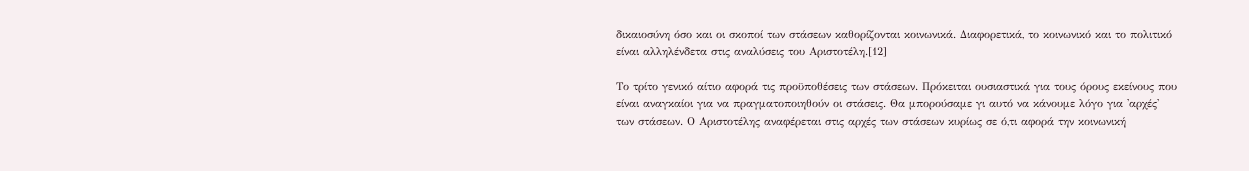δικαιοσύνη όσο και οι σκοποί των στάσεων καθορίζονται κοινωνικά. Διαφορετικά, το κοινωνικό και το πολιτικό είναι αλληλένδετα στις αναλύσεις του Αριστοτέλη.[12]

Το τρίτο γενικό αίτιο αφορά τις προϋποθέσεις των στάσεων. Πρόκειται ουσιαστικά για τους όρους εκείνους που είναι αναγκαίοι για να πραγματοποιηθούν οι στάσεις. Θα μπορούσαμε γι αυτό να κάνουμε λόγο για 'αρχές' των στάσεων. Ο Αριστοτέλης αναφέρεται στις αρχές των στάσεων κυρίως σε ό,τι αφορά την κοινωνική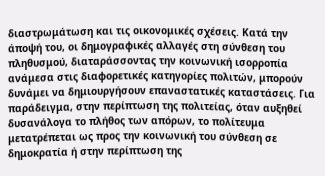διαστρωμάτωση και τις οικονομικές σχέσεις. Κατά την άποψή του, οι δημογραφικές αλλαγές στη σύνθεση του πληθυσμού, διαταράσσοντας την κοινωνική ισορροπία ανάμεσα στις διαφορετικές κατηγορίες πολιτών, μπορούν δυνάμει να δημιουργήσουν επαναστατικές καταστάσεις. Για παράδειγμα, στην περίπτωση της πολιτείας, όταν αυξηθεί δυσανάλογα το πλήθος των απόρων, το πολίτευμα μετατρέπεται ως προς την κοινωνική του σύνθεση σε δημοκρατία ή στην περίπτωση της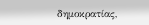δημοκρατίας,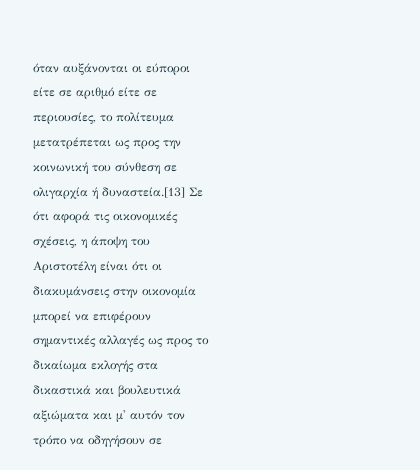όταν αυξάνονται οι εύποροι είτε σε αριθμό είτε σε περιουσίες, το πολίτευμα μετατρέπεται ως προς την κοινωνική του σύνθεση σε ολιγαρχία ή δυναστεία.[13] Σε ότι αφορά τις οικονομικές σχέσεις, η άποψη του Αριστοτέλη είναι ότι οι διακυμάνσεις στην οικονομία μπορεί να επιφέρουν σημαντικές αλλαγές ως προς το δικαίωμα εκλογής στα δικαστικά και βουλευτικά αξιώματα και μ' αυτόν τον τρόπο να οδηγήσουν σε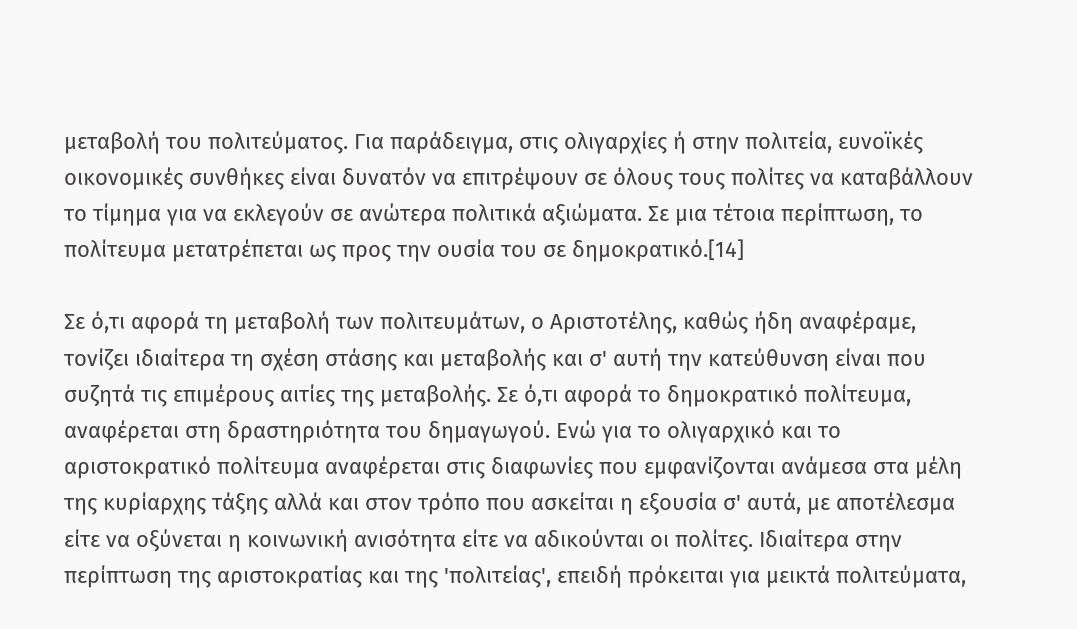μεταβολή του πολιτεύματος. Για παράδειγμα, στις ολιγαρχίες ή στην πολιτεία, ευνοϊκές οικονομικές συνθήκες είναι δυνατόν να επιτρέψουν σε όλους τους πολίτες να καταβάλλουν το τίμημα για να εκλεγούν σε ανώτερα πολιτικά αξιώματα. Σε μια τέτοια περίπτωση, το πολίτευμα μετατρέπεται ως προς την ουσία του σε δημοκρατικό.[14]

Σε ό,τι αφορά τη μεταβολή των πολιτευμάτων, ο Αριστοτέλης, καθώς ήδη αναφέραμε, τονίζει ιδιαίτερα τη σχέση στάσης και μεταβολής και σ' αυτή την κατεύθυνση είναι που συζητά τις επιμέρους αιτίες της μεταβολής. Σε ό,τι αφορά το δημοκρατικό πολίτευμα, αναφέρεται στη δραστηριότητα του δημαγωγού. Ενώ για το ολιγαρχικό και το αριστοκρατικό πολίτευμα αναφέρεται στις διαφωνίες που εμφανίζονται ανάμεσα στα μέλη της κυρίαρχης τάξης αλλά και στον τρόπο που ασκείται η εξουσία σ' αυτά, με αποτέλεσμα είτε να οξύνεται η κοινωνική ανισότητα είτε να αδικούνται οι πολίτες. Ιδιαίτερα στην περίπτωση της αριστοκρατίας και της 'πολιτείας', επειδή πρόκειται για μεικτά πολιτεύματα,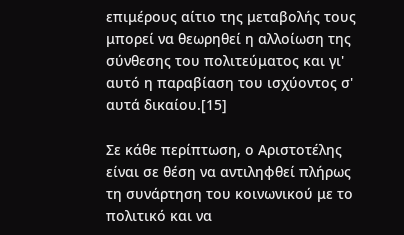επιμέρους αίτιο της μεταβολής τους μπορεί να θεωρηθεί η αλλοίωση της σύνθεσης του πολιτεύματος και γι' αυτό η παραβίαση του ισχύοντος σ' αυτά δικαίου.[15]

Σε κάθε περίπτωση, ο Αριστοτέλης είναι σε θέση να αντιληφθεί πλήρως τη συνάρτηση του κοινωνικού με το πολιτικό και να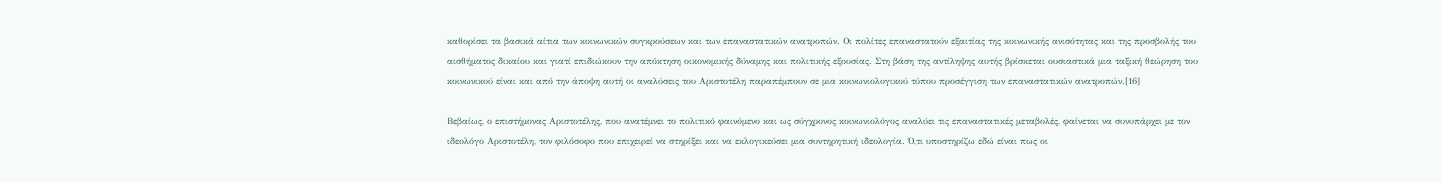καθορίσει τα βασικά αίτια των κοινωνικών συγκρούσεων και των επαναστατικών ανατροπών. Οι πολίτες επαναστατούν εξαιτίας της κοινωνικής ανισότητας και της προσβολής του αισθήματος δικαίου και γιατί επιδιώκουν την απόκτηση οικονομικής δύναμης και πολιτικής εξουσίας. Στη βάση της αντίληψης αυτής βρίσκεται ουσιαστικά μια ταξική θεώρηση του κοινωνικού είναι και από την άποψη αυτή οι αναλύσεις του Αριστοτέλη παραπέμπουν σε μια κοινωνιολογικού τύπου προσέγγιση των επαναστατικών ανατροπών.[16]

Βεβαίως, ο επιστήμονας Αριστοτέλης, που ανατέμνει το πολιτικό φαινόμενο και ως σύγχρονος κοινωνιολόγος αναλύει τις επαναστατικές μεταβολές, φαίνεται να συνυπάρχει με τον ιδεολόγο Αριστοτέλη, τον φιλόσοφο που επιχειρεί να στηρίξει και να εκλογικεύσει μια συντηρητική ιδεολογία. Ό,τι υποστηρίζω εδώ είναι πως οι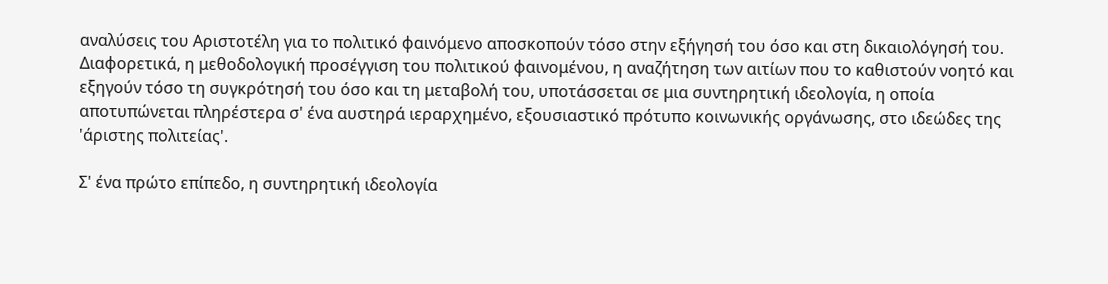αναλύσεις του Αριστοτέλη για το πολιτικό φαινόμενο αποσκοπούν τόσο στην εξήγησή του όσο και στη δικαιολόγησή του. Διαφορετικά, η μεθοδολογική προσέγγιση του πολιτικού φαινομένου, η αναζήτηση των αιτίων που το καθιστούν νοητό και εξηγούν τόσο τη συγκρότησή του όσο και τη μεταβολή του, υποτάσσεται σε μια συντηρητική ιδεολογία, η οποία αποτυπώνεται πληρέστερα σ' ένα αυστηρά ιεραρχημένο, εξουσιαστικό πρότυπο κοινωνικής οργάνωσης, στο ιδεώδες της 'άριστης πολιτείας'.

Σ' ένα πρώτο επίπεδο, η συντηρητική ιδεολογία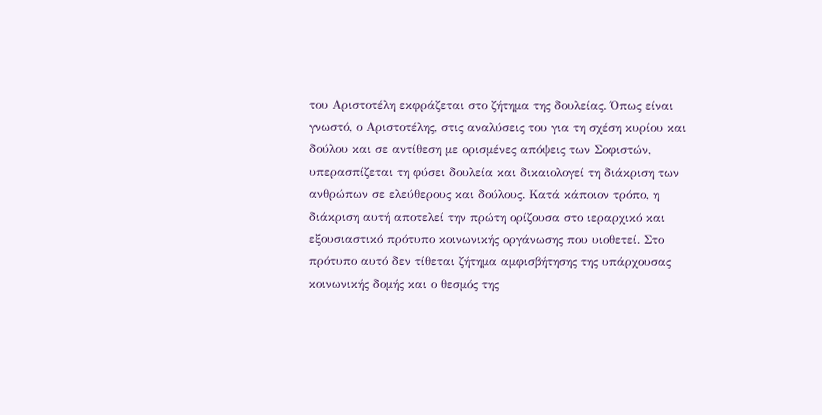του Αριστοτέλη εκφράζεται στο ζήτημα της δουλείας. Όπως είναι γνωστό, ο Αριστοτέλης, στις αναλύσεις του για τη σχέση κυρίου και δούλου και σε αντίθεση με ορισμένες απόψεις των Σοφιστών, υπερασπίζεται τη φύσει δουλεία και δικαιολογεί τη διάκριση των ανθρώπων σε ελεύθερους και δούλους. Κατά κάποιον τρόπο, η διάκριση αυτή αποτελεί την πρώτη ορίζουσα στο ιεραρχικό και εξουσιαστικό πρότυπο κοινωνικής οργάνωσης που υιοθετεί. Στο πρότυπο αυτό δεν τίθεται ζήτημα αμφισβήτησης της υπάρχουσας κοινωνικής δομής και ο θεσμός της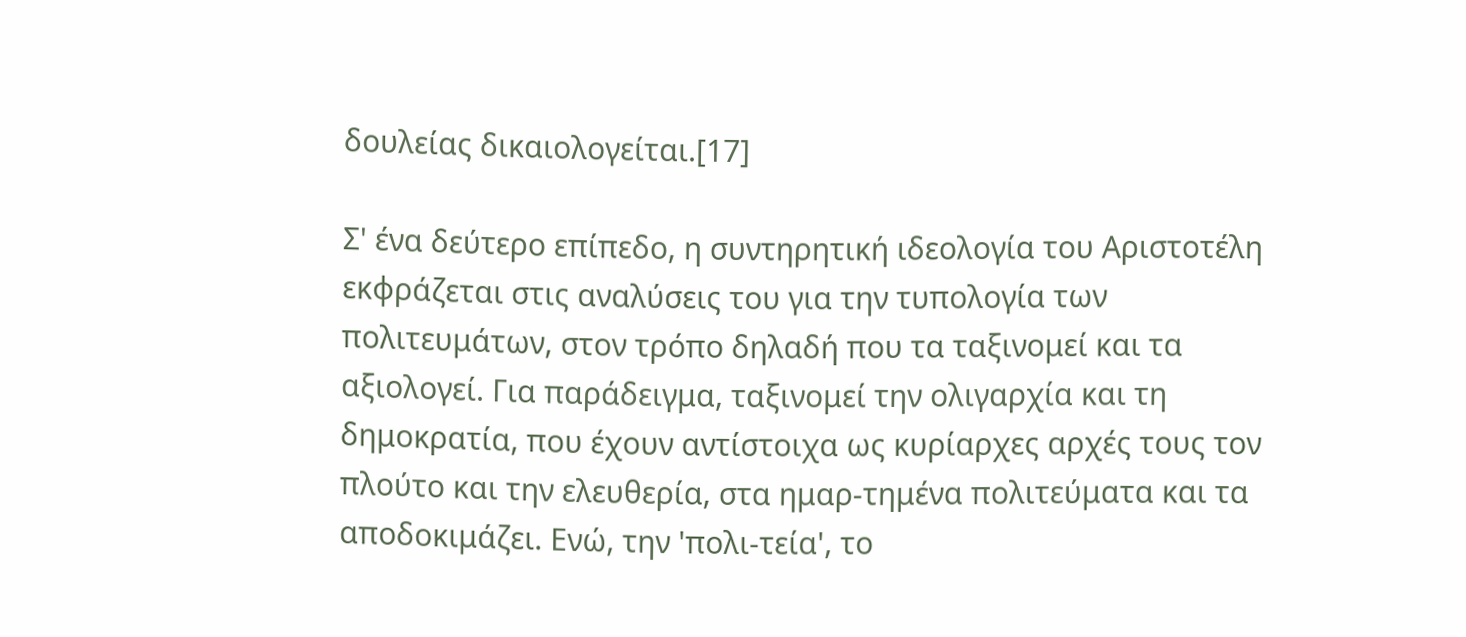δουλείας δικαιολογείται.[17]

Σ' ένα δεύτερο επίπεδο, η συντηρητική ιδεολογία του Αριστοτέλη εκφράζεται στις αναλύσεις του για την τυπολογία των πολιτευμάτων, στον τρόπο δηλαδή που τα ταξινομεί και τα αξιολογεί. Για παράδειγμα, ταξινομεί την ολιγαρχία και τη δημοκρατία, που έχουν αντίστοιχα ως κυρίαρχες αρχές τους τον πλούτο και την ελευθερία, στα ημαρ-τημένα πολιτεύματα και τα αποδοκιμάζει. Ενώ, την 'πολι-τεία', το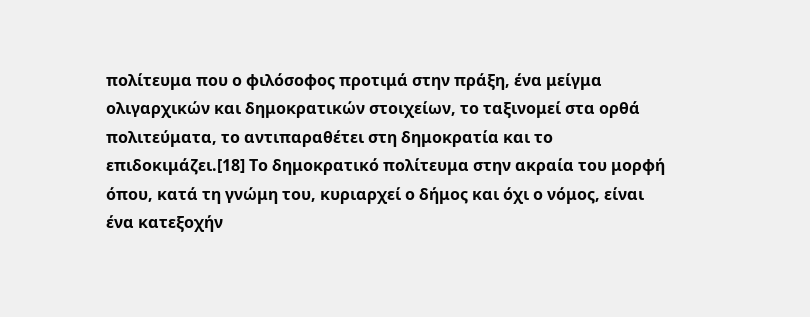πολίτευμα που ο φιλόσοφος προτιμά στην πράξη, ένα μείγμα ολιγαρχικών και δημοκρατικών στοιχείων, το ταξινομεί στα ορθά πολιτεύματα, το αντιπαραθέτει στη δημοκρατία και το επιδοκιμάζει.[18] Το δημοκρατικό πολίτευμα στην ακραία του μορφή όπου, κατά τη γνώμη του, κυριαρχεί ο δήμος και όχι ο νόμος, είναι ένα κατεξοχήν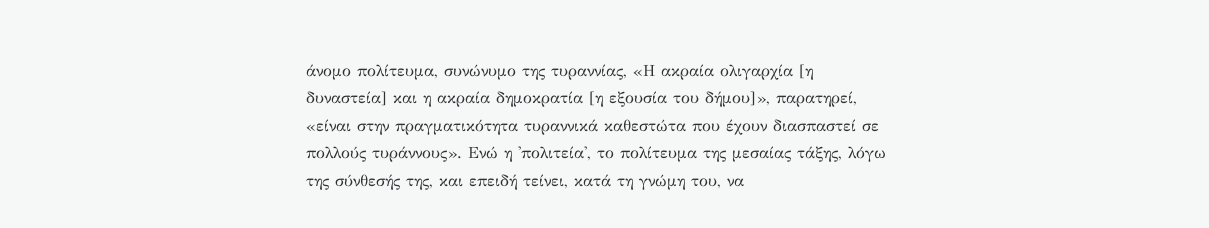άνομο πολίτευμα, συνώνυμο της τυραννίας, «Η ακραία ολιγαρχία [η δυναστεία] και η ακραία δημοκρατία [η εξουσία του δήμου]», παρατηρεί, «είναι στην πραγματικότητα τυραννικά καθεστώτα που έχουν διασπαστεί σε πολλούς τυράννους». Ενώ η 'πολιτεία', το πολίτευμα της μεσαίας τάξης, λόγω της σύνθεσής της, και επειδή τείνει, κατά τη γνώμη του, να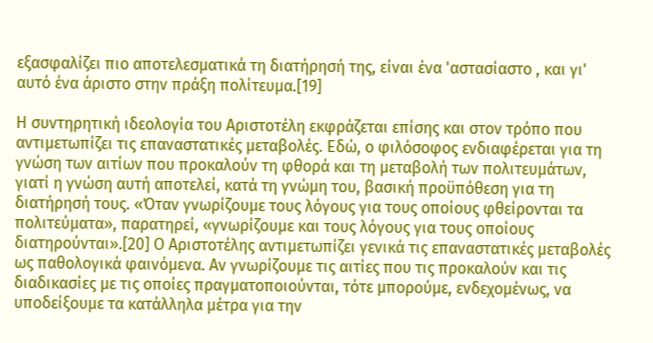εξασφαλίζει πιο αποτελεσματικά τη διατήρησή της, είναι ένα 'αστασίαστο , και γι' αυτό ένα άριστο στην πράξη πολίτευμα.[19]

Η συντηρητική ιδεολογία του Αριστοτέλη εκφράζεται επίσης και στον τρόπο που αντιμετωπίζει τις επαναστατικές μεταβολές. Εδώ, ο φιλόσοφος ενδιαφέρεται για τη γνώση των αιτίων που προκαλούν τη φθορά και τη μεταβολή των πολιτευμάτων, γιατί η γνώση αυτή αποτελεί, κατά τη γνώμη του, βασική προϋπόθεση για τη διατήρησή τους. «Όταν γνωρίζουμε τους λόγους για τους οποίους φθείρονται τα πολιτεύματα», παρατηρεί, «γνωρίζουμε και τους λόγους για τους οποίους διατηρούνται».[20] Ο Αριστοτέλης αντιμετωπίζει γενικά τις επαναστατικές μεταβολές ως παθολογικά φαινόμενα. Αν γνωρίζουμε τις αιτίες που τις προκαλούν και τις διαδικασίες με τις οποίες πραγματοποιούνται, τότε μπορούμε, ενδεχομένως, να υποδείξουμε τα κατάλληλα μέτρα για την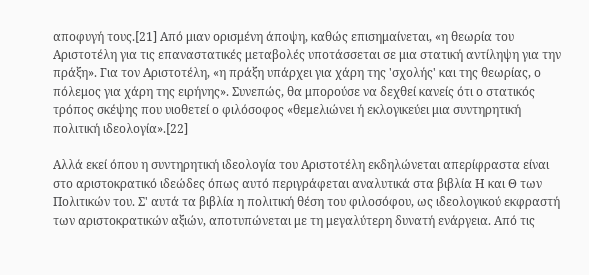αποφυγή τους.[21] Από μιαν ορισμένη άποψη, καθώς επισημαίνεται, «η θεωρία του Αριστοτέλη για τις επαναστατικές μεταβολές υποτάσσεται σε μια στατική αντίληψη για την πράξη». Για τον Αριστοτέλη, «η πράξη υπάρχει για χάρη της 'σχολής' και της θεωρίας, ο πόλεμος για χάρη της ειρήνης». Συνεπώς, θα μπορούσε να δεχθεί κανείς ότι ο στατικός τρόπος σκέψης που υιοθετεί ο φιλόσοφος «θεμελιώνει ή εκλογικεύει μια συντηρητική πολιτική ιδεολογία».[22]

Αλλά εκεί όπου η συντηρητική ιδεολογία του Αριστοτέλη εκδηλώνεται απερίφραστα είναι στο αριστοκρατικό ιδεώδες όπως αυτό περιγράφεται αναλυτικά στα βιβλία Η και Θ των Πολιτικών του. Σ' αυτά τα βιβλία η πολιτική θέση του φιλοσόφου, ως ιδεολογικού εκφραστή των αριστοκρατικών αξιών, αποτυπώνεται με τη μεγαλύτερη δυνατή ενάργεια. Από τις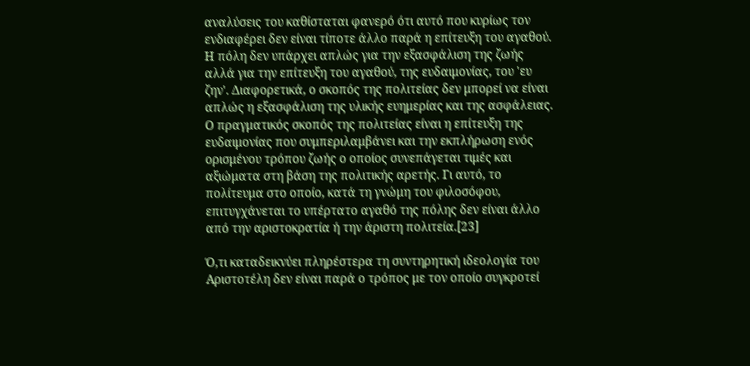αναλύσεις του καθίσταται φανερό ότι αυτό που κυρίως τον ενδιαφέρει δεν είναι τίποτε άλλο παρά η επίτευξη του αγαθού. Η πόλη δεν υπάρχει απλώς για την εξασφάλιση της ζωής αλλά για την επίτευξη του αγαθού, της ευδαιμονίας, του 'ευ ζην'. Διαφορετικά, ο σκοπός της πολιτείας δεν μπορεί να είναι απλώς η εξασφάλιση της υλικής ευημερίας και της ασφάλειας. Ο πραγματικός σκοπός της πολιτείας είναι η επίτευξη της ευδαιμονίας που συμπεριλαμβάνει και την εκπλήρωση ενός ορισμένου τρόπου ζωής ο οποίος συνεπάγεται τιμές και αξιώματα στη βάση της πολιτικής αρετής. Γι αυτό, το πολίτευμα στο οποίο, κατά τη γνώμη του φιλοσόφου, επιτυγχάνεται το υπέρτατο αγαθό της πόλης δεν είναι άλλο από την αριστοκρατία ή την άριστη πολιτεία.[23]

Ό,τι καταδεικνύει πληρέστερα τη συντηρητική ιδεολογία του Αριστοτέλη δεν είναι παρά ο τρόπος με τον οποίο συγκροτεί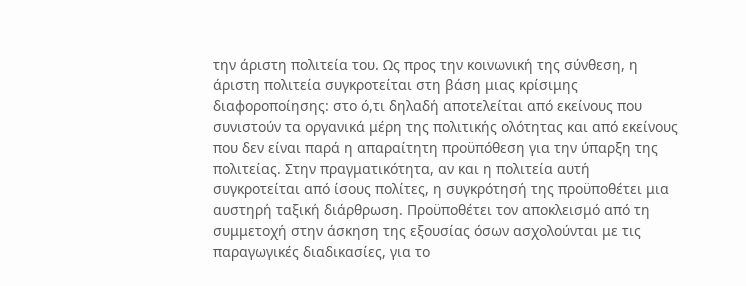την άριστη πολιτεία του. Ως προς την κοινωνική της σύνθεση, η άριστη πολιτεία συγκροτείται στη βάση μιας κρίσιμης διαφοροποίησης: στο ό,τι δηλαδή αποτελείται από εκείνους που συνιστούν τα οργανικά μέρη της πολιτικής ολότητας και από εκείνους που δεν είναι παρά η απαραίτητη προϋπόθεση για την ύπαρξη της πολιτείας. Στην πραγματικότητα, αν και η πολιτεία αυτή συγκροτείται από ίσους πολίτες, η συγκρότησή της προϋποθέτει μια αυστηρή ταξική διάρθρωση. Προϋποθέτει τον αποκλεισμό από τη συμμετοχή στην άσκηση της εξουσίας όσων ασχολούνται με τις παραγωγικές διαδικασίες, για το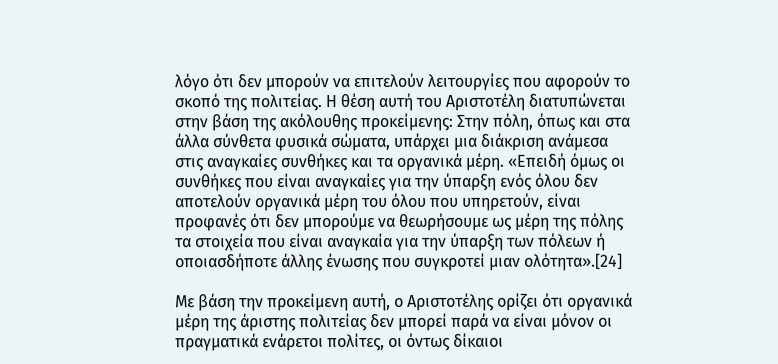λόγο ότι δεν μπορούν να επιτελούν λειτουργίες που αφορούν το σκοπό της πολιτείας. Η θέση αυτή του Αριστοτέλη διατυπώνεται στην βάση της ακόλουθης προκείμενης: Στην πόλη, όπως και στα άλλα σύνθετα φυσικά σώματα, υπάρχει μια διάκριση ανάμεσα στις αναγκαίες συνθήκες και τα οργανικά μέρη. «Επειδή όμως οι συνθήκες που είναι αναγκαίες για την ύπαρξη ενός όλου δεν αποτελούν οργανικά μέρη του όλου που υπηρετούν, είναι προφανές ότι δεν μπορούμε να θεωρήσουμε ως μέρη της πόλης τα στοιχεία που είναι αναγκαία για την ύπαρξη των πόλεων ή οποιασδήποτε άλλης ένωσης που συγκροτεί μιαν ολότητα».[24]

Με βάση την προκείμενη αυτή, ο Αριστοτέλης ορίζει ότι οργανικά μέρη της άριστης πολιτείας δεν μπορεί παρά να είναι μόνον οι πραγματικά ενάρετοι πολίτες, οι όντως δίκαιοι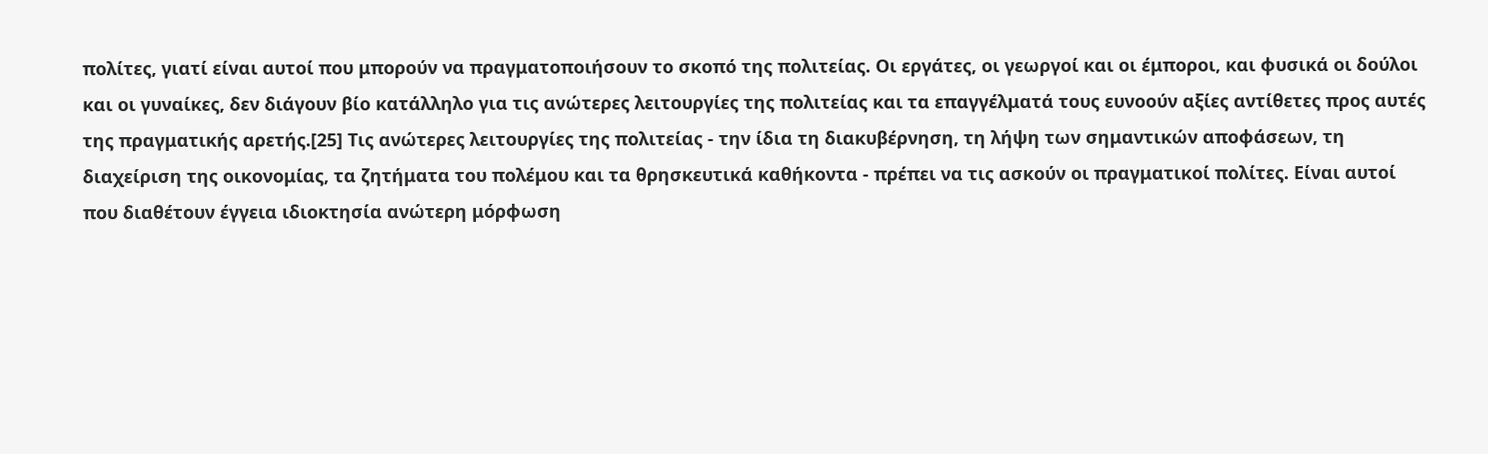πολίτες, γιατί είναι αυτοί που μπορούν να πραγματοποιήσουν το σκοπό της πολιτείας. Οι εργάτες, οι γεωργοί και οι έμποροι, και φυσικά οι δούλοι και οι γυναίκες, δεν διάγουν βίο κατάλληλο για τις ανώτερες λειτουργίες της πολιτείας και τα επαγγέλματά τους ευνοούν αξίες αντίθετες προς αυτές της πραγματικής αρετής.[25] Τις ανώτερες λειτουργίες της πολιτείας - την ίδια τη διακυβέρνηση, τη λήψη των σημαντικών αποφάσεων, τη διαχείριση της οικονομίας, τα ζητήματα του πολέμου και τα θρησκευτικά καθήκοντα - πρέπει να τις ασκούν οι πραγματικοί πολίτες. Είναι αυτοί που διαθέτουν έγγεια ιδιοκτησία ανώτερη μόρφωση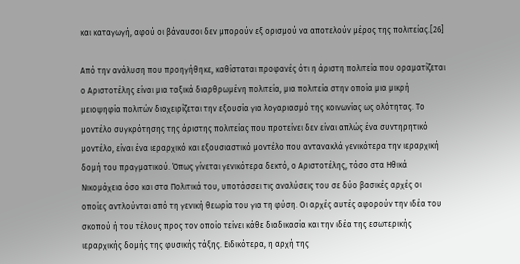και καταγωγή, αφού οι βάναυσοι δεν μπορούν εξ ορισμού να αποτελούν μέρος της πολιτείας.[26]

Από την ανάλυση που προηγήθηκε, καθίσταται προφανές ότι η άριστη πολιτεία που οραματίζεται ο Αριστοτέλης είναι μια ταξικά διαρθρωμένη πολιτεία, μια πολιτεία στην οποία μια μικρή μειοψηφία πολιτών διαχειρίζεται την εξουσία για λογαριασμό της κοινωνίας ως ολότητας. Το μοντέλο συγκρότησης της άριστης πολιτείας που προτείνει δεν είναι απλώς ένα συντηρητικό μοντέλο, είναι ένα ιεραρχικό και εξουσιαστικό μοντέλο που αντανακλά γενικότερα την ιεραρχική δομή του πραγματικού. Όπως γίνεται γενικότερα δεκτό, ο Αριστοτέλης, τόσο στα Ηθικά Νικομάχεια όσο και στα Πολιτικά του, υποτάσσει τις αναλύσεις του σε δύο βασικές αρχές οι οποίες αντλούνται από τη γενική θεωρία του για τη φύση. Οι αρχές αυτές αφορούν την ιδέα του σκοπού ή του τέλους προς τον οποίο τείνει κάθε διαδικασία και την ιδέα της εσωτερικής ιεραρχικής δομής της φυσικής τάξης. Ειδικότερα, η αρχή της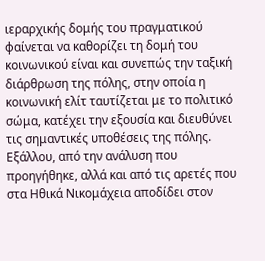ιεραρχικής δομής του πραγματικού φαίνεται να καθορίζει τη δομή του κοινωνικού είναι και συνεπώς την ταξική διάρθρωση της πόλης, στην οποία η κοινωνική ελίτ ταυτίζεται με το πολιτικό σώμα, κατέχει την εξουσία και διευθύνει τις σημαντικές υποθέσεις της πόλης. Εξάλλου, από την ανάλυση που προηγήθηκε, αλλά και από τις αρετές που στα Ηθικά Νικομάχεια αποδίδει στον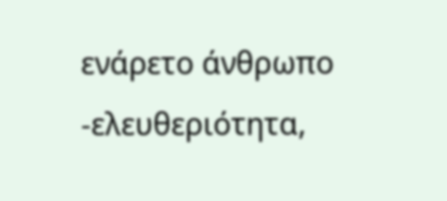ενάρετο άνθρωπο -ελευθεριότητα,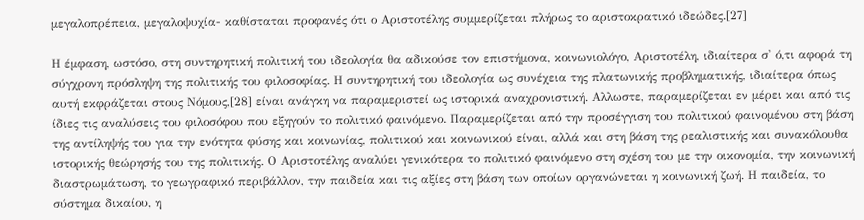μεγαλοπρέπεια, μεγαλοψυχία- καθίσταται προφανές ότι ο Αριστοτέλης συμμερίζεται πλήρως το αριστοκρατικό ιδεώδες.[27]

Η έμφαση, ωστόσο, στη συντηρητική πολιτική του ιδεολογία θα αδικούσε τον επιστήμονα, κοινωνιολόγο, Αριστοτέλη, ιδιαίτερα σ' ό,τι αφορά τη σύγχρονη πρόσληψη της πολιτικής του φιλοσοφίας. Η συντηρητική του ιδεολογία ως συνέχεια της πλατωνικής προβληματικής, ιδιαίτερα όπως αυτή εκφράζεται στους Νόμους,[28] είναι ανάγκη να παραμεριστεί ως ιστορικά αναχρονιστική. Αλλωστε, παραμερίζεται εν μέρει και από τις ίδιες τις αναλύσεις του φιλοσόφου που εξηγούν το πολιτικό φαινόμενο. Παραμερίζεται από την προσέγγιση του πολιτικού φαινομένου στη βάση της αντίληψής του για την ενότητα φύσης και κοινωνίας, πολιτικού και κοινωνικού είναι, αλλά και στη βάση της ρεαλιστικής και συνακόλουθα ιστορικής θεώρησής του της πολιτικής. Ο Αριστοτέλης αναλύει γενικότερα το πολιτικό φαινόμενο στη σχέση του με την οικονομία, την κοινωνική διαστρωμάτωση, το γεωγραφικό περιβάλλον, την παιδεία και τις αξίες στη βάση των οποίων οργανώνεται η κοινωνική ζωή. Η παιδεία, το σύστημα δικαίου, η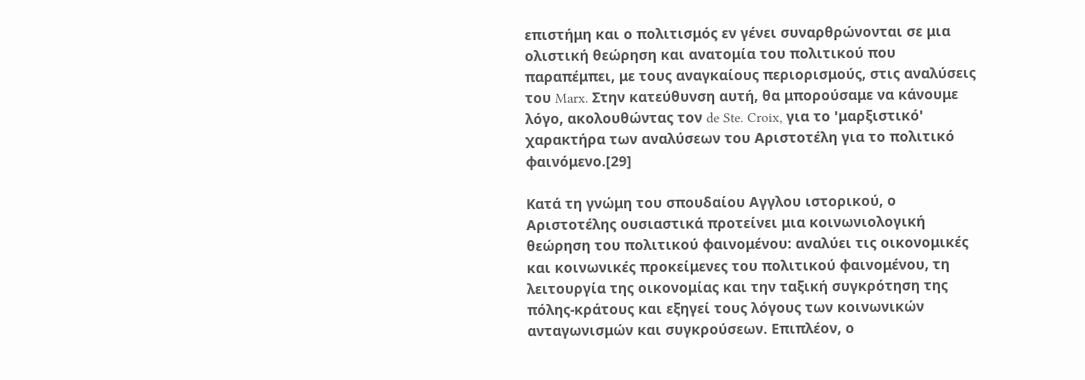επιστήμη και ο πολιτισμός εν γένει συναρθρώνονται σε μια ολιστική θεώρηση και ανατομία του πολιτικού που παραπέμπει, με τους αναγκαίους περιορισμούς, στις αναλύσεις του Marx. Στην κατεύθυνση αυτή, θα μπορούσαμε να κάνουμε λόγο, ακολουθώντας τον de Ste. Croix, για το 'μαρξιστικό' χαρακτήρα των αναλύσεων του Αριστοτέλη για το πολιτικό φαινόμενο.[29]

Κατά τη γνώμη του σπουδαίου Αγγλου ιστορικού, ο Αριστοτέλης ουσιαστικά προτείνει μια κοινωνιολογική θεώρηση του πολιτικού φαινομένου: αναλύει τις οικονομικές και κοινωνικές προκείμενες του πολιτικού φαινομένου, τη λειτουργία της οικονομίας και την ταξική συγκρότηση της πόλης-κράτους και εξηγεί τους λόγους των κοινωνικών ανταγωνισμών και συγκρούσεων. Επιπλέον, ο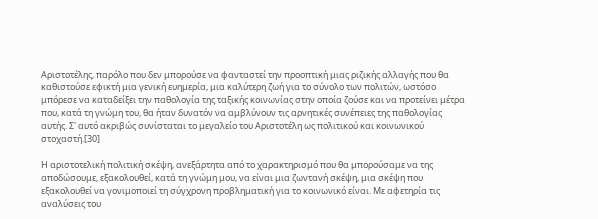Αριστοτέλης, παρόλο που δεν μπορούσε να φανταστεί την προοπτική μιας ριζικής αλλαγής που θα καθιστούσε εφικτή μια γενική ευημερία, μια καλύτερη ζωή για το σύνολο των πολιτών, ωστόσο μπόρεσε να καταδείξει την παθολογία της ταξικής κοινωνίας στην οποία ζούσε και να προτείνει μέτρα που, κατά τη γνώμη του, θα ήταν δυνατόν να αμβλύνουν τις αρνητικές συνέπειες της παθολογίας αυτής. Σ' αυτό ακριβώς συνίσταται το μεγαλείο του Αριστοτέλη ως πολιτικού και κοινωνικού στοχαστή.[30]

Η αριστοτελική πολιτική σκέψη, ανεξάρτητα από το χαρακτηρισμό που θα μπορούσαμε να της αποδώσουμε, εξακολουθεί, κατά τη γνώμη μου, να είναι μια ζωντανή σκέψη, μια σκέψη που εξακολουθεί να γονιμοποιεί τη σύγχρονη προβληματική για το κοινωνικό είναι. Με αφετηρία τις αναλύσεις του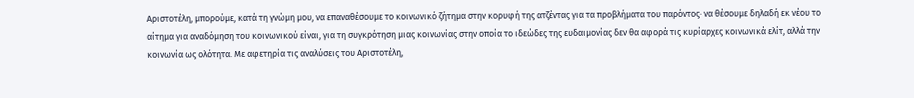Αριστοτέλη, μπορούμε, κατά τη γνώμη μου, να επαναθέσουμε το κοινωνικό ζήτημα στην κορυφή της ατζέντας για τα προβλήματα του παρόντος· να θέσουμε δηλαδή εκ νέου το αίτημα για αναδόμηση του κοινωνικού είναι, για τη συγκρότηση μιας κοινωνίας στην οποία το ιδεώδες της ευδαιμονίας δεν θα αφορά τις κυρίαρχες κοινωνικά ελίτ, αλλά την κοινωνία ως ολότητα. Με αφετηρία τις αναλύσεις του Αριστοτέλη,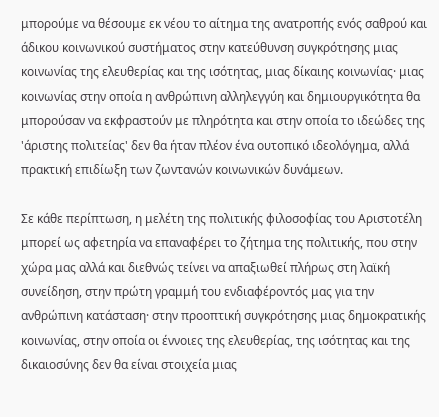μπορούμε να θέσουμε εκ νέου το αίτημα της ανατροπής ενός σαθρού και άδικου κοινωνικού συστήματος στην κατεύθυνση συγκρότησης μιας κοινωνίας της ελευθερίας και της ισότητας, μιας δίκαιης κοινωνίας· μιας κοινωνίας στην οποία η ανθρώπινη αλληλεγγύη και δημιουργικότητα θα μπορούσαν να εκφραστούν με πληρότητα και στην οποία το ιδεώδες της 'άριστης πολιτείας' δεν θα ήταν πλέον ένα ουτοπικό ιδεολόγημα, αλλά πρακτική επιδίωξη των ζωντανών κοινωνικών δυνάμεων.

Σε κάθε περίπτωση, η μελέτη της πολιτικής φιλοσοφίας του Αριστοτέλη μπορεί ως αφετηρία να επαναφέρει το ζήτημα της πολιτικής, που στην χώρα μας αλλά και διεθνώς τείνει να απαξιωθεί πλήρως στη λαϊκή συνείδηση, στην πρώτη γραμμή του ενδιαφέροντός μας για την ανθρώπινη κατάσταση· στην προοπτική συγκρότησης μιας δημοκρατικής κοινωνίας, στην οποία οι έννοιες της ελευθερίας, της ισότητας και της δικαιοσύνης δεν θα είναι στοιχεία μιας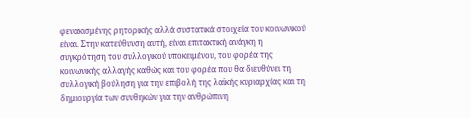φενακισμένης ρητορικής αλλά συστατικά στοιχεία του κοινωνικού είναι. Στην κατεύθυνση αυτή, είναι επιτακτική ανάγκη η συγκρότηση του συλλογικού υποκειμένου, του φορέα της κοινωνικής αλλαγής καθώς και του φορέα που θα διευθύνει τη συλλογική βούληση για την επιβολή της λαϊκής κυριαρχίας και τη δημιουργία των συνθηκών για την ανθρώπινη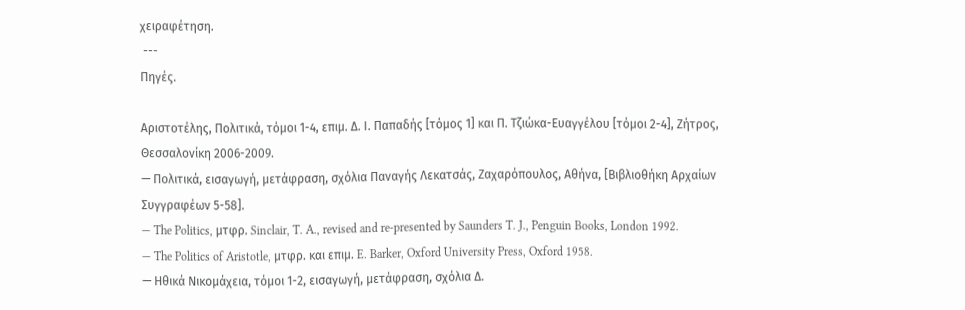χειραφέτηση.
 ---
Πηγές.

Αριστοτέλης, Πολιτικά, τόμοι 1-4, επιμ. Δ. Ι. Παπαδής [τόμος 1] και Π. Τζιώκα-Ευαγγέλου [τόμοι 2-4], Ζήτρος, Θεσσαλονίκη 2006-2009.
— Πολιτικά, εισαγωγή, μετάφραση, σχόλια Παναγής Λεκατσάς, Ζαχαρόπουλος, Αθήνα, [Βιβλιοθήκη Αρχαίων Συγγραφέων 5-58].
— The Politics, μτφρ. Sinclair, T. A., revised and re-presented by Saunders T. J., Penguin Books, London 1992.
— The Politics of Aristotle, μτφρ. και επιμ. E. Barker, Oxford University Press, Oxford 1958.
— Ηθικά Νικομάχεια, τόμοι 1-2, εισαγωγή, μετάφραση, σχόλια Δ.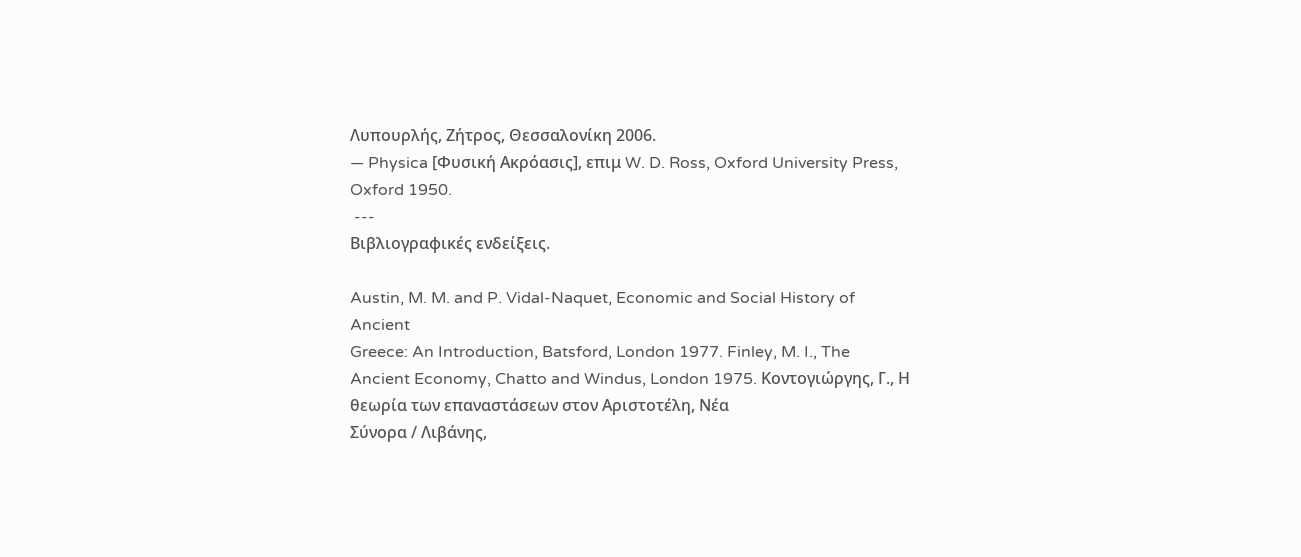Λυπουρλής, Ζήτρος, Θεσσαλονίκη 2006.
— Physica [Φυσική Ακρόασις], επιμ W. D. Ross, Oxford University Press,
Oxford 1950.
 ---
Βιβλιογραφικές ενδείξεις.

Austin, M. M. and P. Vidal-Naquet, Economic and Social History of Ancient
Greece: An Introduction, Batsford, London 1977. Finley, M. I., The Ancient Economy, Chatto and Windus, London 1975. Κοντογιώργης, Γ., Η θεωρία των επαναστάσεων στον Αριστοτέλη, Νέα
Σύνορα / Λιβάνης,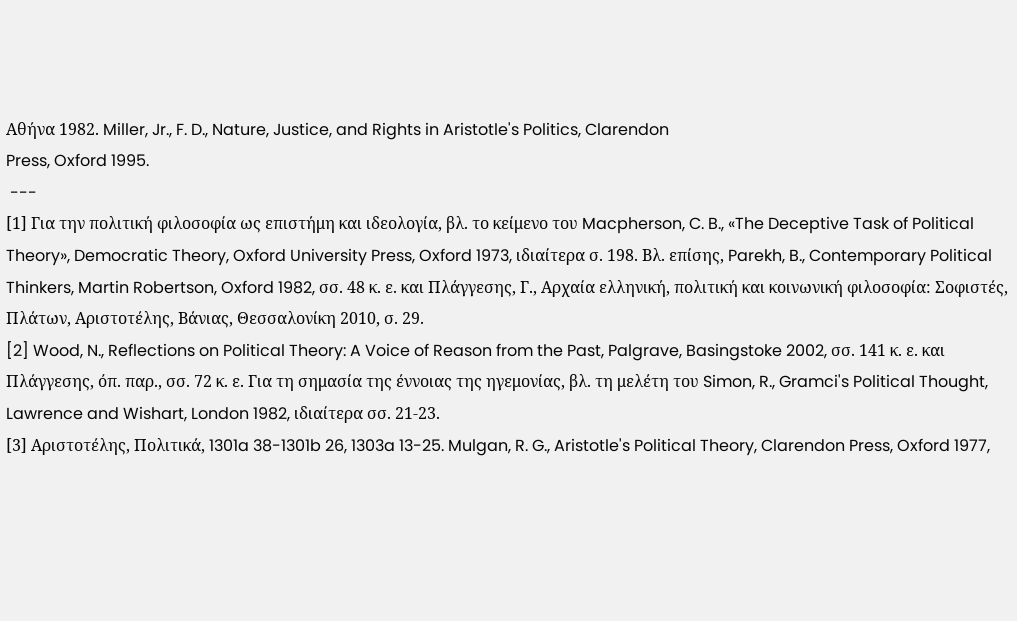Αθήνα 1982. Miller, Jr., F. D., Nature, Justice, and Rights in Aristotle's Politics, Clarendon
Press, Oxford 1995.
 ---
[1] Για την πολιτική φιλοσοφία ως επιστήμη και ιδεολογία, βλ. το κείμενο του Macpherson, C. B., «The Deceptive Task of Political Theory», Democratic Theory, Oxford University Press, Oxford 1973, ιδιαίτερα σ. 198. Βλ. επίσης, Parekh, B., Contemporary Political Thinkers, Martin Robertson, Oxford 1982, σσ. 48 κ. ε. και Πλάγγεσης, Γ., Αρχαία ελληνική, πολιτική και κοινωνική φιλοσοφία: Σοφιστές, Πλάτων, Αριστοτέλης, Βάνιας, Θεσσαλονίκη 2010, σ. 29.
[2] Wood, N., Reflections on Political Theory: A Voice of Reason from the Past, Palgrave, Basingstoke 2002, σσ. 141 κ. ε. και Πλάγγεσης, όπ. παρ., σσ. 72 κ. ε. Για τη σημασία της έννοιας της ηγεμονίας, βλ. τη μελέτη του Simon, R., Gramci's Political Thought, Lawrence and Wishart, London 1982, ιδιαίτερα σσ. 21-23.
[3] Αριστοτέλης, Πολιτικά, 1301a 38-1301b 26, 1303a 13-25. Mulgan, R. G., Aristotle's Political Theory, Clarendon Press, Oxford 1977,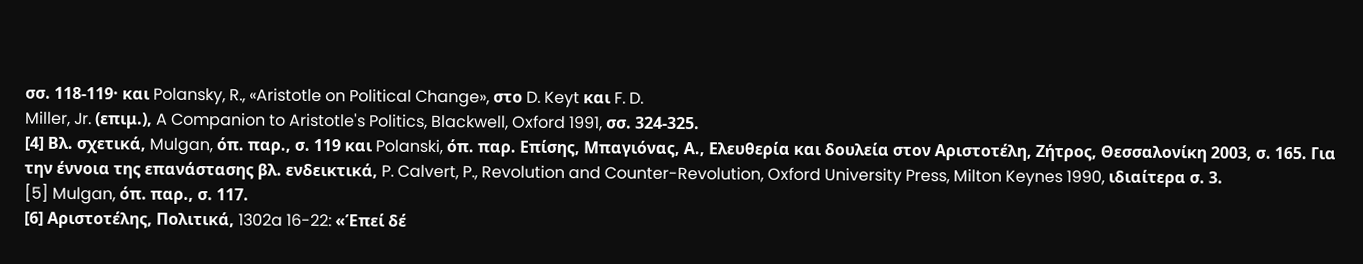σσ. 118-119· και Polansky, R., «Aristotle on Political Change», στο D. Keyt και F. D.
Miller, Jr. (επιμ.), A Companion to Aristotle's Politics, Blackwell, Oxford 1991, σσ. 324-325.
[4] Βλ. σχετικά, Mulgan, όπ. παρ., σ. 119 και Polanski, όπ. παρ. Επίσης, Μπαγιόνας, Α., Ελευθερία και δουλεία στον Αριστοτέλη, Ζήτρος, Θεσσαλονίκη 2003, σ. 165. Για την έννοια της επανάστασης βλ. ενδεικτικά, P. Calvert, P., Revolution and Counter-Revolution, Oxford University Press, Milton Keynes 1990, ιδιαίτερα σ. 3.
[5] Mulgan, όπ. παρ., σ. 117.
[6] Αριστοτέλης, Πολιτικά, 1302a 16-22: «Έπεί δέ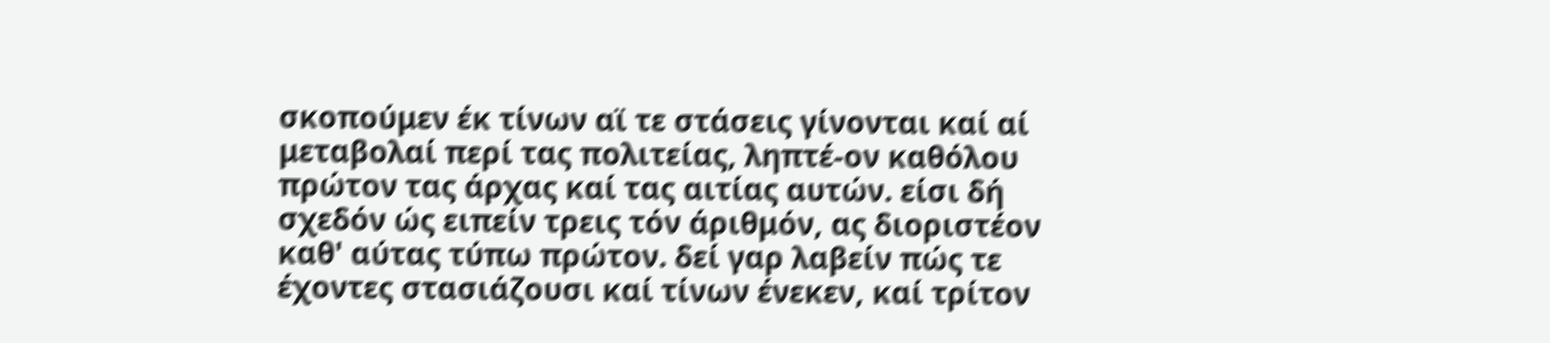σκοπούμεν έκ τίνων αϊ τε στάσεις γίνονται καί αί μεταβολαί περί τας πολιτείας, ληπτέ-ον καθόλου πρώτον τας άρχας καί τας αιτίας αυτών. είσι δή σχεδόν ώς ειπείν τρεις τόν άριθμόν, ας διοριστέον καθ' αύτας τύπω πρώτον. δεί γαρ λαβείν πώς τε έχοντες στασιάζουσι καί τίνων ένεκεν, καί τρίτον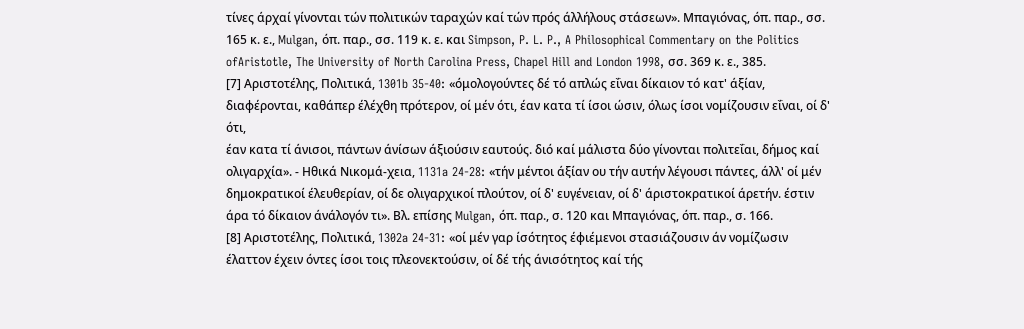τίνες άρχαί γίνονται τών πολιτικών ταραχών καί τών πρός άλλήλους στάσεων». Μπαγιόνας, όπ. παρ., σσ. 165 κ. ε., Mulgan, όπ. παρ., σσ. 119 κ. ε. και Simpson, P. L. P., A Philosophical Commentary on the Politics ofAristotle, The University of North Carolina Press, Chapel Hill and London 1998, σσ. 369 κ. ε., 385.
[7] Αριστοτέλης, Πολιτικά, 1301b 35-40: «όμολογούντες δέ τό απλώς εΐναι δίκαιον τό κατ' άξίαν, διαφέρονται, καθάπερ έλέχθη πρότερον, οί μέν ότι, έαν κατα τί ίσοι ώσιν, όλως ίσοι νομίζουσιν εΐναι, οί δ' ότι,
έαν κατα τί άνισοι, πάντων άνίσων άξιούσιν εαυτούς. διό καί μάλιστα δύο γίνονται πολιτεΐαι, δήμος καί ολιγαρχία». - Ηθικά Νικομά-χεια, 1131a 24-28: «τήν μέντοι άξίαν ου τήν αυτήν λέγουσι πάντες, άλλ' οί μέν δημοκρατικοί έλευθερίαν, οί δε ολιγαρχικοί πλούτον, οί δ' ευγένειαν, οί δ' άριστοκρατικοί άρετήν. έστιν άρα τό δίκαιον άνάλογόν τι». Βλ. επίσης Mulgan, όπ. παρ., σ. 120 και Μπαγιόνας, όπ. παρ., σ. 166.
[8] Αριστοτέλης, Πολιτικά, 1302a 24-31: «οί μέν γαρ ίσότητος έφιέμενοι στασιάζουσιν άν νομίζωσιν έλαττον έχειν όντες ίσοι τοις πλεονεκτούσιν, οί δέ τής άνισότητος καί τής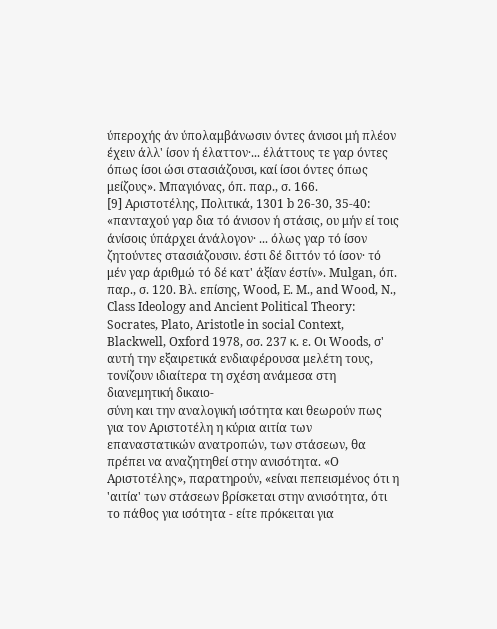ύπεροχής άν ύπολαμβάνωσιν όντες άνισοι μή πλέον έχειν άλλ' ίσον ή έλαττον·... έλάττους τε γαρ όντες όπως ίσοι ώσι στασιάζουσι, καί ίσοι όντες όπως μείζους». Μπαγιόνας, όπ. παρ., σ. 166.
[9] Αριστοτέλης, Πολιτικά, 1301 b 26-30, 35-40: «πανταχού γαρ δια τό άνισον ή στάσις, ου μήν εί τοις άνίσοις ύπάρχει άνάλογον· ... όλως γαρ τό ίσον ζητούντες στασιάζουσιν. έστι δέ διττόν τό ίσον· τό μέν γαρ άριθμώ τό δέ κατ' άξίαν έστίν». Mulgan, όπ. παρ., σ. 120. Βλ. επίσης, Wood, E. M., and Wood, N., Class Ideology and Ancient Political Theory: Socrates, Plato, Aristotle in social Context, Blackwell, Oxford 1978, σσ. 237 κ. ε. Οι Woods, σ' αυτή την εξαιρετικά ενδιαφέρουσα μελέτη τους, τονίζουν ιδιαίτερα τη σχέση ανάμεσα στη διανεμητική δικαιο-
σύνη και την αναλογική ισότητα και θεωρούν πως για τον Αριστοτέλη η κύρια αιτία των επαναστατικών ανατροπών, των στάσεων, θα πρέπει να αναζητηθεί στην ανισότητα. «Ο Αριστοτέλης», παρατηρούν, «είναι πεπεισμένος ότι η 'αιτία' των στάσεων βρίσκεται στην ανισότητα, ότι το πάθος για ισότητα - είτε πρόκειται για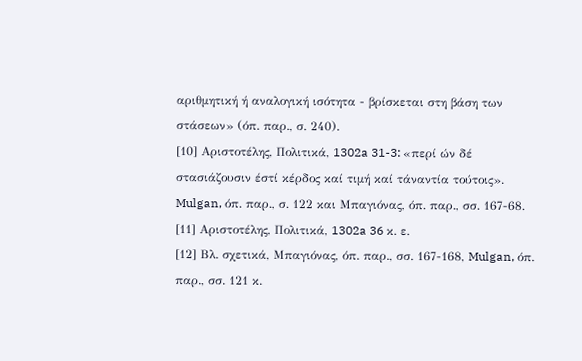αριθμητική ή αναλογική ισότητα - βρίσκεται στη βάση των στάσεων» (όπ. παρ., σ. 240).
[10] Αριστοτέλης, Πολιτικά, 1302a 31-3: «περί ών δέ στασιάζουσιν έστί κέρδος καί τιμή καί τάναντία τούτοις». Mulgan, όπ. παρ., σ. 122 και Μπαγιόνας, όπ. παρ., σσ. 167-68.
[11] Αριστοτέλης, Πολιτικά, 1302a 36 κ. ε.
[12] Βλ. σχετικά, Μπαγιόνας, όπ. παρ., σσ. 167-168, Mulgan, όπ. παρ., σσ. 121 κ.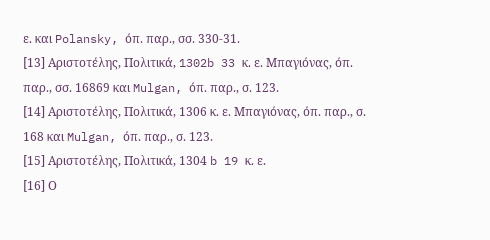ε. και Polansky, όπ. παρ., σσ. 330-31.
[13] Αριστοτέλης, Πολιτικά, 1302b 33 κ. ε. Μπαγιόνας, όπ. παρ., σσ. 16869 και Mulgan, όπ. παρ., σ. 123.
[14] Αριστοτέλης, Πολιτικά, 1306 κ. ε. Μπαγιόνας, όπ. παρ., σ. 168 και Mulgan, όπ. παρ., σ. 123.
[15] Αριστοτέλης, Πολιτικά, 1304 b 19 κ. ε.
[16] Ο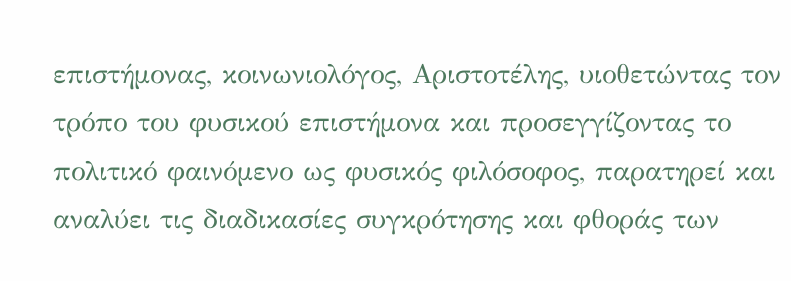επιστήμονας, κοινωνιολόγος, Αριστοτέλης, υιοθετώντας τον τρόπο του φυσικού επιστήμονα και προσεγγίζοντας το πολιτικό φαινόμενο ως φυσικός φιλόσοφος, παρατηρεί και αναλύει τις διαδικασίες συγκρότησης και φθοράς των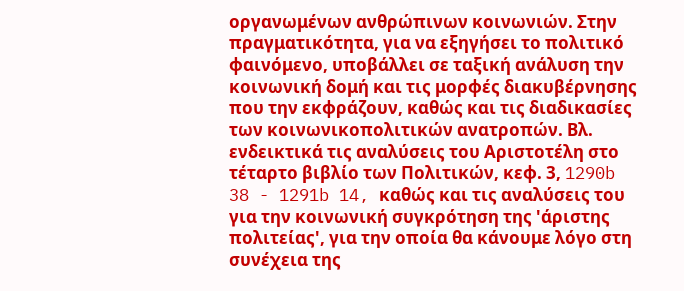οργανωμένων ανθρώπινων κοινωνιών. Στην πραγματικότητα, για να εξηγήσει το πολιτικό φαινόμενο, υποβάλλει σε ταξική ανάλυση την κοινωνική δομή και τις μορφές διακυβέρνησης που την εκφράζουν, καθώς και τις διαδικασίες των κοινωνικοπολιτικών ανατροπών. Βλ. ενδεικτικά τις αναλύσεις του Αριστοτέλη στο τέταρτο βιβλίο των Πολιτικών, κεφ. 3, 1290b
38 - 1291b 14, καθώς και τις αναλύσεις του για την κοινωνική συγκρότηση της 'άριστης πολιτείας', για την οποία θα κάνουμε λόγο στη συνέχεια της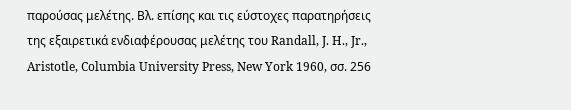παρούσας μελέτης. Βλ. επίσης και τις εύστοχες παρατηρήσεις της εξαιρετικά ενδιαφέρουσας μελέτης του Randall, J. H., Jr., Aristotle, Columbia University Press, New York 1960, σσ. 256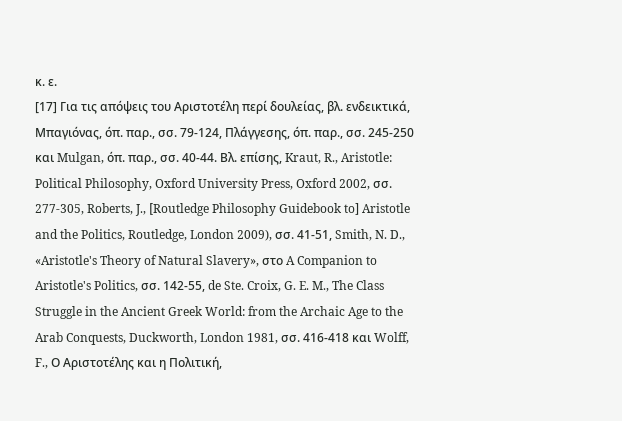κ. ε.
[17] Για τις απόψεις του Αριστοτέλη περί δουλείας, βλ. ενδεικτικά, Μπαγιόνας, όπ. παρ., σσ. 79-124, Πλάγγεσης, όπ. παρ., σσ. 245-250 και Mulgan, όπ. παρ., σσ. 40-44. Βλ. επίσης, Kraut, R., Aristotle: Political Philosophy, Oxford University Press, Oxford 2002, σσ. 277-305, Roberts, J., [Routledge Philosophy Guidebook to] Aristotle and the Politics, Routledge, London 2009), σσ. 41-51, Smith, N. D., «Aristotle's Theory of Natural Slavery», στο A Companion to Aristotle's Politics, σσ. 142-55, de Ste. Croix, G. E. M., The Class Struggle in the Ancient Greek World: from the Archaic Age to the Arab Conquests, Duckworth, London 1981, σσ. 416-418 και Wolff, F., Ο Αριστοτέλης και η Πολιτική,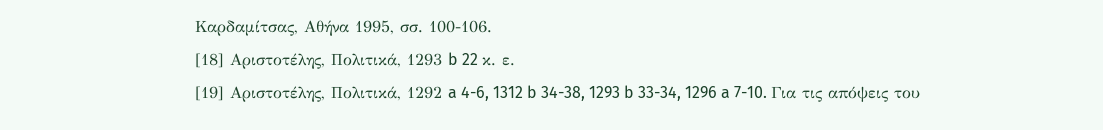Καρδαμίτσας, Αθήνα 1995, σσ. 100-106.
[18] Αριστοτέλης, Πολιτικά, 1293 b 22 κ. ε.
[19] Αριστοτέλης, Πολιτικά, 1292 a 4-6, 1312 b 34-38, 1293 b 33-34, 1296 a 7-10. Για τις απόψεις του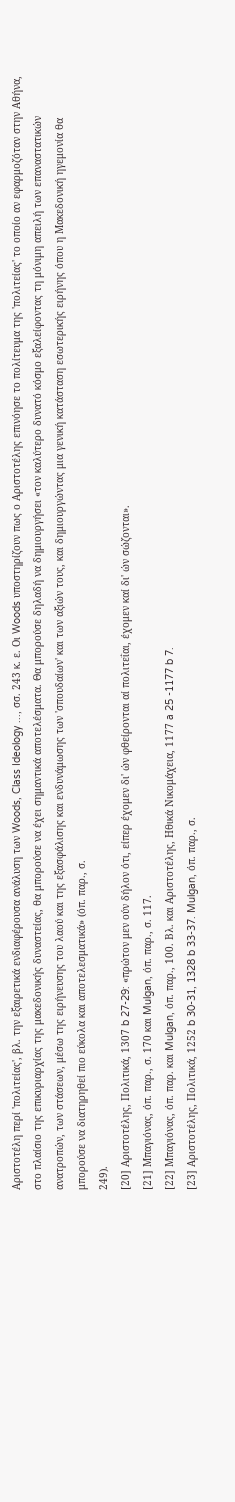Αριστοτέλη περί 'πολιτείας', βλ. την εξαιρετικά ενδιαφέρουσα ανάλυση των Woods, Class Ideology ..., σσ. 243 κ. ε. Οι Woods υποστηρίζουν πως ο Αριστοτέλης επινόησε το πολίτευμα της 'πολιτείας' το οποίο αν εφαρμοζόταν στην Αθήνα, στο πλαίσιο της επικυριαρχίας της μακεδονικής δυναστείας, θα μπορούσε να έχει σημαντικά αποτελέσματα. Θα μπορούσε δηλαδή να δημιουργήσει «τον καλύτερο δυνατό κόσμο εξαλείφοντας τη μόνιμη απειλή των επαναστατικών ανατροπών, των στάσεων, μέσω της ειρήνευσης του λαού και της εξασφάλισης και ενδυνάμωσης των 'σπουδαίων' και των αξιών τους, και δημιουργώντας μια γενική κατάσταση εσωτερικής ειρήνης όπου η Μακεδονική ηγεμονία θα μπορούσε να διατηρηθεί πιο εύκολα και αποτελεσματικά» (όπ. παρ., σ.
249).
[20] Αριστοτέλης, Πολιτικά, 1307 b 27-29: «πρώτον μεν ούν δήλον ότι, είπερ έχομεν δι' ών φθείρονται αί πολιτεΐαι, έχομεν καί δι' ών σώζονται».
[21] Μπαγιόνας, όπ. παρ., σ. 170 και Mulgan, όπ. παρ., σ. 117.
[22] Μπαγιόνας, όπ. παρ. και Mulgan, όπ. παρ., 100. Βλ. και Αριστοτέλης, Ηθικά Νικομάχεια, 1177 a 25 -1177 b 7.
[23] Αριστοτέλης, Πολιτικά, 1252 b 30-31, 1328 b 33-37. Mulgan, όπ. παρ., σ.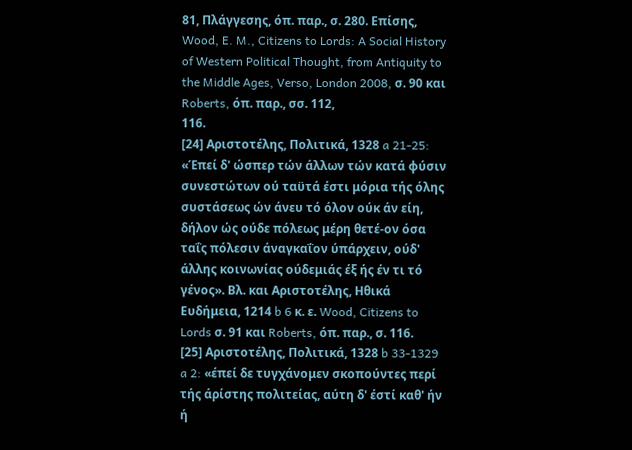81, Πλάγγεσης, όπ. παρ., σ. 280. Επίσης, Wood, E. M., Citizens to Lords: A Social History of Western Political Thought, from Antiquity to the Middle Ages, Verso, London 2008, σ. 90 και Roberts, όπ. παρ., σσ. 112,
116.
[24] Αριστοτέλης, Πολιτικά, 1328 a 21-25: «Έπεί δ' ώσπερ τών άλλων τών κατά φύσιν συνεστώτων ού ταϋτά έστι μόρια τής όλης συστάσεως ών άνευ τό όλον ούκ άν είη, δήλον ώς ούδε πόλεως μέρη θετέ-ον όσα ταΐς πόλεσιν άναγκαΐον ύπάρχειν, ούδ' άλλης κοινωνίας ούδεμιάς έξ ής έν τι τό γένος». Βλ. και Αριστοτέλης, Ηθικά Ευδήμεια, 1214 b 6 κ. ε. Wood, Citizens to Lords σ. 91 και Roberts, όπ. παρ., σ. 116.
[25] Αριστοτέλης, Πολιτικά, 1328 b 33-1329 a 2: «έπεί δε τυγχάνομεν σκοπούντες περί τής άρίστης πολιτείας, αύτη δ' έστί καθ' ήν ή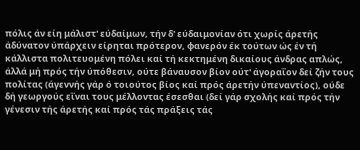πόλις άν είη μάλιστ' εύδαίμων, τήν δ' εύδαιμονίαν ότι χωρίς άρετής άδύνατον ύπάρχειν είρηται πρότερον, φανερόν έκ τούτων ώς έν τή κάλλιστα πολιτευομένη πόλει καί τή κεκτημένη δικαίους άνδρας απλώς, άλλά μή πρός τήν ύπόθεσιν, ούτε βάναυσον βίον ούτ' άγοραΐον δεί ζήν τους πολίτας (άγεννής γάρ ό τοιούτος βίος καί πρός άρετήν ύπεναντίος), ούδε δή γεωργούς εΐναι τους μέλλοντας έσεσθαι (δεί γάρ σχολής καί πρός τήν γένεσιν τής άρετής καί πρός τάς πράξεις τάς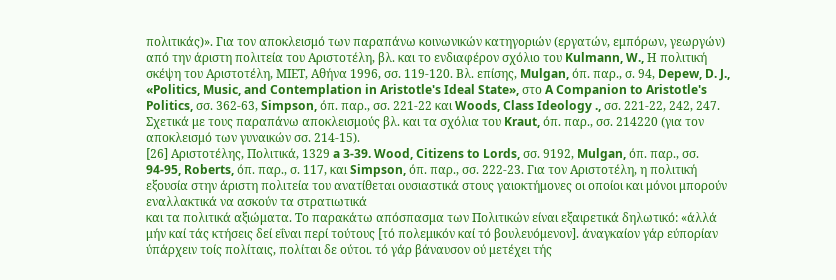πολιτικάς)». Για τον αποκλεισμό των παραπάνω κοινωνικών κατηγοριών (εργατών, εμπόρων, γεωργών) από την άριστη πολιτεία του Αριστοτέλη, βλ. και το ενδιαφέρον σχόλιο του Kulmann, W., Η πολιτική σκέψη του Αριστοτέλη, ΜΙΕΤ, Αθήνα 1996, σσ. 119-120. Βλ. επίσης, Mulgan, όπ. παρ., σ. 94, Depew, D. J., «Politics, Music, and Contemplation in Aristotle's Ideal State», στο A Companion to Aristotle's Politics, σσ. 362-63, Simpson, όπ. παρ., σσ. 221-22 και Woods, Class Ideology ., σσ. 221-22, 242, 247. Σχετικά με τους παραπάνω αποκλεισμούς βλ. και τα σχόλια του Kraut, όπ. παρ., σσ. 214220 (για τον αποκλεισμό των γυναικών σσ. 214-15).
[26] Αριστοτέλης, Πολιτικά, 1329 a 3-39. Wood, Citizens to Lords, σσ. 9192, Mulgan, όπ. παρ., σσ. 94-95, Roberts, όπ. παρ., σ. 117, και Simpson, όπ. παρ., σσ. 222-23. Για τον Αριστοτέλη, η πολιτική εξουσία στην άριστη πολιτεία του ανατίθεται ουσιαστικά στους γαιοκτήμονες οι οποίοι και μόνοι μπορούν εναλλακτικά να ασκούν τα στρατιωτικά
και τα πολιτικά αξιώματα. Το παρακάτω απόσπασμα των Πολιτικών είναι εξαιρετικά δηλωτικό: «άλλά μήν καί τάς κτήσεις δεί εΐναι περί τούτους [τό πολεμικόν καί τό βουλευόμενον]. άναγκαίον γάρ εύπορίαν ύπάρχειν τοίς πολίταις, πολίται δε ούτοι. τό γάρ βάναυσον ού μετέχει τής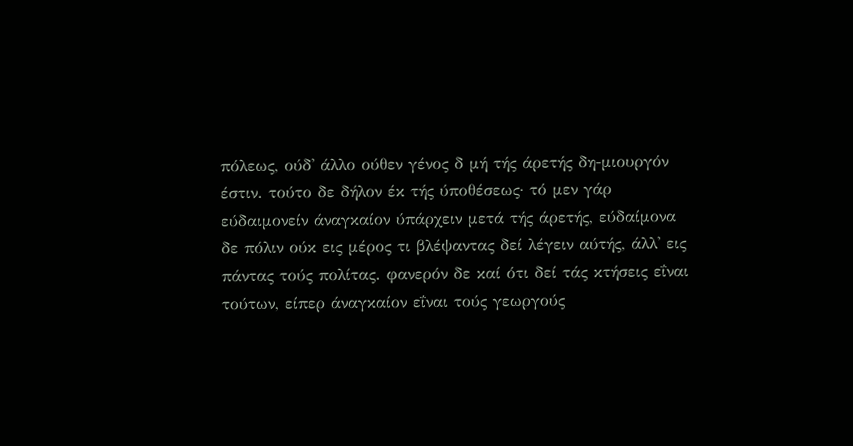πόλεως, ούδ' άλλο ούθεν γένος δ μή τής άρετής δη-μιουργόν έστιν. τούτο δε δήλον έκ τής ύποθέσεως· τό μεν γάρ εύδαιμονείν άναγκαίον ύπάρχειν μετά τής άρετής, εύδαίμονα δε πόλιν ούκ εις μέρος τι βλέψαντας δεί λέγειν αύτής, άλλ' εις πάντας τούς πολίτας. φανερόν δε καί ότι δεί τάς κτήσεις εΐναι τούτων, είπερ άναγκαίον εΐναι τούς γεωργούς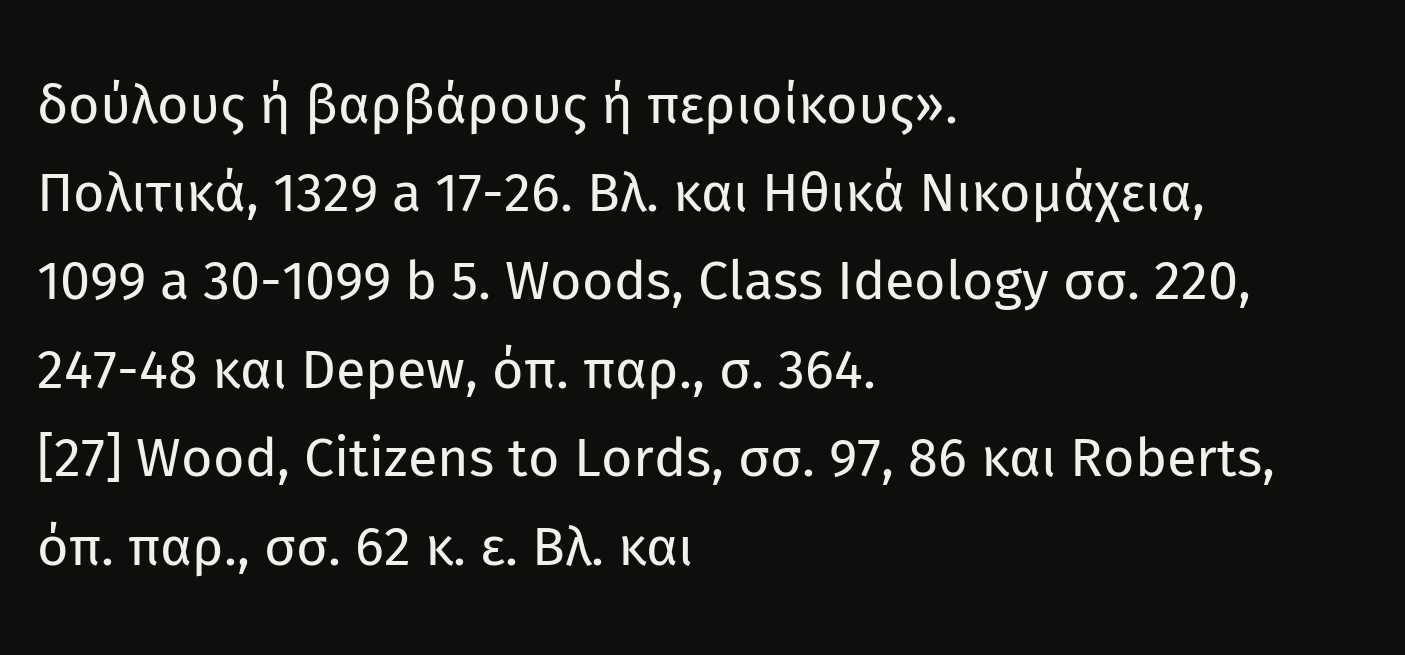δούλους ή βαρβάρους ή περιοίκους».
Πολιτικά, 1329 a 17-26. Βλ. και Ηθικά Νικομάχεια, 1099 a 30-1099 b 5. Woods, Class Ideology σσ. 220, 247-48 και Depew, όπ. παρ., σ. 364.
[27] Wood, Citizens to Lords, σσ. 97, 86 και Roberts, όπ. παρ., σσ. 62 κ. ε. Βλ. και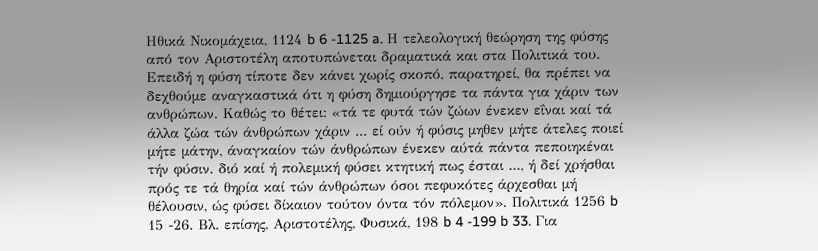Ηθικά Νικομάχεια, 1124 b 6 -1125 a. Η τελεολογική θεώρηση της φύσης από τον Αριστοτέλη αποτυπώνεται δραματικά και στα Πολιτικά του. Επειδή η φύση τίποτε δεν κάνει χωρίς σκοπό, παρατηρεί, θα πρέπει να δεχθούμε αναγκαστικά ότι η φύση δημιούργησε τα πάντα για χάριν των ανθρώπων. Καθώς το θέτει: «τά τε φυτά τών ζώων ένεκεν εΐναι καί τά άλλα ζώα τών άνθρώπων χάριν ... εί ούν ή φύσις μηθεν μήτε άτελες ποιεί μήτε μάτην, άναγκαίον τών άνθρώπων ένεκεν αύτά πάντα πεποιηκέναι τήν φύσιν. διό καί ή πολεμική φύσει κτητική πως έσται ..., ή δεί χρήσθαι πρός τε τά θηρία καί τών άνθρώπων όσοι πεφυκότες άρχεσθαι μή θέλουσιν, ώς φύσει δίκαιον τούτον όντα τόν πόλεμον». Πολιτικά 1256 b 15 -26. Βλ. επίσης, Αριστοτέλης, Φυσικά, 198 b 4 -199 b 33. Για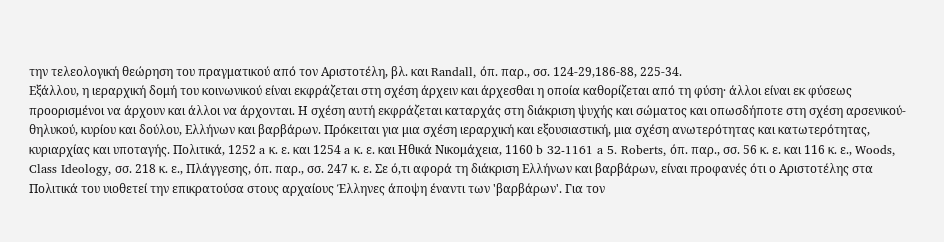την τελεολογική θεώρηση του πραγματικού από τον Αριστοτέλη, βλ. και Randall, όπ. παρ., σσ. 124-29,186-88, 225-34.
Εξάλλου, η ιεραρχική δομή του κοινωνικού είναι εκφράζεται στη σχέση άρχειν και άρχεσθαι η οποία καθορίζεται από τη φύση· άλλοι είναι εκ φύσεως προορισμένοι να άρχουν και άλλοι να άρχονται. Η σχέση αυτή εκφράζεται καταρχάς στη διάκριση ψυχής και σώματος και οπωσδήποτε στη σχέση αρσενικού-θηλυκού, κυρίου και δούλου, Ελλήνων και βαρβάρων. Πρόκειται για μια σχέση ιεραρχική και εξουσιαστική, μια σχέση ανωτερότητας και κατωτερότητας, κυριαρχίας και υποταγής. Πολιτικά, 1252 a κ. ε. και 1254 a κ. ε. και Ηθικά Νικομάχεια, 1160 b 32-1161 a 5. Roberts, όπ. παρ., σσ. 56 κ. ε. και 116 κ. ε., Woods, Class Ideology, σσ. 218 κ. ε., Πλάγγεσης, όπ. παρ., σσ. 247 κ. ε. Σε ό,τι αφορά τη διάκριση Ελλήνων και βαρβάρων, είναι προφανές ότι ο Αριστοτέλης στα Πολιτικά του υιοθετεί την επικρατούσα στους αρχαίους Έλληνες άποψη έναντι των 'βαρβάρων'. Για τον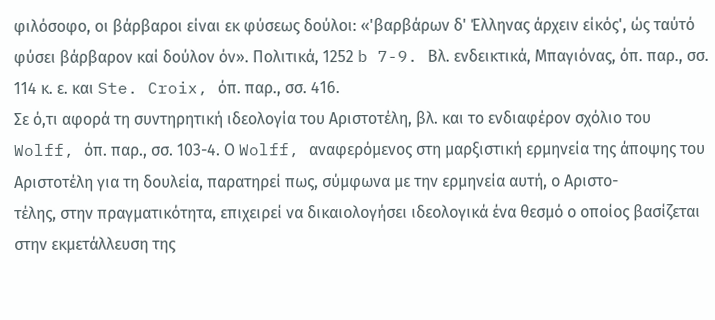φιλόσοφο, οι βάρβαροι είναι εκ φύσεως δούλοι: «'βαρβάρων δ' Έλληνας άρχειν είκός', ώς ταύτό φύσει βάρβαρον καί δούλον όν». Πολιτικά, 1252 b 7-9. Βλ. ενδεικτικά, Μπαγιόνας, όπ. παρ., σσ. 114 κ. ε. και Ste. Croix, όπ. παρ., σσ. 416.
Σε ό,τι αφορά τη συντηρητική ιδεολογία του Αριστοτέλη, βλ. και το ενδιαφέρον σχόλιο του Wolff, όπ. παρ., σσ. 103-4. Ο Wolff, αναφερόμενος στη μαρξιστική ερμηνεία της άποψης του Αριστοτέλη για τη δουλεία, παρατηρεί πως, σύμφωνα με την ερμηνεία αυτή, ο Αριστο-
τέλης, στην πραγματικότητα, επιχειρεί να δικαιολογήσει ιδεολογικά ένα θεσμό ο οποίος βασίζεται στην εκμετάλλευση της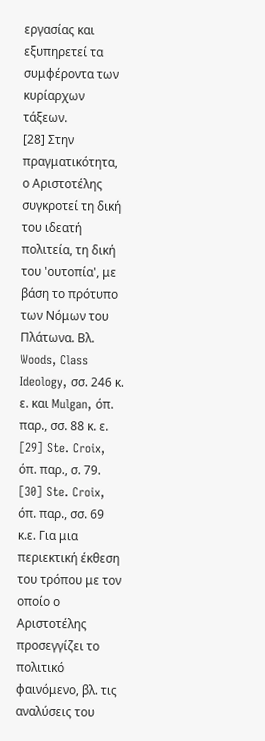εργασίας και εξυπηρετεί τα συμφέροντα των κυρίαρχων τάξεων.
[28] Στην πραγματικότητα, ο Αριστοτέλης συγκροτεί τη δική του ιδεατή πολιτεία, τη δική του 'ουτοπία', με βάση το πρότυπο των Νόμων του Πλάτωνα. Βλ. Woods, Class Ideology, σσ. 246 κ. ε. και Mulgan, όπ. παρ., σσ. 88 κ. ε.
[29] Ste. Croix, όπ. παρ., σ. 79.
[30] Ste. Croix, όπ. παρ., σσ. 69 κ.ε. Για μια περιεκτική έκθεση του τρόπου με τον οποίο ο Αριστοτέλης προσεγγίζει το πολιτικό φαινόμενο, βλ. τις αναλύσεις του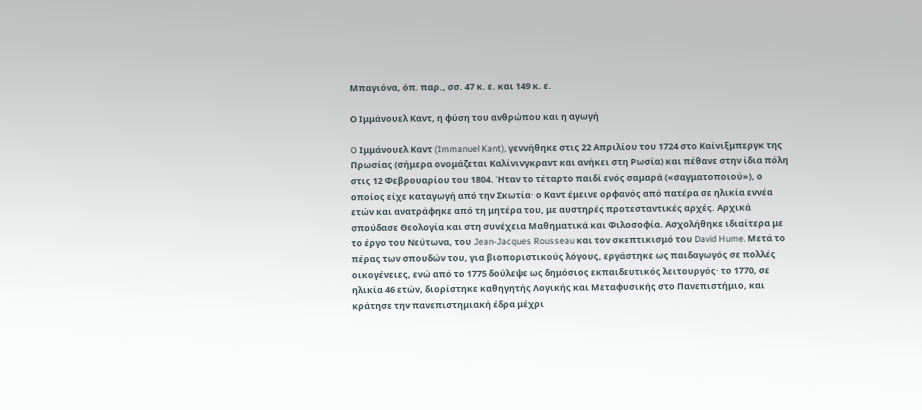Μπαγιόνα, όπ. παρ., σσ. 47 κ. ε. και 149 κ. ε.

Ο Ιμμάνουελ Καντ, η φύση του ανθρώπου και η αγωγή

O Ιμμάνουελ Καντ (Immanuel Kant), γεννήθηκε στις 22 Απριλίου του 1724 στο Καίνιξμπεργκ της Πρωσίας (σήμερα ονομάζεται Καλίνινγκραντ και ανήκει στη Ρωσία) και πέθανε στην ίδια πόλη στις 12 Φεβρουαρίου του 1804. Ήταν το τέταρτο παιδί ενός σαμαρά («σαγματοποιού»), ο οποίος είχε καταγωγή από την Σκωτία· ο Καντ έμεινε ορφανός από πατέρα σε ηλικία εννέα ετών και ανατράφηκε από τη μητέρα του, με αυστηρές προτεσταντικές αρχές. Αρχικά σπούδασε Θεολογία και στη συνέχεια Μαθηματικά και Φιλοσοφία. Ασχολήθηκε ιδιαίτερα με το έργο του Νεύτωνα, του Jean-Jacques Rousseau και τον σκεπτικισμό του David Hume. Μετά το πέρας των σπουδών του, για βιοποριστικούς λόγους, εργάστηκε ως παιδαγωγός σε πολλές οικογένειες, ενώ από το 1775 δούλεψε ως δημόσιος εκπαιδευτικός λειτουργός· το 1770, σε ηλικία 46 ετών, διορίστηκε καθηγητής Λογικής και Μεταφυσικής στο Πανεπιστήμιο, και κράτησε την πανεπιστημιακή έδρα μέχρι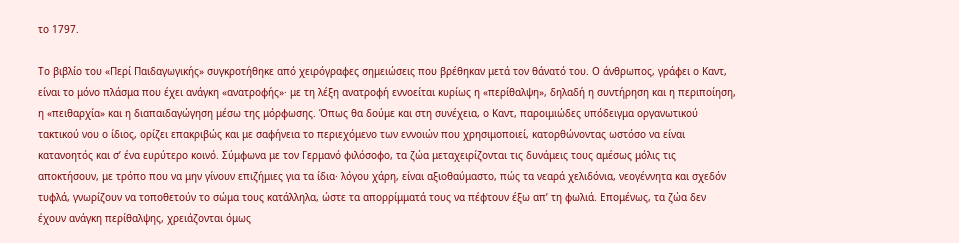το 1797.

Το βιβλίο του «Περί Παιδαγωγικής» συγκροτήθηκε από χειρόγραφες σημειώσεις που βρέθηκαν μετά τον θάνατό του. Ο άνθρωπος, γράφει ο Καντ, είναι το μόνο πλάσμα που έχει ανάγκη «ανατροφής»· με τη λέξη ανατροφή εννοείται κυρίως η «περίθαλψη», δηλαδή η συντήρηση και η περιποίηση, η «πειθαρχία» και η διαπαιδαγώγηση μέσω της μόρφωσης. Όπως θα δούμε και στη συνέχεια, ο Καντ, παροιμιώδες υπόδειγμα οργανωτικού τακτικού νου ο ίδιος, ορίζει επακριβώς και με σαφήνεια το περιεχόμενο των εννοιών που χρησιμοποιεί, κατορθώνοντας ωστόσο να είναι κατανοητός και σ’ ένα ευρύτερο κοινό. Σύμφωνα με τον Γερμανό φιλόσοφο, τα ζώα μεταχειρίζονται τις δυνάμεις τους αμέσως μόλις τις αποκτήσουν, με τρόπο που να μην γίνουν επιζήμιες για τα ίδια· λόγου χάρη, είναι αξιοθαύμαστο, πώς τα νεαρά χελιδόνια, νεογέννητα και σχεδόν τυφλά, γνωρίζουν να τοποθετούν το σώμα τους κατάλληλα, ώστε τα απορρίμματά τους να πέφτουν έξω απ’ τη φωλιά. Επομένως, τα ζώα δεν έχουν ανάγκη περίθαλψης, χρειάζονται όμως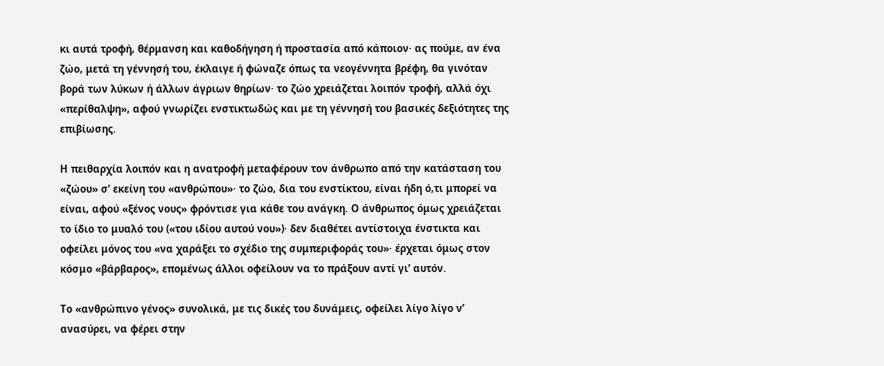κι αυτά τροφή, θέρμανση και καθοδήγηση ή προστασία από κάποιον· ας πούμε, αν ένα ζώο, μετά τη γέννησή του, έκλαιγε ή φώναζε όπως τα νεογέννητα βρέφη, θα γινόταν βορά των λύκων ή άλλων άγριων θηρίων· το ζώο χρειάζεται λοιπόν τροφή, αλλά όχι «περίθαλψη», αφού γνωρίζει ενστικτωδώς και με τη γέννησή του βασικές δεξιότητες της επιβίωσης.

Η πειθαρχία λοιπόν και η ανατροφή μεταφέρουν τον άνθρωπο από την κατάσταση του «ζώου» σ’ εκείνη του «ανθρώπου»· το ζώο, δια του ενστίκτου, είναι ήδη ό,τι μπορεί να είναι, αφού «ξένος νους» φρόντισε για κάθε του ανάγκη. Ο άνθρωπος όμως χρειάζεται το ίδιο το μυαλό του («του ιδίου αυτού νου»)· δεν διαθέτει αντίστοιχα ένστικτα και οφείλει μόνος του «να χαράξει το σχέδιο της συμπεριφοράς του»· έρχεται όμως στον κόσμο «βάρβαρος», επομένως άλλοι οφείλουν να το πράξουν αντί γι’ αυτόν.

Το «ανθρώπινο γένος» συνολικά, με τις δικές του δυνάμεις, οφείλει λίγο λίγο ν’ ανασύρει, να φέρει στην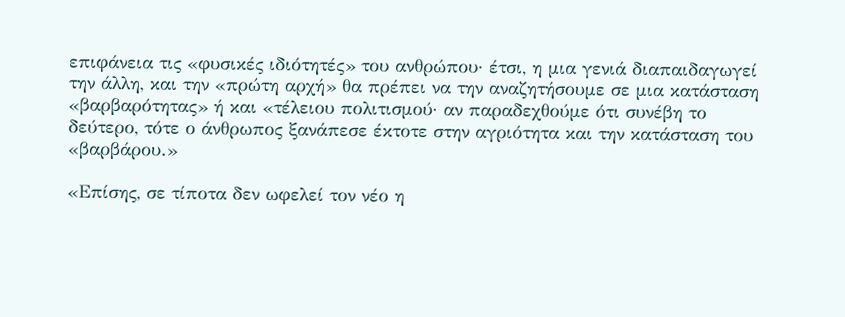επιφάνεια τις «φυσικές ιδιότητές» του ανθρώπου· έτσι, η μια γενιά διαπαιδαγωγεί την άλλη, και την «πρώτη αρχή» θα πρέπει να την αναζητήσουμε σε μια κατάσταση «βαρβαρότητας» ή και «τέλειου πολιτισμού· αν παραδεχθούμε ότι συνέβη το δεύτερο, τότε ο άνθρωπος ξανάπεσε έκτοτε στην αγριότητα και την κατάσταση του «βαρβάρου.»

«Επίσης, σε τίποτα δεν ωφελεί τον νέο η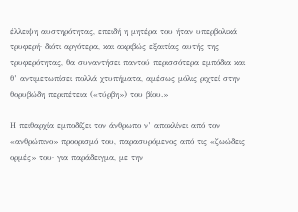έλλειψη αυστηρότητας, επειδή η μητέρα του ήταν υπερβολικά τρυφερή· διότι αργότερα, και ακριβώς εξαιτίας αυτής της τρυφερότητας, θα συναντήσει παντού περισσότερα εμπόδια και θ’ αντιμετωπίσει πολλά χτυπήματα, αμέσως μόλις ριχτεί στην θορυβώδη περιπέτεια («τύρβη») του βίου.»

Η πειθαρχία εμποδίζει τον άνθρωπο ν’ αποκλίνει από τον «ανθρώπινο» προορισμό του, παρασυρόμενος από τις «ζωώδεις ορμές» του· για παράδειγμα, με την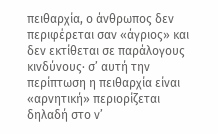πειθαρχία, ο άνθρωπος δεν περιφέρεται σαν «άγριος» και δεν εκτίθεται σε παράλογους κινδύνους· σ’ αυτή την περίπτωση η πειθαρχία είναι «αρνητική» περιορίζεται δηλαδή στο ν’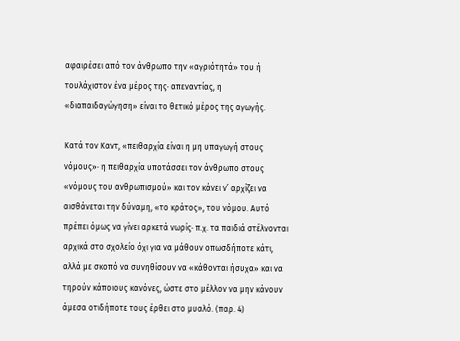αφαιρέσει από τον άνθρωπο την «αγριότητά» του ή τουλάχιστον ένα μέρος της· απεναντίας, η «διαπαιδαγώγηση» είναι το θετικό μέρος της αγωγής.

Κατά τον Καντ, «πειθαρχία είναι η μη υπαγωγή στους νόμους»· η πειθαρχία υποτάσσει τον άνθρωπο στους «νόμους του ανθρωπισμού» και τον κάνει ν’ αρχίζει να αισθάνεται την δύναμη, «το κράτος», του νόμου. Αυτό πρέπει όμως να γίνει αρκετά νωρίς· π.χ. τα παιδιά στέλνονται αρχικά στο σχολείο όχι για να μάθουν οπωσδήποτε κάτι, αλλά με σκοπό να συνηθίσουν να «κάθονται ήσυχα» και να τηρούν κάποιους κανόνες, ώστε στο μέλλον να μην κάνουν άμεσα οτιδήποτε τους έρθει στο μυαλό. (παρ. 4)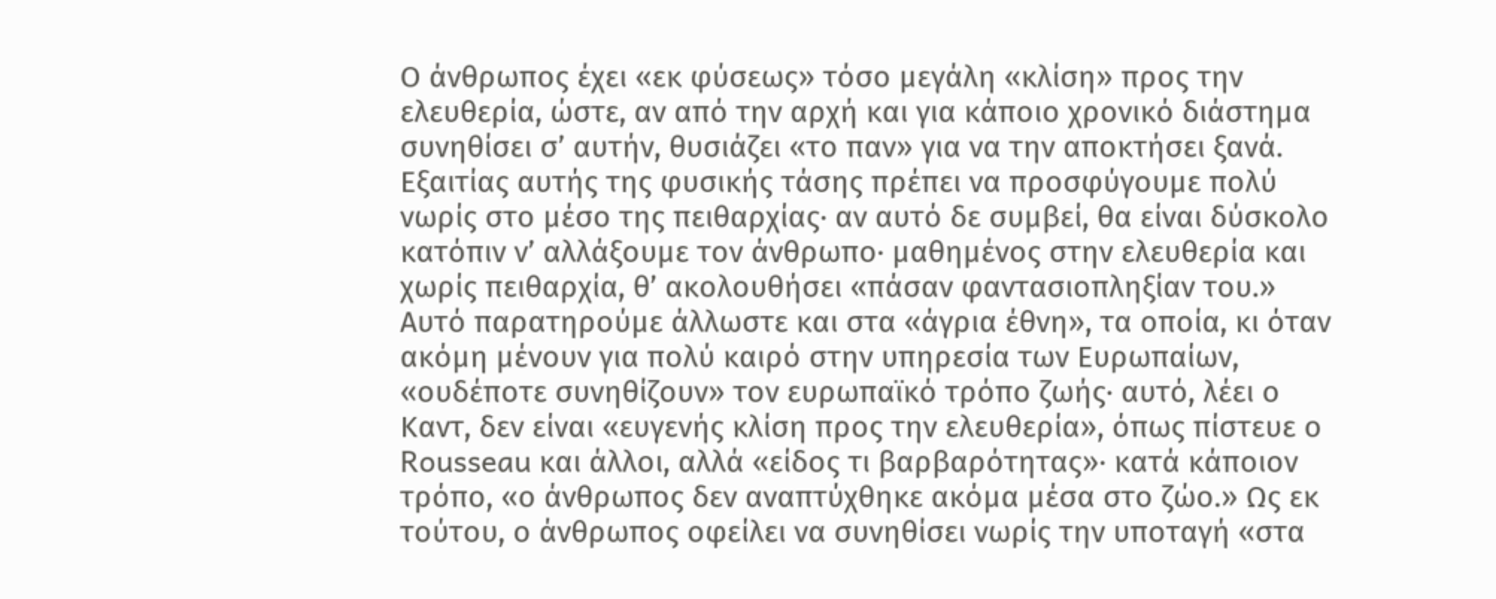Ο άνθρωπος έχει «εκ φύσεως» τόσο μεγάλη «κλίση» προς την ελευθερία, ώστε, αν από την αρχή και για κάποιο χρονικό διάστημα συνηθίσει σ’ αυτήν, θυσιάζει «το παν» για να την αποκτήσει ξανά. Εξαιτίας αυτής της φυσικής τάσης πρέπει να προσφύγουμε πολύ νωρίς στο μέσο της πειθαρχίας· αν αυτό δε συμβεί, θα είναι δύσκολο κατόπιν ν’ αλλάξουμε τον άνθρωπο· μαθημένος στην ελευθερία και χωρίς πειθαρχία, θ’ ακολουθήσει «πάσαν φαντασιοπληξίαν του.» Αυτό παρατηρούμε άλλωστε και στα «άγρια έθνη», τα οποία, κι όταν ακόμη μένουν για πολύ καιρό στην υπηρεσία των Ευρωπαίων, «ουδέποτε συνηθίζουν» τον ευρωπαϊκό τρόπο ζωής· αυτό, λέει ο Καντ, δεν είναι «ευγενής κλίση προς την ελευθερία», όπως πίστευε ο Rousseau και άλλοι, αλλά «είδος τι βαρβαρότητας»· κατά κάποιον τρόπο, «ο άνθρωπος δεν αναπτύχθηκε ακόμα μέσα στο ζώο.» Ως εκ τούτου, ο άνθρωπος οφείλει να συνηθίσει νωρίς την υποταγή «στα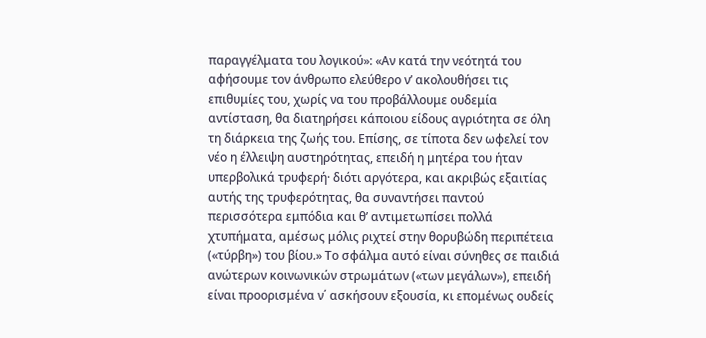παραγγέλματα του λογικού»: «Αν κατά την νεότητά του αφήσουμε τον άνθρωπο ελεύθερο ν’ ακολουθήσει τις επιθυμίες του, χωρίς να του προβάλλουμε ουδεμία αντίσταση, θα διατηρήσει κάποιου είδους αγριότητα σε όλη τη διάρκεια της ζωής του. Επίσης, σε τίποτα δεν ωφελεί τον νέο η έλλειψη αυστηρότητας, επειδή η μητέρα του ήταν υπερβολικά τρυφερή· διότι αργότερα, και ακριβώς εξαιτίας αυτής της τρυφερότητας, θα συναντήσει παντού περισσότερα εμπόδια και θ’ αντιμετωπίσει πολλά χτυπήματα, αμέσως μόλις ριχτεί στην θορυβώδη περιπέτεια («τύρβη») του βίου.» Το σφάλμα αυτό είναι σύνηθες σε παιδιά ανώτερων κοινωνικών στρωμάτων («των μεγάλων»), επειδή είναι προορισμένα ν΄ ασκήσουν εξουσία, κι επομένως ουδείς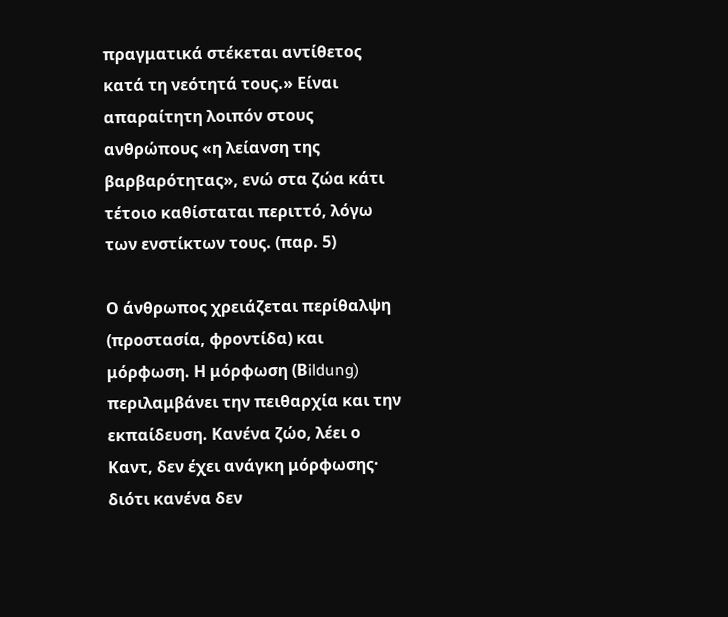πραγματικά στέκεται αντίθετος κατά τη νεότητά τους.» Είναι απαραίτητη λοιπόν στους ανθρώπους «η λείανση της βαρβαρότητας», ενώ στα ζώα κάτι τέτοιο καθίσταται περιττό, λόγω των ενστίκτων τους. (παρ. 5)

Ο άνθρωπος χρειάζεται περίθαλψη (προστασία, φροντίδα) και μόρφωση. Η μόρφωση (Βildung) περιλαμβάνει την πειθαρχία και την εκπαίδευση. Κανένα ζώο, λέει ο Καντ, δεν έχει ανάγκη μόρφωσης· διότι κανένα δεν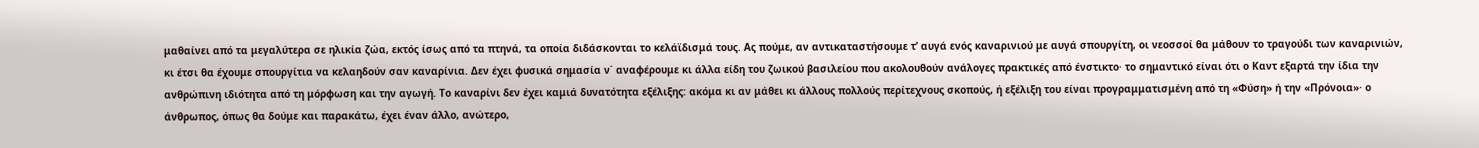μαθαίνει από τα μεγαλύτερα σε ηλικία ζώα, εκτός ίσως από τα πτηνά, τα οποία διδάσκονται το κελάϊδισμά τους. Ας πούμε, αν αντικαταστήσουμε τ’ αυγά ενός καναρινιού με αυγά σπουργίτη, οι νεοσσοί θα μάθουν το τραγούδι των καναρινιών, κι έτσι θα έχουμε σπουργίτια να κελαηδούν σαν καναρίνια. Δεν έχει φυσικά σημασία ν΄ αναφέρουμε κι άλλα είδη του ζωικού βασιλείου που ακολουθούν ανάλογες πρακτικές από ένστικτο· το σημαντικό είναι ότι ο Καντ εξαρτά την ίδια την ανθρώπινη ιδιότητα από τη μόρφωση και την αγωγή. Το καναρίνι δεν έχει καμιά δυνατότητα εξέλιξης: ακόμα κι αν μάθει κι άλλους πολλούς περίτεχνους σκοπούς, ή εξέλιξη του είναι προγραμματισμένη από τη «Φύση» ή την «Πρόνοια»· ο άνθρωπος, όπως θα δούμε και παρακάτω, έχει έναν άλλο, ανώτερο,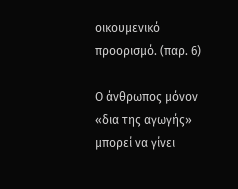οικουμενικό προορισμό. (παρ. 6)

Ο άνθρωπος μόνον «δια της αγωγής» μπορεί να γίνει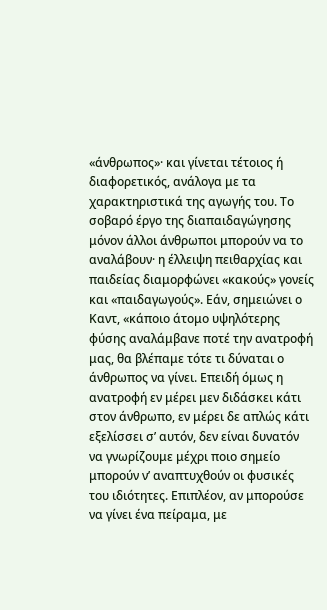«άνθρωπος»· και γίνεται τέτοιος ή διαφορετικός, ανάλογα με τα χαρακτηριστικά της αγωγής του. Το σοβαρό έργο της διαπαιδαγώγησης μόνον άλλοι άνθρωποι μπορούν να το αναλάβουν· η έλλειψη πειθαρχίας και παιδείας διαμορφώνει «κακούς» γονείς και «παιδαγωγούς». Εάν, σημειώνει ο Καντ, «κάποιο άτομο υψηλότερης φύσης αναλάμβανε ποτέ την ανατροφή μας, θα βλέπαμε τότε τι δύναται ο άνθρωπος να γίνει. Επειδή όμως η ανατροφή εν μέρει μεν διδάσκει κάτι στον άνθρωπο, εν μέρει δε απλώς κάτι εξελίσσει σ’ αυτόν, δεν είναι δυνατόν να γνωρίζουμε μέχρι ποιο σημείο μπορούν ν’ αναπτυχθούν οι φυσικές του ιδιότητες. Επιπλέον, αν μπορούσε να γίνει ένα πείραμα, με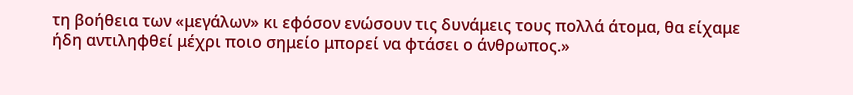τη βοήθεια των «μεγάλων» κι εφόσον ενώσουν τις δυνάμεις τους πολλά άτομα, θα είχαμε ήδη αντιληφθεί μέχρι ποιο σημείο μπορεί να φτάσει ο άνθρωπος.»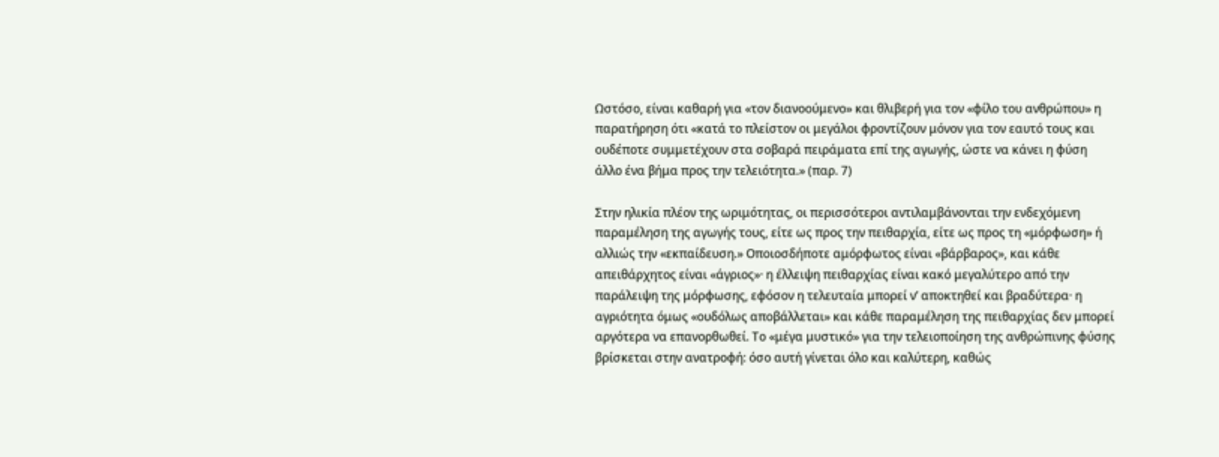Ωστόσο, είναι καθαρή για «τον διανοούμενο» και θλιβερή για τον «φίλο του ανθρώπου» η παρατήρηση ότι «κατά το πλείστον οι μεγάλοι φροντίζουν μόνον για τον εαυτό τους και ουδέποτε συμμετέχουν στα σοβαρά πειράματα επί της αγωγής, ώστε να κάνει η φύση άλλο ένα βήμα προς την τελειότητα.» (παρ. 7)

Στην ηλικία πλέον της ωριμότητας, οι περισσότεροι αντιλαμβάνονται την ενδεχόμενη παραμέληση της αγωγής τους, είτε ως προς την πειθαρχία, είτε ως προς τη «μόρφωση» ή αλλιώς την «εκπαίδευση.» Οποιοσδήποτε αμόρφωτος είναι «βάρβαρος», και κάθε απειθάρχητος είναι «άγριος»· η έλλειψη πειθαρχίας είναι κακό μεγαλύτερο από την παράλειψη της μόρφωσης, εφόσον η τελευταία μπορεί ν’ αποκτηθεί και βραδύτερα· η αγριότητα όμως «ουδόλως αποβάλλεται» και κάθε παραμέληση της πειθαρχίας δεν μπορεί αργότερα να επανορθωθεί. Το «μέγα μυστικό» για την τελειοποίηση της ανθρώπινης φύσης βρίσκεται στην ανατροφή: όσο αυτή γίνεται όλο και καλύτερη, καθώς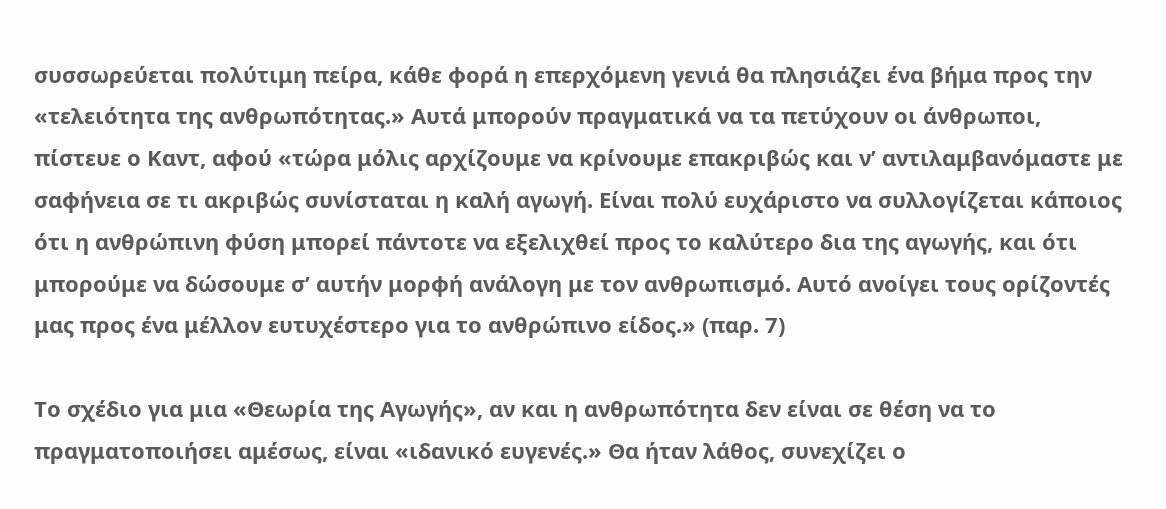συσσωρεύεται πολύτιμη πείρα, κάθε φορά η επερχόμενη γενιά θα πλησιάζει ένα βήμα προς την «τελειότητα της ανθρωπότητας.» Αυτά μπορούν πραγματικά να τα πετύχουν οι άνθρωποι, πίστευε ο Καντ, αφού «τώρα μόλις αρχίζουμε να κρίνουμε επακριβώς και ν’ αντιλαμβανόμαστε με σαφήνεια σε τι ακριβώς συνίσταται η καλή αγωγή. Είναι πολύ ευχάριστο να συλλογίζεται κάποιος ότι η ανθρώπινη φύση μπορεί πάντοτε να εξελιχθεί προς το καλύτερο δια της αγωγής, και ότι μπορούμε να δώσουμε σ’ αυτήν μορφή ανάλογη με τον ανθρωπισμό. Αυτό ανοίγει τους ορίζοντές μας προς ένα μέλλον ευτυχέστερο για το ανθρώπινο είδος.» (παρ. 7)

Το σχέδιο για μια «Θεωρία της Αγωγής», αν και η ανθρωπότητα δεν είναι σε θέση να το πραγματοποιήσει αμέσως, είναι «ιδανικό ευγενές.» Θα ήταν λάθος, συνεχίζει ο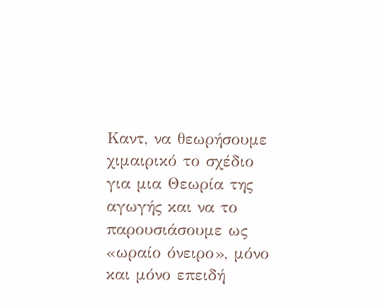Καντ, να θεωρήσουμε χιμαιρικό το σχέδιο για μια Θεωρία της αγωγής και να το παρουσιάσουμε ως «ωραίο όνειρο», μόνο και μόνο επειδή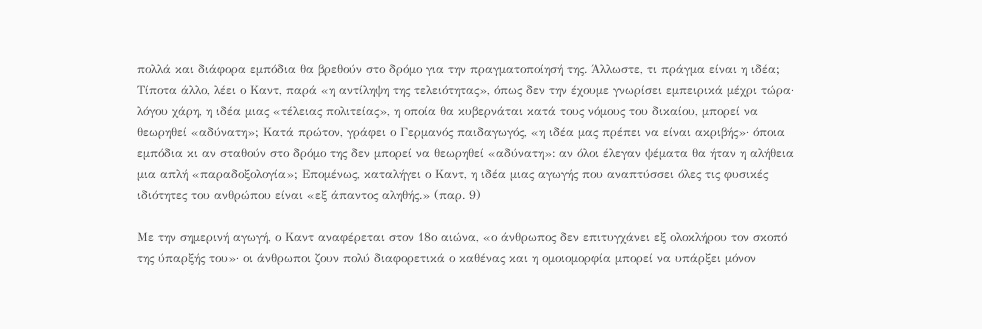πολλά και διάφορα εμπόδια θα βρεθούν στο δρόμο για την πραγματοποίησή της. Άλλωστε, τι πράγμα είναι η ιδέα; Τίποτα άλλο, λέει ο Καντ, παρά «η αντίληψη της τελειότητας», όπως δεν την έχουμε γνωρίσει εμπειρικά μέχρι τώρα· λόγου χάρη, η ιδέα μιας «τέλειας πολιτείας», η οποία θα κυβερνάται κατά τους νόμους του δικαίου, μπορεί να θεωρηθεί «αδύνατη»; Κατά πρώτον, γράφει ο Γερμανός παιδαγωγός, «η ιδέα μας πρέπει να είναι ακριβής»· όποια εμπόδια κι αν σταθούν στο δρόμο της δεν μπορεί να θεωρηθεί «αδύνατη»: αν όλοι έλεγαν ψέματα θα ήταν η αλήθεια μια απλή «παραδοξολογία»; Επομένως, καταλήγει ο Καντ, η ιδέα μιας αγωγής που αναπτύσσει όλες τις φυσικές ιδιότητες του ανθρώπου είναι «εξ άπαντος αληθής.» (παρ. 9)

Με την σημερινή αγωγή, ο Καντ αναφέρεται στον 18ο αιώνα, «ο άνθρωπος δεν επιτυγχάνει εξ ολοκλήρου τον σκοπό της ύπαρξής του»· οι άνθρωποι ζουν πολύ διαφορετικά ο καθένας και η ομοιομορφία μπορεί να υπάρξει μόνον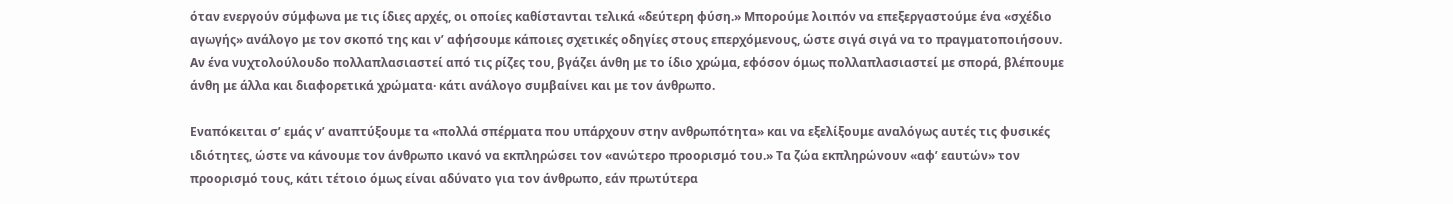όταν ενεργούν σύμφωνα με τις ίδιες αρχές, οι οποίες καθίστανται τελικά «δεύτερη φύση.» Μπορούμε λοιπόν να επεξεργαστούμε ένα «σχέδιο αγωγής» ανάλογο με τον σκοπό της και ν’ αφήσουμε κάποιες σχετικές οδηγίες στους επερχόμενους, ώστε σιγά σιγά να το πραγματοποιήσουν. Αν ένα νυχτολούλουδο πολλαπλασιαστεί από τις ρίζες του, βγάζει άνθη με το ίδιο χρώμα, εφόσον όμως πολλαπλασιαστεί με σπορά, βλέπουμε άνθη με άλλα και διαφορετικά χρώματα· κάτι ανάλογο συμβαίνει και με τον άνθρωπο.

Εναπόκειται σ’ εμάς ν’ αναπτύξουμε τα «πολλά σπέρματα που υπάρχουν στην ανθρωπότητα» και να εξελίξουμε αναλόγως αυτές τις φυσικές ιδιότητες, ώστε να κάνουμε τον άνθρωπο ικανό να εκπληρώσει τον «ανώτερο προορισμό του.» Τα ζώα εκπληρώνουν «αφ’ εαυτών» τον προορισμό τους, κάτι τέτοιο όμως είναι αδύνατο για τον άνθρωπο, εάν πρωτύτερα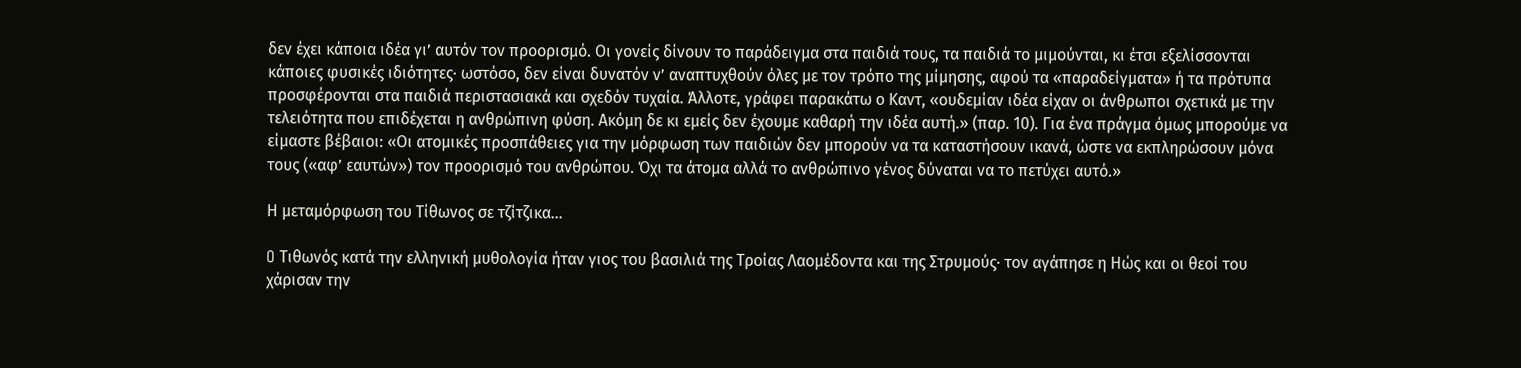δεν έχει κάποια ιδέα γι’ αυτόν τον προορισμό. Οι γονείς δίνουν το παράδειγμα στα παιδιά τους, τα παιδιά το μιμούνται, κι έτσι εξελίσσονται κάποιες φυσικές ιδιότητες· ωστόσο, δεν είναι δυνατόν ν’ αναπτυχθούν όλες με τον τρόπο της μίμησης, αφού τα «παραδείγματα» ή τα πρότυπα προσφέρονται στα παιδιά περιστασιακά και σχεδόν τυχαία. Άλλοτε, γράφει παρακάτω ο Καντ, «ουδεμίαν ιδέα είχαν οι άνθρωποι σχετικά με την τελειότητα που επιδέχεται η ανθρώπινη φύση. Ακόμη δε κι εμείς δεν έχουμε καθαρή την ιδέα αυτή.» (παρ. 10). Για ένα πράγμα όμως μπορούμε να είμαστε βέβαιοι: «Οι ατομικές προσπάθειες για την μόρφωση των παιδιών δεν μπορούν να τα καταστήσουν ικανά, ώστε να εκπληρώσουν μόνα τους («αφ’ εαυτών») τον προορισμό του ανθρώπου. Όχι τα άτομα αλλά το ανθρώπινο γένος δύναται να το πετύχει αυτό.»

Η μεταμόρφωση του Τίθωνος σε τζίτζικα…

O Τιθωνός κατά την ελληνική μυθολογία ήταν γιος του βασιλιά της Τροίας Λαομέδοντα και της Στρυμούς· τον αγάπησε η Ηώς και οι θεοί του χάρισαν την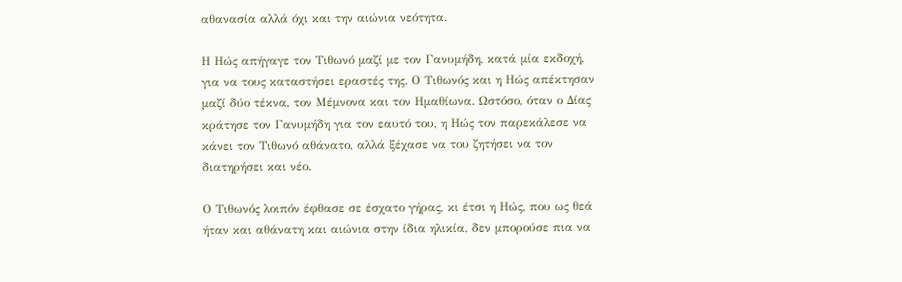αθανασία αλλά όχι και την αιώνια νεότητα.

Η Ηώς απήγαγε τον Τιθωνό μαζί με τον Γανυμήδη, κατά μία εκδοχή, για να τους καταστήσει εραστές της. Ο Τιθωνός και η Ηώς απέκτησαν μαζί δύο τέκνα, τον Μέμνονα και τον Ημαθίωνα. Ωστόσο, όταν ο Δίας κράτησε τον Γανυμήδη για τον εαυτό του, η Ηώς τον παρεκάλεσε να κάνει τον Τιθωνό αθάνατο, αλλά ξέχασε να του ζητήσει να τον διατηρήσει και νέο.

Ο Τιθωνός λοιπόν έφθασε σε έσχατο γήρας, κι έτσι η Ηώς, που ως θεά ήταν και αθάνατη και αιώνια στην ίδια ηλικία, δεν μπορούσε πια να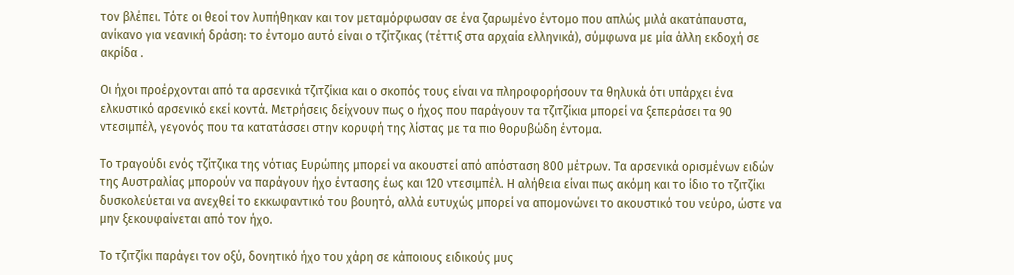τον βλέπει. Τότε οι θεοί τον λυπήθηκαν και τον μεταμόρφωσαν σε ένα ζαρωμένο έντομο που απλώς μιλά ακατάπαυστα, ανίκανο για νεανική δράση: το έντομο αυτό είναι ο τζίτζικας (τέττιξ στα αρχαία ελληνικά), σύμφωνα με μία άλλη εκδοχή σε ακρίδα .

Οι ήχοι προέρχονται από τα αρσενικά τζιτζίκια και ο σκοπός τους είναι να πληροφορήσουν τα θηλυκά ότι υπάρχει ένα ελκυστικό αρσενικό εκεί κοντά. Μετρήσεις δείχνουν πως ο ήχος που παράγουν τα τζιτζίκια μπορεί να ξεπεράσει τα 90 ντεσιμπέλ, γεγονός που τα κατατάσσει στην κορυφή της λίστας με τα πιο θορυβώδη έντομα.

Το τραγούδι ενός τζίτζικα της νότιας Ευρώπης μπορεί να ακουστεί από απόσταση 800 μέτρων. Τα αρσενικά ορισμένων ειδών της Αυστραλίας μπορούν να παράγουν ήχο έντασης έως και 120 ντεσιμπέλ. Η αλήθεια είναι πως ακόμη και το ίδιο το τζιτζίκι δυσκολεύεται να ανεχθεί το εκκωφαντικό του βουητό, αλλά ευτυχώς μπορεί να απομονώνει το ακουστικό του νεύρο, ώστε να μην ξεκουφαίνεται από τον ήχο.

Το τζιτζίκι παράγει τον οξύ, δονητικό ήχο του χάρη σε κάποιους ειδικούς μυς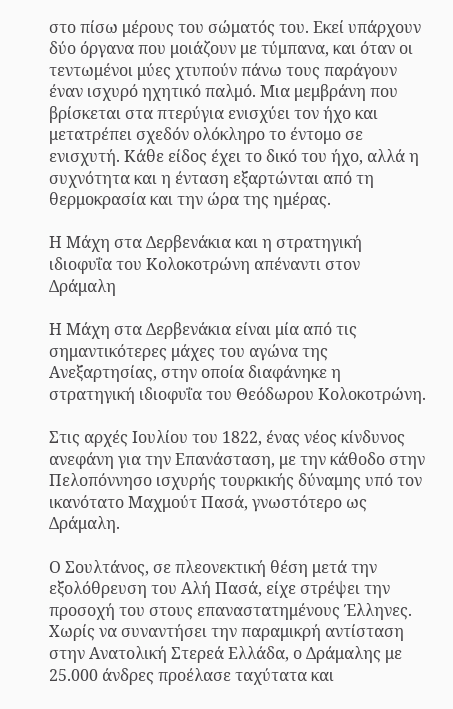στο πίσω μέρους του σώματός του. Εκεί υπάρχουν δύο όργανα που μοιάζουν με τύμπανα, και όταν οι τεντωμένοι μύες χτυπούν πάνω τους παράγουν έναν ισχυρό ηχητικό παλμό. Μια μεμβράνη που βρίσκεται στα πτερύγια ενισχύει τον ήχο και μετατρέπει σχεδόν ολόκληρο το έντομο σε ενισχυτή. Κάθε είδος έχει το δικό του ήχο, αλλά η συχνότητα και η ένταση εξαρτώνται από τη θερμοκρασία και την ώρα της ημέρας.

Η Μάχη στα Δερβενάκια και η στρατηγική ιδιοφυΐα του Κολοκοτρώνη απέναντι στον Δράμαλη

Η Μάχη στα Δερβενάκια είναι μία από τις σημαντικότερες μάχες του αγώνα της Ανεξαρτησίας, στην οποία διαφάνηκε η στρατηγική ιδιοφυΐα του Θεόδωρου Κολοκοτρώνη.

Στις αρχές Ιουλίου του 1822, ένας νέος κίνδυνος ανεφάνη για την Επανάσταση, με την κάθοδο στην Πελοπόννησο ισχυρής τουρκικής δύναμης υπό τον ικανότατο Μαχμούτ Πασά, γνωστότερο ως Δράμαλη.

Ο Σουλτάνος, σε πλεονεκτική θέση μετά την εξολόθρευση του Αλή Πασά, είχε στρέψει την προσοχή του στους επαναστατημένους Έλληνες. Χωρίς να συναντήσει την παραμικρή αντίσταση στην Ανατολική Στερεά Ελλάδα, ο Δράμαλης με 25.000 άνδρες προέλασε ταχύτατα και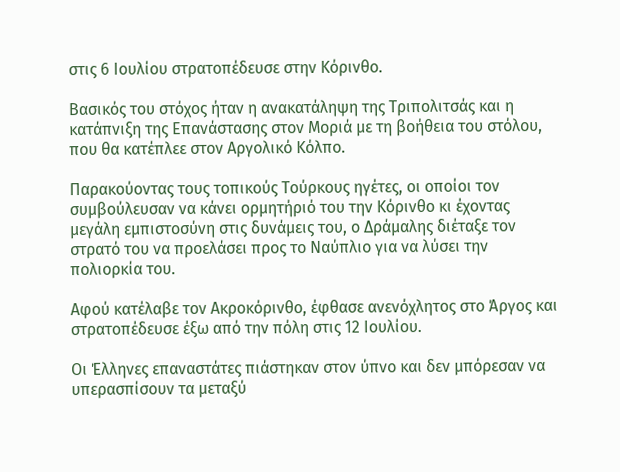στις 6 Ιουλίου στρατοπέδευσε στην Κόρινθο.

Βασικός του στόχος ήταν η ανακατάληψη της Τριπολιτσάς και η κατάπνιξη της Επανάστασης στον Μοριά με τη βοήθεια του στόλου, που θα κατέπλεε στον Αργολικό Κόλπο.

Παρακούοντας τους τοπικούς Τούρκους ηγέτες, οι οποίοι τον συμβούλευσαν να κάνει ορμητήριό του την Κόρινθο κι έχοντας μεγάλη εμπιστοσύνη στις δυνάμεις του, ο Δράμαλης διέταξε τον στρατό του να προελάσει προς το Ναύπλιο για να λύσει την πολιορκία του.

Αφού κατέλαβε τον Ακροκόρινθο, έφθασε ανενόχλητος στο Άργος και στρατοπέδευσε έξω από την πόλη στις 12 Ιουλίου.

Οι Έλληνες επαναστάτες πιάστηκαν στον ύπνο και δεν μπόρεσαν να υπερασπίσουν τα μεταξύ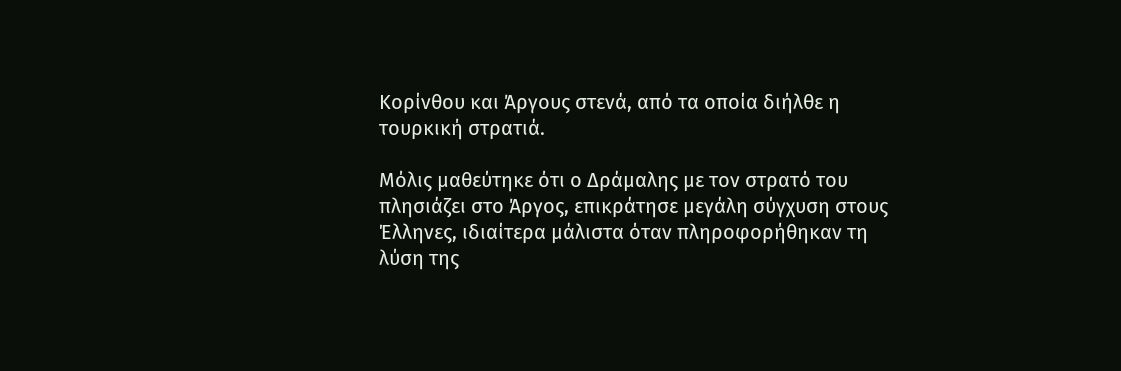Κορίνθου και Άργους στενά, από τα οποία διήλθε η τουρκική στρατιά.

Μόλις μαθεύτηκε ότι ο Δράμαλης με τον στρατό του πλησιάζει στο Άργος, επικράτησε μεγάλη σύγχυση στους Έλληνες, ιδιαίτερα μάλιστα όταν πληροφορήθηκαν τη λύση της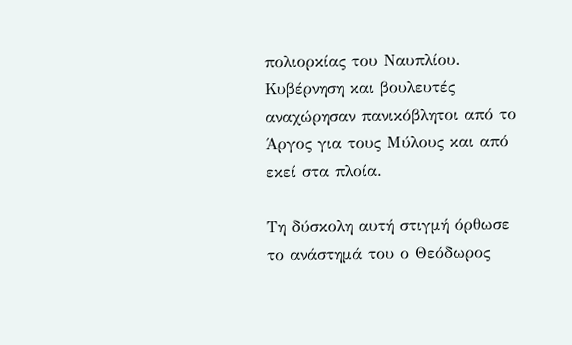πολιορκίας του Ναυπλίου. Κυβέρνηση και βουλευτές αναχώρησαν πανικόβλητοι από το Άργος για τους Μύλους και από εκεί στα πλοία.

Τη δύσκολη αυτή στιγμή όρθωσε το ανάστημά του ο Θεόδωρος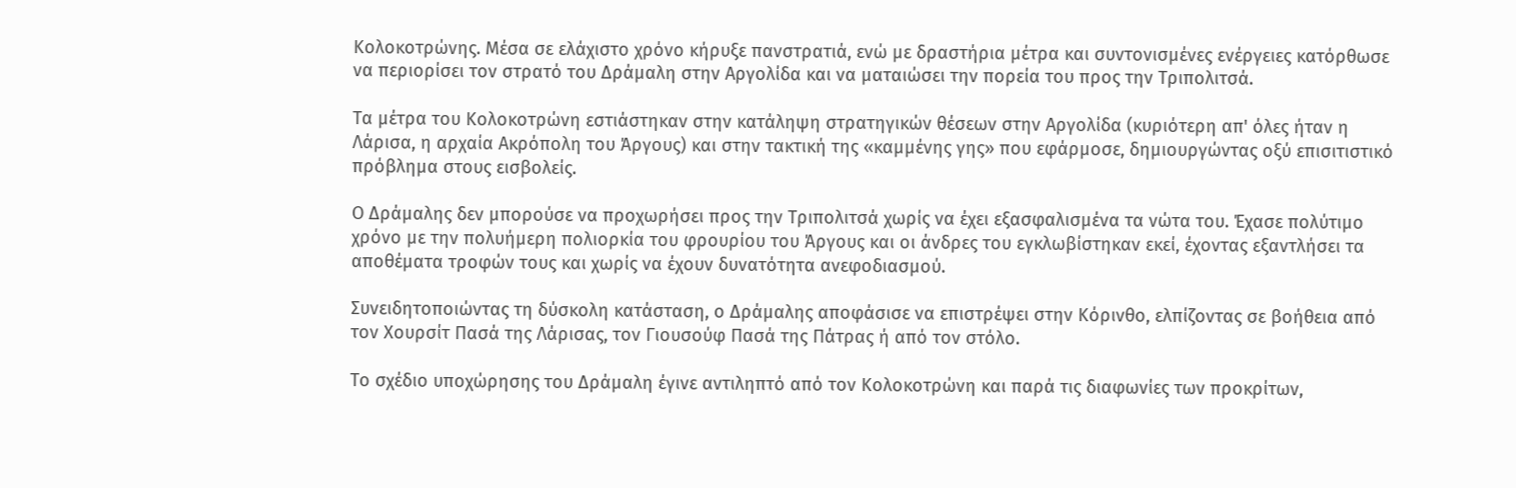Κολοκοτρώνης. Μέσα σε ελάχιστο χρόνο κήρυξε πανστρατιά, ενώ με δραστήρια μέτρα και συντονισμένες ενέργειες κατόρθωσε να περιορίσει τον στρατό του Δράμαλη στην Αργολίδα και να ματαιώσει την πορεία του προς την Τριπολιτσά.

Τα μέτρα του Κολοκοτρώνη εστιάστηκαν στην κατάληψη στρατηγικών θέσεων στην Αργολίδα (κυριότερη απ' όλες ήταν η Λάρισα, η αρχαία Ακρόπολη του Άργους) και στην τακτική της «καμμένης γης» που εφάρμοσε, δημιουργώντας οξύ επισιτιστικό πρόβλημα στους εισβολείς.

Ο Δράμαλης δεν μπορούσε να προχωρήσει προς την Τριπολιτσά χωρίς να έχει εξασφαλισμένα τα νώτα του. Έχασε πολύτιμο χρόνο με την πολυήμερη πολιορκία του φρουρίου του Άργους και οι άνδρες του εγκλωβίστηκαν εκεί, έχοντας εξαντλήσει τα αποθέματα τροφών τους και χωρίς να έχουν δυνατότητα ανεφοδιασμού.

Συνειδητοποιώντας τη δύσκολη κατάσταση, ο Δράμαλης αποφάσισε να επιστρέψει στην Κόρινθο, ελπίζοντας σε βοήθεια από τον Χουρσίτ Πασά της Λάρισας, τον Γιουσούφ Πασά της Πάτρας ή από τον στόλο.

Το σχέδιο υποχώρησης του Δράμαλη έγινε αντιληπτό από τον Κολοκοτρώνη και παρά τις διαφωνίες των προκρίτων,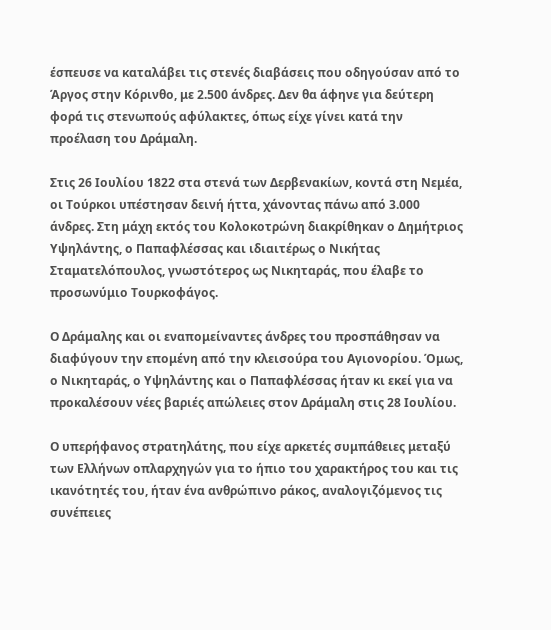έσπευσε να καταλάβει τις στενές διαβάσεις που οδηγούσαν από το Άργος στην Κόρινθο, με 2.500 άνδρες. Δεν θα άφηνε για δεύτερη φορά τις στενωπούς αφύλακτες, όπως είχε γίνει κατά την προέλαση του Δράμαλη.

Στις 26 Ιουλίου 1822 στα στενά των Δερβενακίων, κοντά στη Νεμέα, οι Τούρκοι υπέστησαν δεινή ήττα, χάνοντας πάνω από 3.000 άνδρες. Στη μάχη εκτός του Κολοκοτρώνη διακρίθηκαν ο Δημήτριος Υψηλάντης, ο Παπαφλέσσας και ιδιαιτέρως ο Νικήτας Σταματελόπουλος, γνωστότερος ως Νικηταράς, που έλαβε το προσωνύμιο Τουρκοφάγος.

Ο Δράμαλης και οι εναπομείναντες άνδρες του προσπάθησαν να διαφύγουν την επομένη από την κλεισούρα του Αγιονορίου. Όμως, ο Νικηταράς, ο Υψηλάντης και ο Παπαφλέσσας ήταν κι εκεί για να προκαλέσουν νέες βαριές απώλειες στον Δράμαλη στις 28 Ιουλίου.

Ο υπερήφανος στρατηλάτης, που είχε αρκετές συμπάθειες μεταξύ των Ελλήνων οπλαρχηγών για το ήπιο του χαρακτήρος του και τις ικανότητές του, ήταν ένα ανθρώπινο ράκος, αναλογιζόμενος τις συνέπειες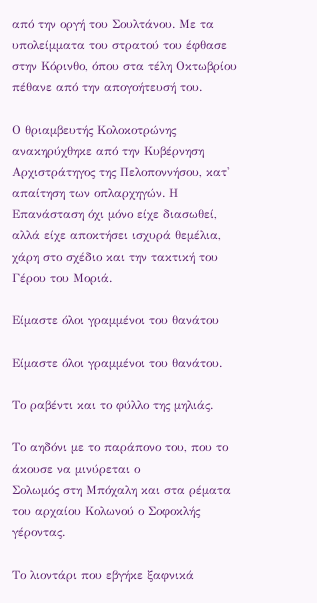από την οργή του Σουλτάνου. Με τα υπολείμματα του στρατού του έφθασε στην Κόρινθο, όπου στα τέλη Οκτωβρίου πέθανε από την απογοήτευσή του.

Ο θριαμβευτής Κολοκοτρώνης ανακηρύχθηκε από την Κυβέρνηση Αρχιστράτηγος της Πελοποννήσου, κατ' απαίτηση των οπλαρχηγών. Η Επανάσταση όχι μόνο είχε διασωθεί, αλλά είχε αποκτήσει ισχυρά θεμέλια, χάρη στο σχέδιο και την τακτική του Γέρου του Μοριά.

Είμαστε όλοι γραμμένοι του θανάτου

Είμαστε όλοι γραμμένοι του θανάτου.

Το ραβέντι και το φύλλο της μηλιάς.

Το αηδόνι με το παράπονο του, που το άκουσε να μινύρεται ο
Σολωμός στη Μπόχαλη και στα ρέματα του αρχαίου Κολωνού ο Σοφοκλής
γέροντας.

Το λιοντάρι που εβγήκε ξαφνικά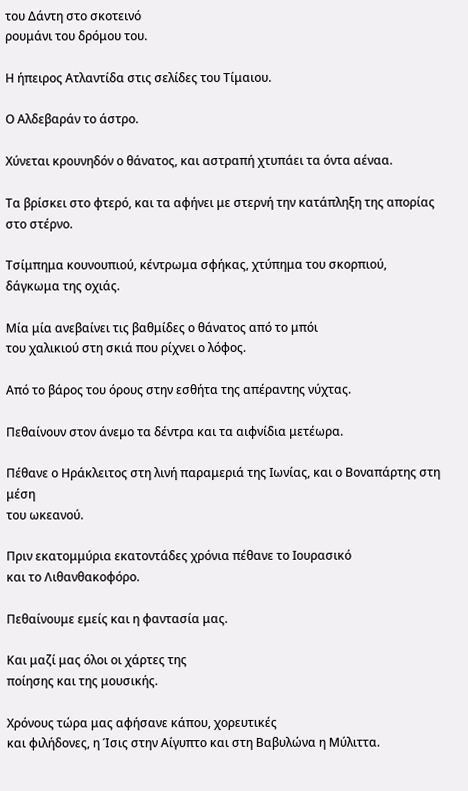του Δάντη στο σκοτεινό
ρουμάνι του δρόμου του.

Η ήπειρος Ατλαντίδα στις σελίδες του Τίμαιου.

Ο Αλδεβαράν το άστρο.

Χύνεται κρουνηδόν ο θάνατος, και αστραπή χτυπάει τα όντα αέναα.

Τα βρίσκει στο φτερό, και τα αφήνει με στερνή την κατάπληξη της απορίας
στο στέρνο.

Τσίμπημα κουνουπιού, κέντρωμα σφήκας, χτύπημα του σκορπιού,
δάγκωμα της οχιάς.

Μία μία ανεβαίνει τις βαθμίδες ο θάνατος από το μπόι
του χαλικιού στη σκιά που ρίχνει ο λόφος.

Από το βάρος του όρους στην εσθήτα της απέραντης νύχτας.

Πεθαίνουν στον άνεμο τα δέντρα και τα αιφνίδια μετέωρα.

Πέθανε ο Ηράκλειτος στη λινή παραμεριά της Ιωνίας, και ο Βοναπάρτης στη μέση
του ωκεανού.

Πριν εκατομμύρια εκατοντάδες χρόνια πέθανε το Ιουρασικό
και το Λιθανθακοφόρο.

Πεθαίνουμε εμείς και η φαντασία μας.

Και μαζί μας όλοι οι χάρτες της
ποίησης και της μουσικής.

Χρόνους τώρα μας αφήσανε κάπου, χορευτικές
και φιλήδονες, η Ίσις στην Αίγυπτο και στη Βαβυλώνα η Μύλιττα.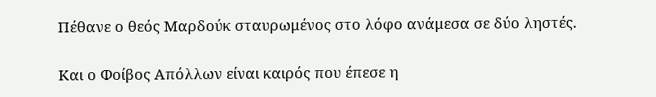Πέθανε ο θεός Μαρδούκ σταυρωμένος στο λόφο ανάμεσα σε δύο ληστές.

Και ο Φοίβος Απόλλων είναι καιρός που έπεσε η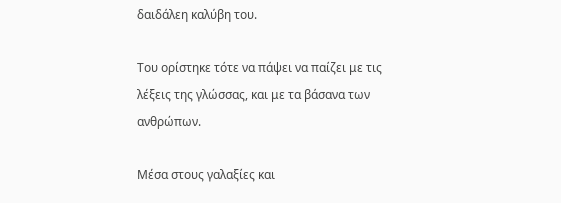δαιδάλεη καλύβη του.

Του ορίστηκε τότε να πάψει να παίζει με τις λέξεις της γλώσσας, και με τα βάσανα των ανθρώπων.

Μέσα στους γαλαξίες και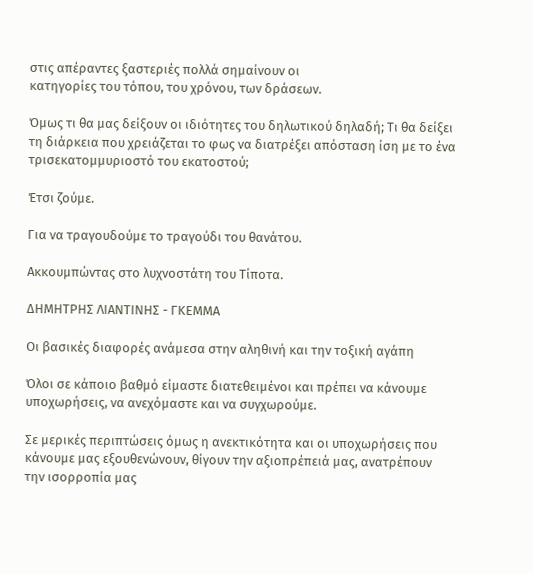στις απέραντες ξαστεριές πολλά σημαίνουν οι
κατηγορίες του τόπου, του χρόνου, των δράσεων.

Όμως τι θα μας δείξουν οι ιδιότητες του δηλωτικού δηλαδή; Τι θα δείξει τη διάρκεια που χρειάζεται το φως να διατρέξει απόσταση ίση με το ένα τρισεκατομμυριοστό του εκατοστού;

Έτσι ζούμε.

Για να τραγουδούμε το τραγούδι του θανάτου.

Ακκουμπώντας στο λυχνοστάτη του Τίποτα.

ΔΗΜΗΤΡΗΣ ΛΙΑΝΤΙΝΗΣ - ΓΚΕΜΜΑ

Οι βασικές διαφορές ανάμεσα στην αληθινή και την τοξική αγάπη

Όλοι σε κάποιο βαθμό είμαστε διατεθειμένοι και πρέπει να κάνουμε υποχωρήσεις, να ανεχόμαστε και να συγχωρούμε.

Σε μερικές περιπτώσεις όμως η ανεκτικότητα και οι υποχωρήσεις που κάνουμε μας εξουθενώνουν, θίγουν την αξιοπρέπειά μας, ανατρέπουν την ισορροπία μας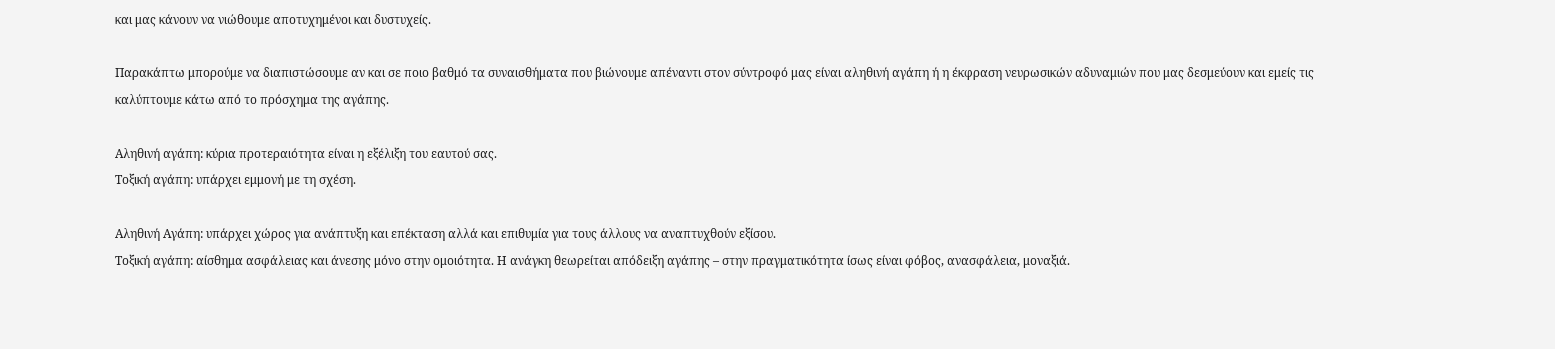και μας κάνουν να νιώθουμε αποτυχημένοι και δυστυχείς.

Παρακάπτω μπορούμε να διαπιστώσουμε αν και σε ποιο βαθμό τα συναισθήματα που βιώνουμε απέναντι στον σύντροφό μας είναι αληθινή αγάπη ή η έκφραση νευρωσικών αδυναμιών που μας δεσμεύουν και εμείς τις καλύπτουμε κάτω από το πρόσχημα της αγάπης.

Αληθινή αγάπη: κύρια προτεραιότητα είναι η εξέλιξη του εαυτού σας.
Τοξική αγάπη: υπάρχει εμμονή με τη σχέση.

Αληθινή Αγάπη: υπάρχει χώρος για ανάπτυξη και επέκταση αλλά και επιθυμία για τους άλλους να αναπτυχθούν εξίσου.
Τοξική αγάπη: αίσθημα ασφάλειας και άνεσης μόνο στην ομοιότητα. Η ανάγκη θεωρείται απόδειξη αγάπης – στην πραγματικότητα ίσως είναι φόβος, ανασφάλεια, μοναξιά.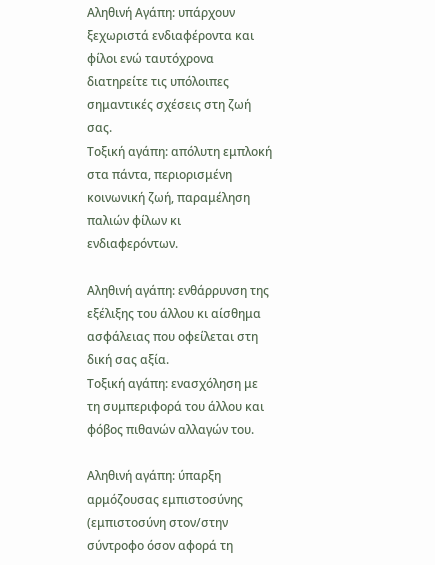Αληθινή Αγάπη: υπάρχουν ξεχωριστά ενδιαφέροντα και φίλοι ενώ ταυτόχρονα διατηρείτε τις υπόλοιπες σημαντικές σχέσεις στη ζωή σας.
Τοξική αγάπη: απόλυτη εμπλοκή στα πάντα, περιορισμένη κοινωνική ζωή, παραμέληση παλιών φίλων κι ενδιαφερόντων.

Αληθινή αγάπη: ενθάρρυνση της εξέλιξης του άλλου κι αίσθημα ασφάλειας που οφείλεται στη δική σας αξία.
Τοξική αγάπη: ενασχόληση με τη συμπεριφορά του άλλου και φόβος πιθανών αλλαγών του.

Αληθινή αγάπη: ύπαρξη αρμόζουσας εμπιστοσύνης (εμπιστοσύνη στον/στην σύντροφο όσον αφορά τη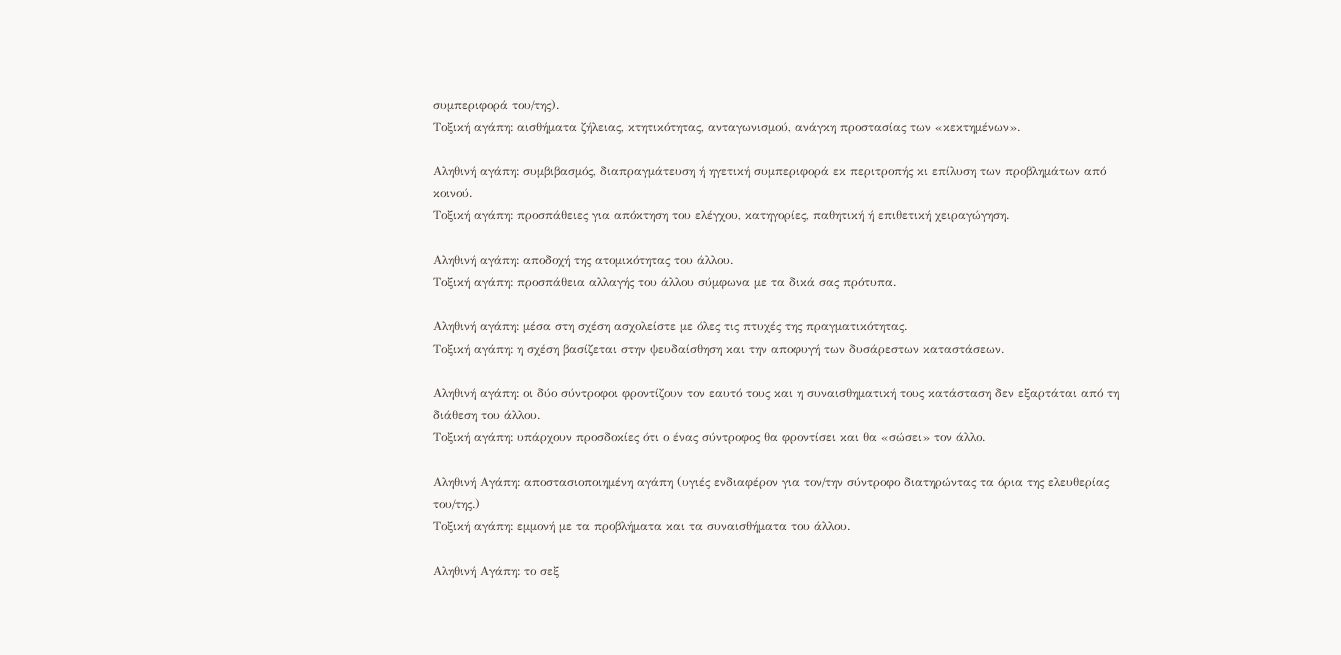συμπεριφορά του/της).
Τοξική αγάπη: αισθήματα ζήλειας, κτητικότητας, ανταγωνισμού, ανάγκη προστασίας των «κεκτημένων».

Αληθινή αγάπη: συμβιβασμός, διαπραγμάτευση ή ηγετική συμπεριφορά εκ περιτροπής κι επίλυση των προβλημάτων από κοινού.
Τοξική αγάπη: προσπάθειες για απόκτηση του ελέγχου, κατηγορίες, παθητική ή επιθετική χειραγώγηση.

Αληθινή αγάπη: αποδοχή της ατομικότητας του άλλου.
Τοξική αγάπη: προσπάθεια αλλαγής του άλλου σύμφωνα με τα δικά σας πρότυπα.

Αληθινή αγάπη: μέσα στη σχέση ασχολείστε με όλες τις πτυχές της πραγματικότητας.
Τοξική αγάπη: η σχέση βασίζεται στην ψευδαίσθηση και την αποφυγή των δυσάρεστων καταστάσεων.

Αληθινή αγάπη: οι δύο σύντροφοι φροντίζουν τον εαυτό τους και η συναισθηματική τους κατάσταση δεν εξαρτάται από τη διάθεση του άλλου.
Τοξική αγάπη: υπάρχουν προσδοκίες ότι ο ένας σύντροφος θα φροντίσει και θα «σώσει» τον άλλο.

Αληθινή Αγάπη: αποστασιοποιημένη αγάπη (υγιές ενδιαφέρον για τον/την σύντροφο διατηρώντας τα όρια της ελευθερίας του/της.)
Τοξική αγάπη: εμμονή με τα προβλήματα και τα συναισθήματα του άλλου.

Αληθινή Αγάπη: το σεξ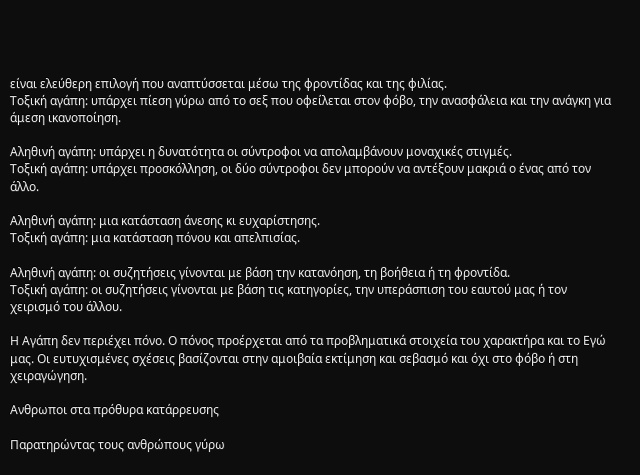είναι ελεύθερη επιλογή που αναπτύσσεται μέσω της φροντίδας και της φιλίας.
Τοξική αγάπη: υπάρχει πίεση γύρω από το σεξ που οφείλεται στον φόβο, την ανασφάλεια και την ανάγκη για άμεση ικανοποίηση.

Αληθινή αγάπη: υπάρχει η δυνατότητα οι σύντροφοι να απολαμβάνουν μοναχικές στιγμές.
Τοξική αγάπη: υπάρχει προσκόλληση, οι δύο σύντροφοι δεν μπορούν να αντέξουν μακριά ο ένας από τον άλλο.

Αληθινή αγάπη: μια κατάσταση άνεσης κι ευχαρίστησης.
Τοξική αγάπη: μια κατάσταση πόνου και απελπισίας.

Αληθινή αγάπη: οι συζητήσεις γίνονται με βάση την κατανόηση, τη βοήθεια ή τη φροντίδα.
Τοξική αγάπη: οι συζητήσεις γίνονται με βάση τις κατηγορίες, την υπεράσπιση του εαυτού μας ή τον χειρισμό του άλλου.

Η Αγάπη δεν περιέχει πόνο. Ο πόνος προέρχεται από τα προβληματικά στοιχεία του χαρακτήρα και το Εγώ μας. Οι ευτυχισμένες σχέσεις βασίζονται στην αμοιβαία εκτίμηση και σεβασμό και όχι στο φόβο ή στη χειραγώγηση.

Ανθρωποι στα πρόθυρα κατάρρευσης

Παρατηρώντας τους ανθρώπους γύρω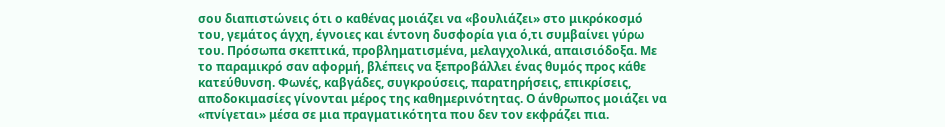σου διαπιστώνεις ότι ο καθένας μοιάζει να «βουλιάζει» στο μικρόκοσμό του, γεμάτος άγχη, έγνοιες και έντονη δυσφορία για ό,τι συμβαίνει γύρω του. Πρόσωπα σκεπτικά, προβληματισμένα, μελαγχολικά, απαισιόδοξα. Με το παραμικρό σαν αφορμή, βλέπεις να ξεπροβάλλει ένας θυμός προς κάθε κατεύθυνση. Φωνές, καβγάδες, συγκρούσεις, παρατηρήσεις, επικρίσεις, αποδοκιμασίες γίνονται μέρος της καθημερινότητας. Ο άνθρωπος μοιάζει να «πνίγεται» μέσα σε μια πραγματικότητα που δεν τον εκφράζει πια.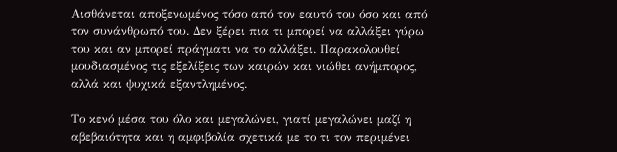Αισθάνεται αποξενωμένος τόσο από τον εαυτό του όσο και από τον συνάνθρωπό του. Δεν ξέρει πια τι μπορεί να αλλάξει γύρω του και αν μπορεί πράγματι να το αλλάξει. Παρακολουθεί μουδιασμένος τις εξελίξεις των καιρών και νιώθει ανήμπορος, αλλά και ψυχικά εξαντλημένος.

Το κενό μέσα του όλο και μεγαλώνει, γιατί μεγαλώνει μαζί η αβεβαιότητα και η αμφιβολία σχετικά με το τι τον περιμένει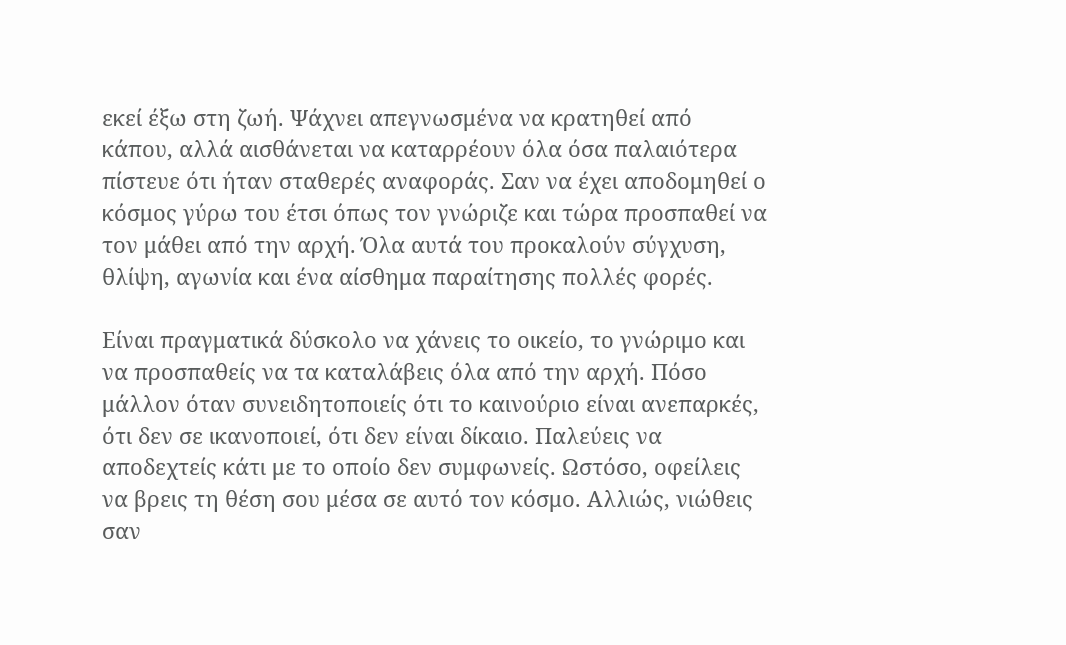εκεί έξω στη ζωή. Ψάχνει απεγνωσμένα να κρατηθεί από κάπου, αλλά αισθάνεται να καταρρέουν όλα όσα παλαιότερα πίστευε ότι ήταν σταθερές αναφοράς. Σαν να έχει αποδομηθεί ο κόσμος γύρω του έτσι όπως τον γνώριζε και τώρα προσπαθεί να τον μάθει από την αρχή. Όλα αυτά του προκαλούν σύγχυση, θλίψη, αγωνία και ένα αίσθημα παραίτησης πολλές φορές.

Είναι πραγματικά δύσκολο να χάνεις το οικείο, το γνώριμο και να προσπαθείς να τα καταλάβεις όλα από την αρχή. Πόσο μάλλον όταν συνειδητοποιείς ότι το καινούριο είναι ανεπαρκές, ότι δεν σε ικανοποιεί, ότι δεν είναι δίκαιο. Παλεύεις να αποδεχτείς κάτι με το οποίο δεν συμφωνείς. Ωστόσο, οφείλεις να βρεις τη θέση σου μέσα σε αυτό τον κόσμο. Αλλιώς, νιώθεις σαν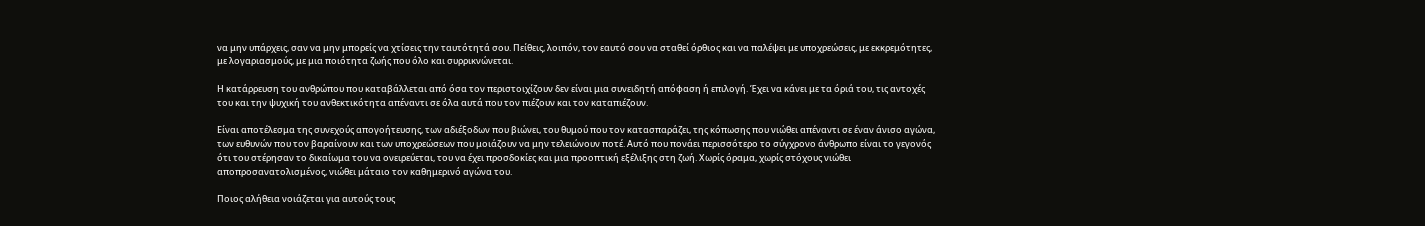να μην υπάρχεις, σαν να μην μπορείς να χτίσεις την ταυτότητά σου. Πείθεις, λοιπόν, τον εαυτό σου να σταθεί όρθιος και να παλέψει με υποχρεώσεις, με εκκρεμότητες, με λογαριασμούς, με μια ποιότητα ζωής που όλο και συρρικνώνεται.

Η κατάρρευση του ανθρώπου που καταβάλλεται από όσα τον περιστοιχίζουν δεν είναι μια συνειδητή απόφαση ή επιλογή. Έχει να κάνει με τα όριά του, τις αντοχές του και την ψυχική του ανθεκτικότητα απέναντι σε όλα αυτά που τον πιέζουν και τον καταπιέζουν.

Είναι αποτέλεσμα της συνεχούς απογοήτευσης, των αδιέξοδων που βιώνει, του θυμού που τον κατασπαράζει, της κόπωσης που νιώθει απέναντι σε έναν άνισο αγώνα, των ευθυνών που τον βαραίνουν και των υποχρεώσεων που μοιάζουν να μην τελειώνουν ποτέ. Αυτό που πονάει περισσότερο το σύγχρονο άνθρωπο είναι το γεγονός ότι του στέρησαν το δικαίωμα του να ονειρεύεται, του να έχει προσδοκίες και μια προοπτική εξέλιξης στη ζωή. Χωρίς όραμα, χωρίς στόχους νιώθει αποπροσανατολισμένος, νιώθει μάταιο τον καθημερινό αγώνα του.

Ποιος αλήθεια νοιάζεται για αυτούς τους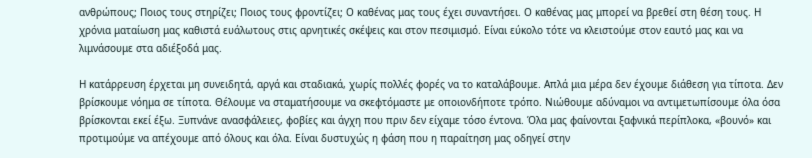ανθρώπους; Ποιος τους στηρίζει; Ποιος τους φροντίζει; Ο καθένας μας τους έχει συναντήσει. Ο καθένας μας μπορεί να βρεθεί στη θέση τους. Η χρόνια ματαίωση μας καθιστά ευάλωτους στις αρνητικές σκέψεις και στον πεσιμισμό. Είναι εύκολο τότε να κλειστούμε στον εαυτό μας και να λιμνάσουμε στα αδιέξοδά μας.

Η κατάρρευση έρχεται μη συνειδητά, αργά και σταδιακά, χωρίς πολλές φορές να το καταλάβουμε. Απλά μια μέρα δεν έχουμε διάθεση για τίποτα. Δεν βρίσκουμε νόημα σε τίποτα. Θέλουμε να σταματήσουμε να σκεφτόμαστε με οποιονδήποτε τρόπο. Νιώθουμε αδύναμοι να αντιμετωπίσουμε όλα όσα βρίσκονται εκεί έξω. Ξυπνάνε ανασφάλειες, φοβίες και άγχη που πριν δεν είχαμε τόσο έντονα. Όλα μας φαίνονται ξαφνικά περίπλοκα, «βουνό» και προτιμούμε να απέχουμε από όλους και όλα. Είναι δυστυχώς η φάση που η παραίτηση μας οδηγεί στην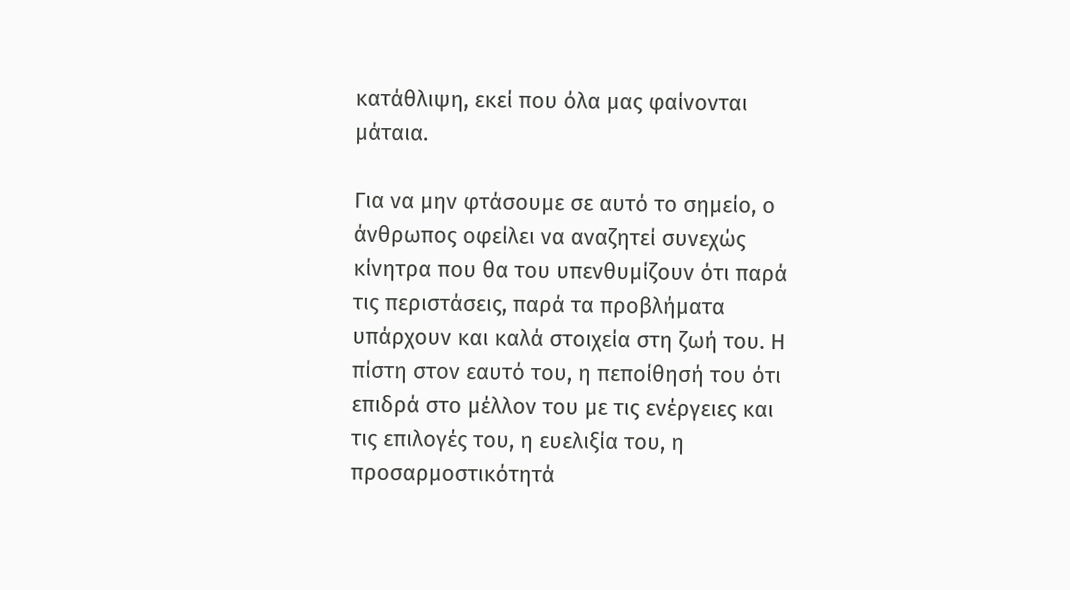κατάθλιψη, εκεί που όλα μας φαίνονται μάταια.

Για να μην φτάσουμε σε αυτό το σημείο, ο άνθρωπος οφείλει να αναζητεί συνεχώς κίνητρα που θα του υπενθυμίζουν ότι παρά τις περιστάσεις, παρά τα προβλήματα υπάρχουν και καλά στοιχεία στη ζωή του. Η πίστη στον εαυτό του, η πεποίθησή του ότι επιδρά στο μέλλον του με τις ενέργειες και τις επιλογές του, η ευελιξία του, η προσαρμοστικότητά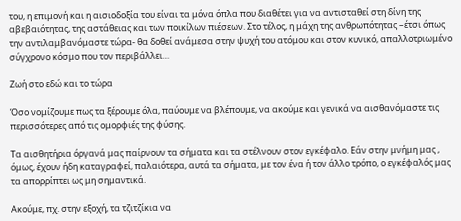του, η επιμονή και η αισιοδοξία του είναι τα μόνα όπλα που διαθέτει για να αντισταθεί στη δίνη της αβεβαιότητας, της αστάθειας και των ποικίλων πιέσεων. Στο τέλος, η μάχη της ανθρωπότητας –έτσι όπως την αντιλαμβανόμαστε τώρα- θα δοθεί ανάμεσα στην ψυχή του ατόμου και στον κυνικό, απαλλοτριωμένο σύγχρονο κόσμο που τον περιβάλλει…

Ζωή στο εδώ και το τώρα

Όσο νομίζουμε πως τα ξέρουμε όλα, παύουμε να βλέπουμε, να ακούμε και γενικά να αισθανόμαστε τις περισσότερες από τις ομορφιές της φύσης.

Τα αισθητήρια όργανά μας παίρνουν τα σήματα και τα στέλνουν στον εγκέφαλο. Εάν στην μνήμη μας , όμως, έχουν ήδη καταγραφεί, παλαιότερα, αυτά τα σήματα, με τον ένα ή τον άλλο τρόπο, ο εγκέφαλός μας τα απορρίπτει ως μη σημαντικά.

Ακούμε, πχ. στην εξοχή, τα τζιτζίκια να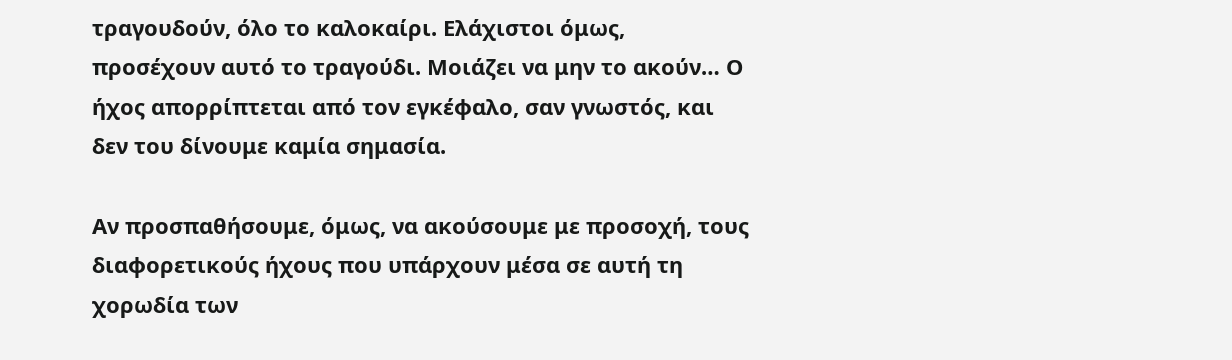τραγουδούν, όλο το καλοκαίρι. Ελάχιστοι όμως, προσέχουν αυτό το τραγούδι. Μοιάζει να μην το ακούν… Ο ήχος απορρίπτεται από τον εγκέφαλο, σαν γνωστός, και δεν του δίνουμε καμία σημασία.

Αν προσπαθήσουμε, όμως, να ακούσουμε με προσοχή, τους διαφορετικούς ήχους που υπάρχουν μέσα σε αυτή τη χορωδία των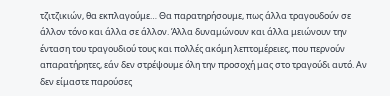τζιτζικιών, θα εκπλαγούμε… Θα παρατηρήσουμε, πως άλλα τραγουδούν σε άλλον τόνο και άλλα σε άλλον. Άλλα δυναμώνουν και άλλα μειώνουν την ένταση του τραγουδιού τους και πολλές ακόμη λεπτομέρειες, που περνούν απαρατήρητες, εάν δεν στρέψουμε όλη την προσοχή μας στο τραγούδι αυτό. Αν δεν είμαστε παρούσες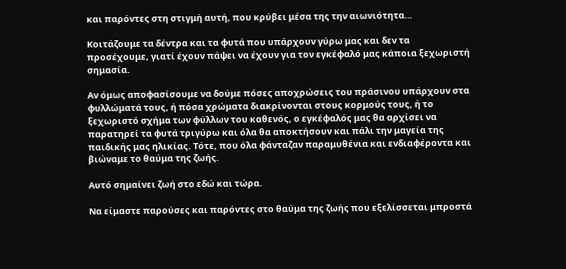και παρόντες στη στιγμή αυτή, που κρύβει μέσα της την αιωνιότητα…

Κοιτάζουμε τα δέντρα και τα φυτά που υπάρχουν γύρω μας και δεν τα προσέχουμε, γιατί έχουν πάψει να έχουν για τον εγκέφαλό μας κάποια ξεχωριστή σημασία.

Αν όμως αποφασίσουμε να δούμε πόσες αποχρώσεις του πράσινου υπάρχουν στα φυλλώματά τους, ή πόσα χρώματα διακρίνονται στους κορμούς τους, ή το ξεχωριστό σχήμα των φύλλων του καθενός, ο εγκέφαλός μας θα αρχίσει να παρατηρεί τα φυτά τριγύρω και όλα θα αποκτήσουν και πάλι την μαγεία της παιδικής μας ηλικίας. Τότε, που όλα φάνταζαν παραμυθένια και ενδιαφέροντα και βιώναμε το θαύμα της ζωής.

Αυτό σημαίνει ζωή στο εδώ και τώρα.

Να είμαστε παρούσες και παρόντες στο θαύμα της ζωής που εξελίσσεται μπροστά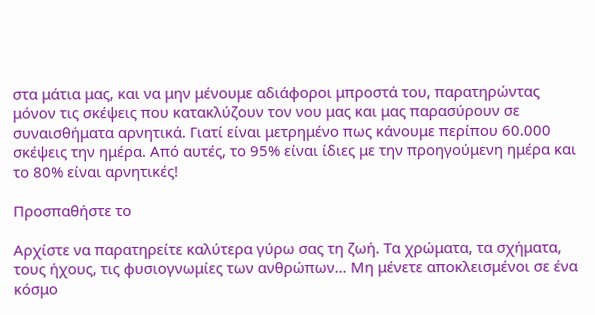στα μάτια μας, και να μην μένουμε αδιάφοροι μπροστά του, παρατηρώντας μόνον τις σκέψεις που κατακλύζουν τον νου μας και μας παρασύρουν σε συναισθήματα αρνητικά. Γιατί είναι μετρημένο πως κάνουμε περίπου 60.000 σκέψεις την ημέρα. Από αυτές, το 95% είναι ίδιες με την προηγούμενη ημέρα και το 80% είναι αρνητικές!

Προσπαθήστε το

Αρχίστε να παρατηρείτε καλύτερα γύρω σας τη ζωή. Τα χρώματα, τα σχήματα, τους ήχους, τις φυσιογνωμίες των ανθρώπων… Μη μένετε αποκλεισμένοι σε ένα κόσμο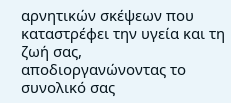αρνητικών σκέψεων που καταστρέφει την υγεία και τη ζωή σας, αποδιοργανώνοντας το συνολικό σας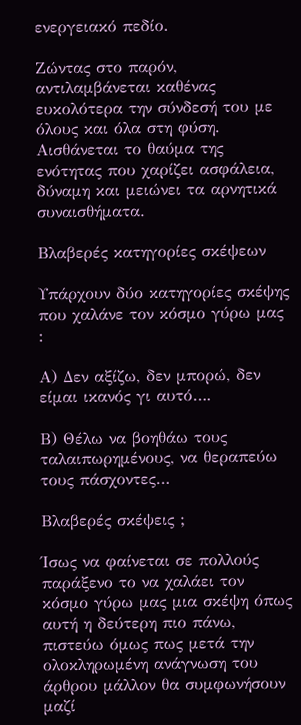ενεργειακό πεδίο.

Ζώντας στο παρόν, αντιλαμβάνεται καθένας ευκολότερα την σύνδεσή του με όλους και όλα στη φύση. Αισθάνεται το θαύμα της ενότητας που χαρίζει ασφάλεια, δύναμη και μειώνει τα αρνητικά συναισθήματα.

Βλαβερές κατηγορίες σκέψεων

Υπάρχουν δύο κατηγορίες σκέψης που χαλάνε τον κόσμο γύρω μας :

Α) Δεν αξίζω, δεν μπορώ, δεν είμαι ικανός γι αυτό….

Β) Θέλω να βοηθάω τους ταλαιπωρημένους, να θεραπεύω τους πάσχοντες…

Βλαβερές σκέψεις ;

Ίσως να φαίνεται σε πολλούς παράξενο το να χαλάει τον κόσμο γύρω μας μια σκέψη όπως αυτή η δεύτερη πιο πάνω, πιστεύω όμως πως μετά την ολοκληρωμένη ανάγνωση του άρθρου μάλλον θα συμφωνήσουν μαζί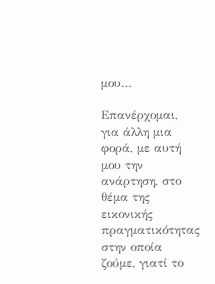μου…

Επανέρχομαι, για άλλη μια φορά, με αυτή μου την ανάρτηση, στο θέμα της εικονικής πραγματικότητας στην οποία ζούμε, γιατί το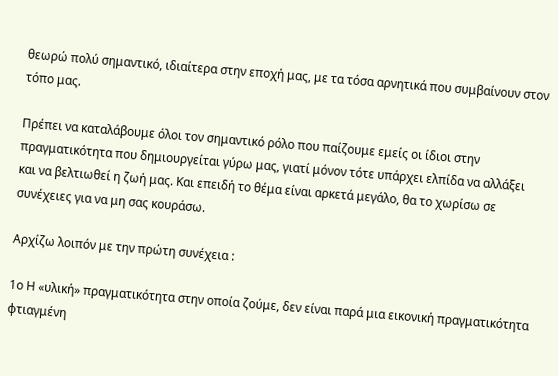θεωρώ πολύ σημαντικό, ιδιαίτερα στην εποχή μας, με τα τόσα αρνητικά που συμβαίνουν στον τόπο μας.

Πρέπει να καταλάβουμε όλοι τον σημαντικό ρόλο που παίζουμε εμείς οι ίδιοι στην
πραγματικότητα που δημιουργείται γύρω μας, γιατί μόνον τότε υπάρχει ελπίδα να αλλάξει και να βελτιωθεί η ζωή μας. Και επειδή το θέμα είναι αρκετά μεγάλο, θα το χωρίσω σε συνέχειες για να μη σας κουράσω.

Αρχίζω λοιπόν με την πρώτη συνέχεια :

1ο Η «υλική» πραγματικότητα στην οποία ζούμε, δεν είναι παρά μια εικονική πραγματικότητα φτιαγμένη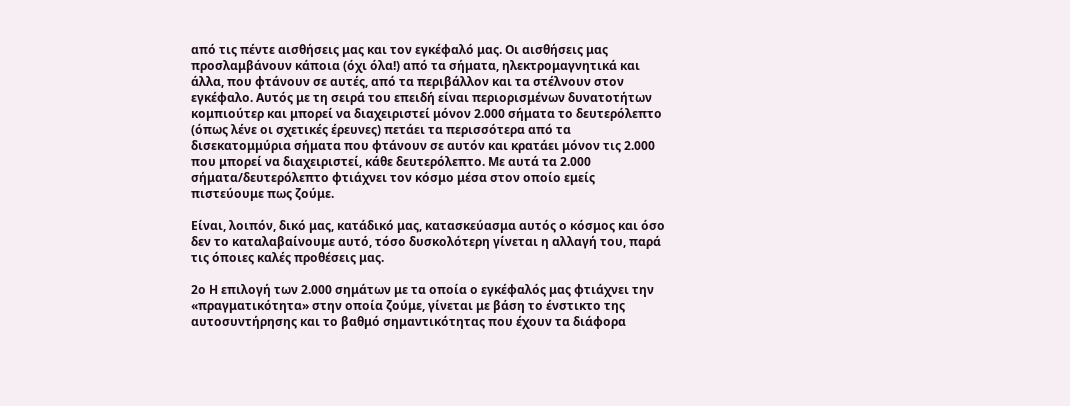από τις πέντε αισθήσεις μας και τον εγκέφαλό μας. Οι αισθήσεις μας προσλαμβάνουν κάποια (όχι όλα!) από τα σήματα, ηλεκτρομαγνητικά και άλλα, που φτάνουν σε αυτές, από τα περιβάλλον και τα στέλνουν στον εγκέφαλο. Αυτός με τη σειρά του επειδή είναι περιορισμένων δυνατοτήτων κομπιούτερ και μπορεί να διαχειριστεί μόνον 2.000 σήματα το δευτερόλεπτο (όπως λένε οι σχετικές έρευνες) πετάει τα περισσότερα από τα δισεκατομμύρια σήματα που φτάνουν σε αυτόν και κρατάει μόνον τις 2.000 που μπορεί να διαχειριστεί, κάθε δευτερόλεπτο. Με αυτά τα 2.000 σήματα/δευτερόλεπτο φτιάχνει τον κόσμο μέσα στον οποίο εμείς πιστεύουμε πως ζούμε.

Είναι, λοιπόν, δικό μας, κατάδικό μας, κατασκεύασμα αυτός ο κόσμος και όσο δεν το καταλαβαίνουμε αυτό, τόσο δυσκολότερη γίνεται η αλλαγή του, παρά τις όποιες καλές προθέσεις μας.

2ο Η επιλογή των 2.000 σημάτων με τα οποία ο εγκέφαλός μας φτιάχνει την «πραγματικότητα» στην οποία ζούμε, γίνεται με βάση το ένστικτο της αυτοσυντήρησης και το βαθμό σημαντικότητας που έχουν τα διάφορα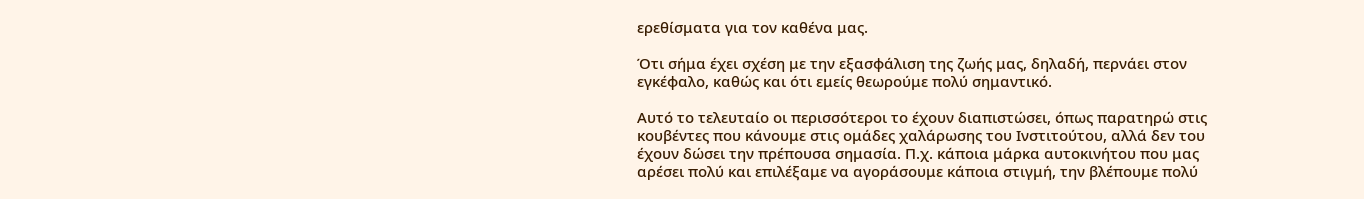ερεθίσματα για τον καθένα μας.

Ότι σήμα έχει σχέση με την εξασφάλιση της ζωής μας, δηλαδή, περνάει στον εγκέφαλο, καθώς και ότι εμείς θεωρούμε πολύ σημαντικό.

Αυτό το τελευταίο οι περισσότεροι το έχουν διαπιστώσει, όπως παρατηρώ στις κουβέντες που κάνουμε στις ομάδες χαλάρωσης του Ινστιτούτου, αλλά δεν του έχουν δώσει την πρέπουσα σημασία. Π.χ. κάποια μάρκα αυτοκινήτου που μας αρέσει πολύ και επιλέξαμε να αγοράσουμε κάποια στιγμή, την βλέπουμε πολύ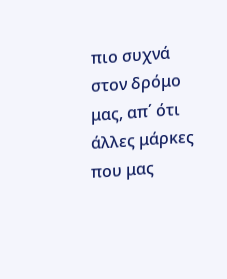πιο συχνά στον δρόμο μας, απ΄ ότι άλλες μάρκες που μας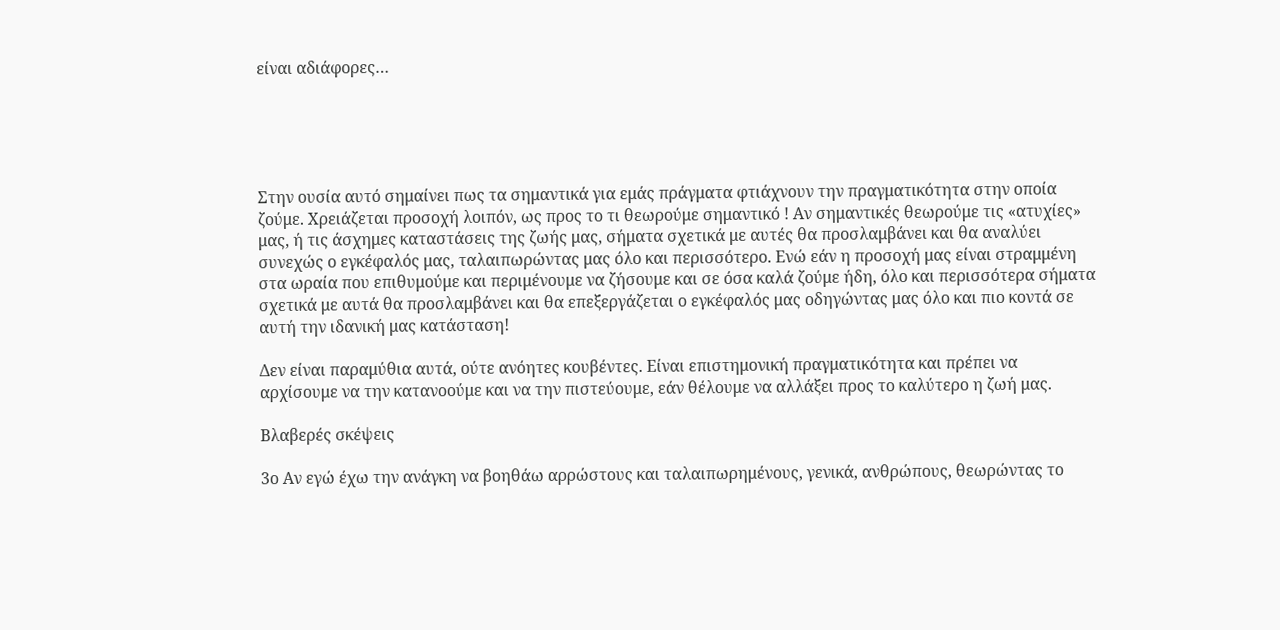είναι αδιάφορες…





Στην ουσία αυτό σημαίνει πως τα σημαντικά για εμάς πράγματα φτιάχνουν την πραγματικότητα στην οποία ζούμε. Χρειάζεται προσοχή λοιπόν, ως προς το τι θεωρούμε σημαντικό ! Αν σημαντικές θεωρούμε τις «ατυχίες» μας, ή τις άσχημες καταστάσεις της ζωής μας, σήματα σχετικά με αυτές θα προσλαμβάνει και θα αναλύει συνεχώς ο εγκέφαλός μας, ταλαιπωρώντας μας όλο και περισσότερο. Ενώ εάν η προσοχή μας είναι στραμμένη στα ωραία που επιθυμούμε και περιμένουμε να ζήσουμε και σε όσα καλά ζούμε ήδη, όλο και περισσότερα σήματα σχετικά με αυτά θα προσλαμβάνει και θα επεξεργάζεται ο εγκέφαλός μας οδηγώντας μας όλο και πιο κοντά σε αυτή την ιδανική μας κατάσταση!

Δεν είναι παραμύθια αυτά, ούτε ανόητες κουβέντες. Είναι επιστημονική πραγματικότητα και πρέπει να αρχίσουμε να την κατανοούμε και να την πιστεύουμε, εάν θέλουμε να αλλάξει προς το καλύτερο η ζωή μας.

Βλαβερές σκέψεις

3ο Αν εγώ έχω την ανάγκη να βοηθάω αρρώστους και ταλαιπωρημένους, γενικά, ανθρώπους, θεωρώντας το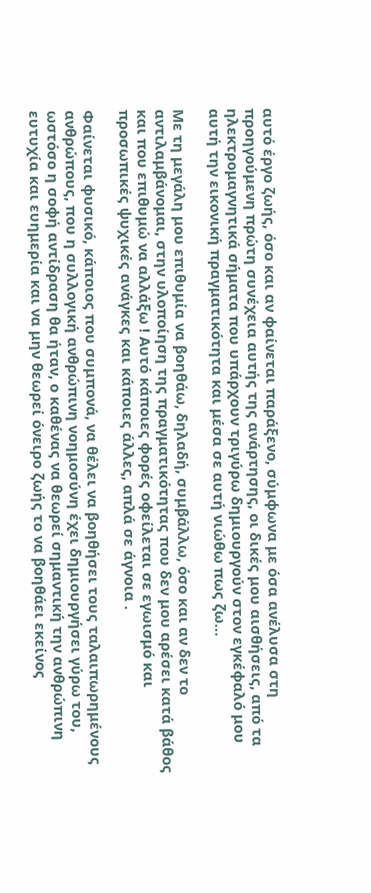αυτό έργο ζωής, όσο και αν φαίνεται παράξενο, σύμφωνα με όσα ανέλυσα στη προηγούμενη πρώτη συνέχεια αυτής της ανάρτησης, οι δικές μου αισθήσεις, από τα ηλεκτρομαγνητικά σήματα που υπάρχουν τριγύρω δημιουργούν στον εγκέφαλό μου αυτή την εικονική πραγματικότητα και μέσα σε αυτή νιώθω πως ζω…

Με τη μεγάλη μου επιθυμία να βοηθάω, δηλαδή, συμβάλλω, όσο και αν δεν το
αντιλαμβάνομαι, στην υλοποίηση της πραγματικότητας που δεν μου αρέσει κατά βάθος και που επιθυμώ να αλλάξω ! Αυτό κάποιες φορές οφείλεται σε εγωισμό και προσωπικές ψυχικές ανάγκες και κάποιες άλλες, απλά σε άγνοια .

Φαίνεται φυσικό, κάποιος που συμπονά, να θέλει να βοηθήσει τους ταλαιπωρημένους ανθρώπους, που η συλλογική ανθρώπινη νοημοσύνη έχει δημιουργήσει γύρω του, ωστόσο η σοφή αντίδραση θα ήταν, ο καθένας να θεωρεί σημαντική την ανθρώπινη ευτυχία και ευημερία και να μην θεωρεί όνειρο ζωής το να βοηθάει εκείνος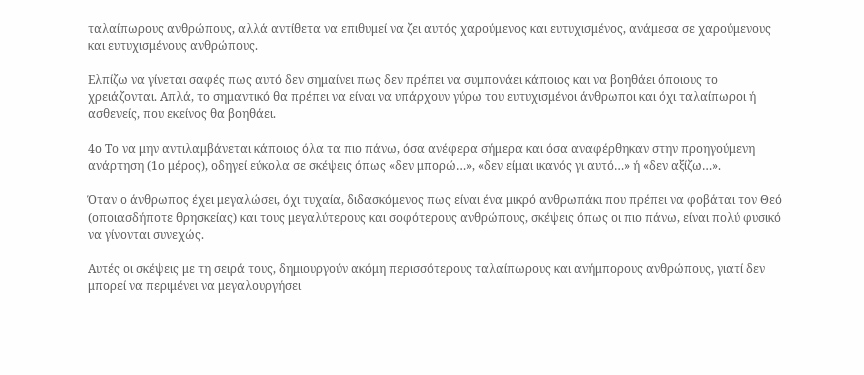ταλαίπωρους ανθρώπους, αλλά αντίθετα να επιθυμεί να ζει αυτός χαρούμενος και ευτυχισμένος, ανάμεσα σε χαρούμενους και ευτυχισμένους ανθρώπους.

Ελπίζω να γίνεται σαφές πως αυτό δεν σημαίνει πως δεν πρέπει να συμπονάει κάποιος και να βοηθάει όποιους το χρειάζονται. Απλά, το σημαντικό θα πρέπει να είναι να υπάρχουν γύρω του ευτυχισμένοι άνθρωποι και όχι ταλαίπωροι ή ασθενείς, που εκείνος θα βοηθάει.

4ο Το να μην αντιλαμβάνεται κάποιος όλα τα πιο πάνω, όσα ανέφερα σήμερα και όσα αναφέρθηκαν στην προηγούμενη ανάρτηση (1ο μέρος), οδηγεί εύκολα σε σκέψεις όπως «δεν μπορώ…», «δεν είμαι ικανός γι αυτό…» ή «δεν αξίζω…».

Όταν ο άνθρωπος έχει μεγαλώσει, όχι τυχαία, διδασκόμενος πως είναι ένα μικρό ανθρωπάκι που πρέπει να φοβάται τον Θεό (οποιασδήποτε θρησκείας) και τους μεγαλύτερους και σοφότερους ανθρώπους, σκέψεις όπως οι πιο πάνω, είναι πολύ φυσικό να γίνονται συνεχώς.

Αυτές οι σκέψεις με τη σειρά τους, δημιουργούν ακόμη περισσότερους ταλαίπωρους και ανήμπορους ανθρώπους, γιατί δεν μπορεί να περιμένει να μεγαλουργήσει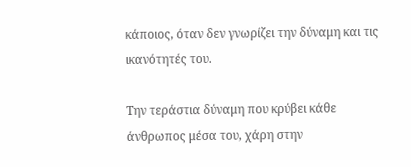κάποιος, όταν δεν γνωρίζει την δύναμη και τις ικανότητές του.

Την τεράστια δύναμη που κρύβει κάθε άνθρωπος μέσα του, χάρη στην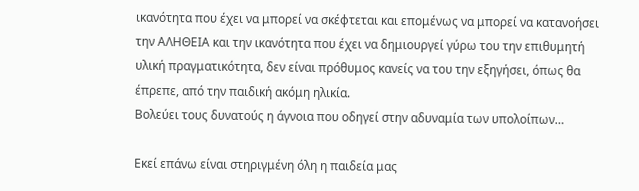ικανότητα που έχει να μπορεί να σκέφτεται και επομένως να μπορεί να κατανοήσει την ΑΛΗΘΕΙΑ και την ικανότητα που έχει να δημιουργεί γύρω του την επιθυμητή υλική πραγματικότητα, δεν είναι πρόθυμος κανείς να του την εξηγήσει, όπως θα έπρεπε, από την παιδική ακόμη ηλικία.
Βολεύει τους δυνατούς η άγνοια που οδηγεί στην αδυναμία των υπολοίπων…

Εκεί επάνω είναι στηριγμένη όλη η παιδεία μας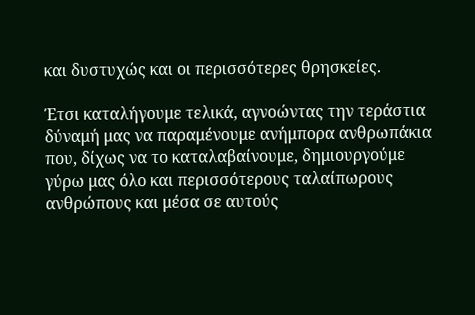και δυστυχώς και οι περισσότερες θρησκείες.

Έτσι καταλήγουμε τελικά, αγνοώντας την τεράστια δύναμή μας να παραμένουμε ανήμπορα ανθρωπάκια που, δίχως να το καταλαβαίνουμε, δημιουργούμε γύρω μας όλο και περισσότερους ταλαίπωρους ανθρώπους και μέσα σε αυτούς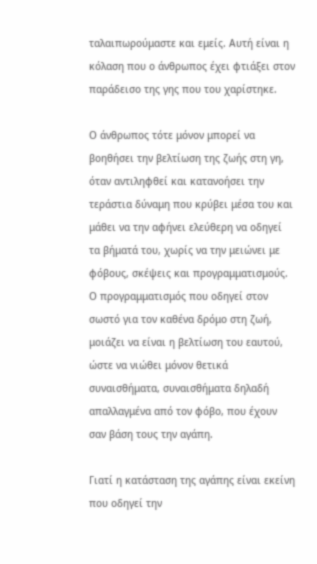ταλαιπωρούμαστε και εμείς. Αυτή είναι η κόλαση που ο άνθρωπος έχει φτιάξει στον παράδεισο της γης που του χαρίστηκε.

Ο άνθρωπος τότε μόνον μπορεί να βοηθήσει την βελτίωση της ζωής στη γη, όταν αντιληφθεί και κατανοήσει την τεράστια δύναμη που κρύβει μέσα του και μάθει να την αφήνει ελεύθερη να οδηγεί τα βήματά του, χωρίς να την μειώνει με φόβους, σκέψεις και προγραμματισμούς. Ο προγραμματισμός που οδηγεί στον σωστό για τον καθένα δρόμο στη ζωή, μοιάζει να είναι η βελτίωση του εαυτού, ώστε να νιώθει μόνον θετικά συναισθήματα, συναισθήματα δηλαδή απαλλαγμένα από τον φόβο, που έχουν σαν βάση τους την αγάπη.

Γιατί η κατάσταση της αγάπης είναι εκείνη που οδηγεί την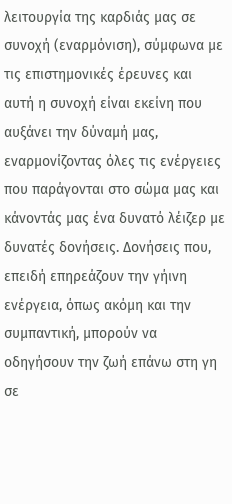λειτουργία της καρδιάς μας σε συνοχή (εναρμόνιση), σύμφωνα με τις επιστημονικές έρευνες και αυτή η συνοχή είναι εκείνη που αυξάνει την δύναμή μας, εναρμονίζοντας όλες τις ενέργειες που παράγονται στο σώμα μας και κάνοντάς μας ένα δυνατό λέιζερ με δυνατές δονήσεις. Δονήσεις που, επειδή επηρεάζουν την γήινη ενέργεια, όπως ακόμη και την συμπαντική, μπορούν να οδηγήσουν την ζωή επάνω στη γη σε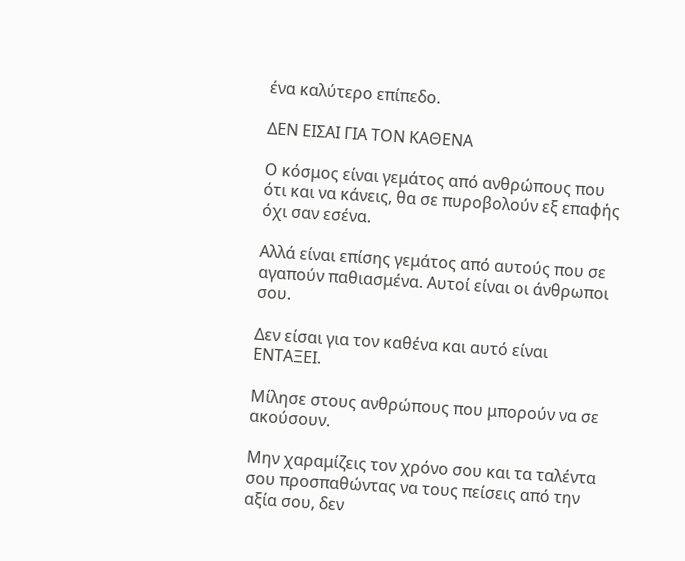ένα καλύτερο επίπεδο.

ΔΕΝ ΕΙΣΑΙ ΓΙΑ ΤΟΝ ΚΑΘΕΝΑ

Ο κόσμος είναι γεμάτος από ανθρώπους που ότι και να κάνεις, θα σε πυροβολούν εξ επαφής όχι σαν εσένα.

Αλλά είναι επίσης γεμάτος από αυτούς που σε αγαπούν παθιασμένα. Αυτοί είναι οι άνθρωποι σου.

Δεν είσαι για τον καθένα και αυτό είναι ΕΝΤΑΞΕΙ.

Μίλησε στους ανθρώπους που μπορούν να σε ακούσουν.

Μην χαραμίζεις τον χρόνο σου και τα ταλέντα σου προσπαθώντας να τους πείσεις από την αξία σου, δεν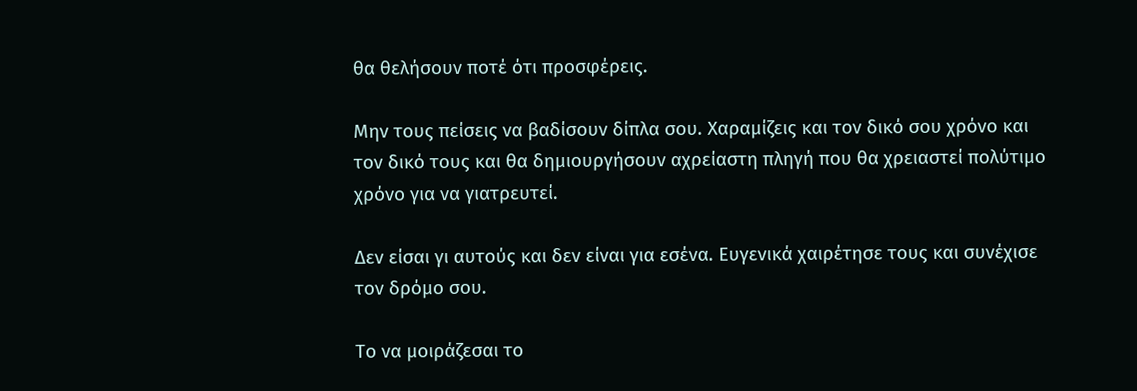θα θελήσουν ποτέ ότι προσφέρεις.

Μην τους πείσεις να βαδίσουν δίπλα σου. Χαραμίζεις και τον δικό σου χρόνο και τον δικό τους και θα δημιουργήσουν αχρείαστη πληγή που θα χρειαστεί πολύτιμο χρόνο για να γιατρευτεί.

Δεν είσαι γι αυτούς και δεν είναι για εσένα. Ευγενικά χαιρέτησε τους και συνέχισε τον δρόμο σου.

Το να μοιράζεσαι το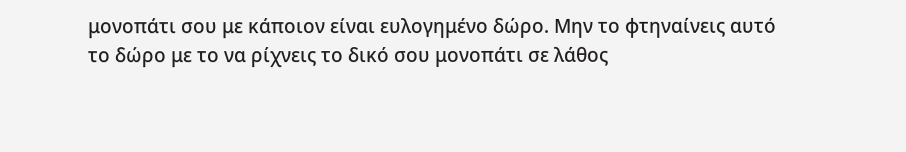μονοπάτι σου με κάποιον είναι ευλογημένο δώρο. Μην το φτηναίνεις αυτό το δώρο με το να ρίχνεις το δικό σου μονοπάτι σε λάθος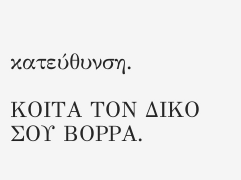κατεύθυνση.

ΚΟΙΤΑ ΤΟΝ ΔΙΚΟ ΣΟΥ ΒΟΡΡΑ.